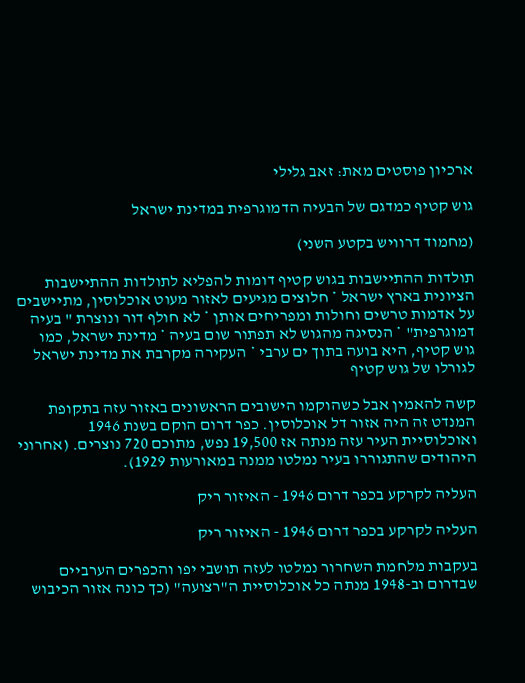ארכיון פוסטים מאת: זאב גלילי

גוש קטיף כמדגם של הבעיה הדמוגרפית במדינת ישראל

(מחמוד דרוויש בקטע השני)

תולדות ההתיישבות בגוש קטיף דומות להפליא לתולדות ההתיישבות הציונית בארץ ישראל * חלוצים מגיעים לאזור מעוט אוכלוסין, מתיישבים על אדמות טרשים וחולות ומפריחים אותן * לא חולף דור ונוצרת " בעיה דמוגרפית" * הנסיגה מהגוש לא תפתור שום בעיה * מדינת ישראל, כמו גוש קטיף, היא בועה בתוך ים ערבי * העקירה מקרבת את מדינת ישראל לגורלו של גוש קטיף

קשה להאמין אבל כשהוקמו הישובים הראשונים באזור עזה בתקופת המנדט זה היה אזור דל אוכלוסין. כפר דרום הוקם בשנת 1946 ואוכלוסיית העיר עזה מנתה אז 19,500 נפש, מתוכם 720 נוצרים. (אחרוני היהודים שהתגוררו בעיר נמלטו ממנה במאורעות 1929).

העליה לקרקע בכפר דרום 1946 - האיזור ריק

העליה לקרקע בכפר דרום 1946 - האיזור ריק

בעקבות מלחמת השחרור נמלטו לעזה תושבי יפו והכפרים הערביים שבדרום וב-1948 מנתה כל אוכלוסיית ה"רצועה" (כך כונה אזור הכיבוש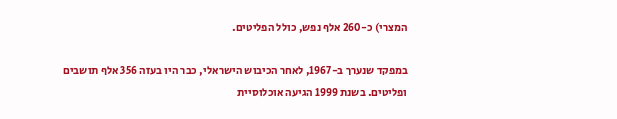המצרי) כ-260 אלף נפש, כולל הפליטים.

במפקד שנערך ב-1967, לאחר הכיבוש הישראלי, כבר היו בעזה 356 אלף תושבים ופליטים. בשנת 1999 הגיעה אוכלוסיית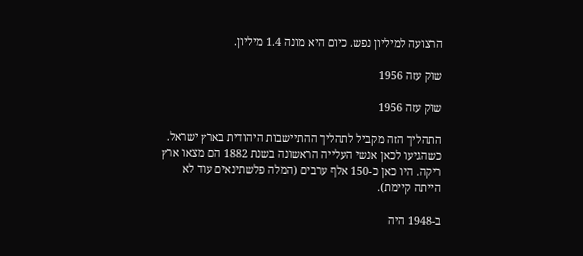הרצועה למיליון נפש. כיום היא מונה 1.4 מיליון.

שוק עזה 1956

שוק עזה 1956

התהליך הזה מקביל לתהליך ההתיישבות היהודית בארץ ישראל. כשהגיעו לכאן אנשי העלייה הראשונה בשנת 1882 הם מצאו ארץ ריקה. היו כאן כ-150 אלף ערבים (המלה פלשתינאים עוד לא הייתה קיימת).

ב-1948 היה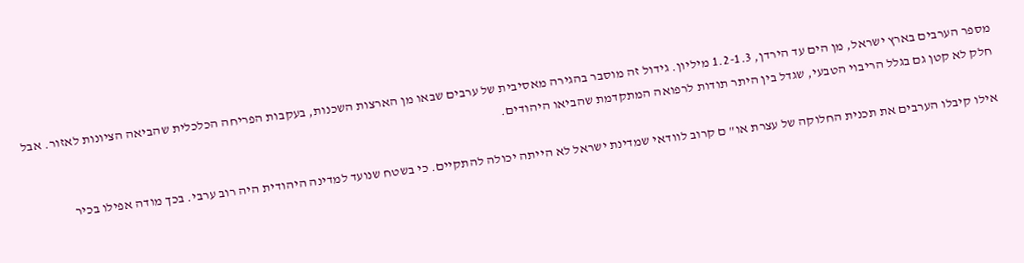מספר הערבים בארץ ישראל, מן הים עד הירדן, 1.2-1.3 מיליון. גידול זה מוסבר בהגירה מאסיבית של ערבים שבאו מן הארצות השכנות, בעקבות הפריחה הכלכלית שהביאה הציונות לאזור. אבל חלק לא קטן גם בגלל הריבוי הטבעי, שגדל בין היתר תודות לרפואה המתקדמת שהביאו היהודים.

אילו קיבלו הערבים את תכנית החלוקה של עצרת או" ם קרוב לוודאי שמדינת ישראל לא הייתה יכולה להתקיים. כי בשטח שנועד למדינה היהודית היה רוב ערבי. בכך מודה אפילו בכיר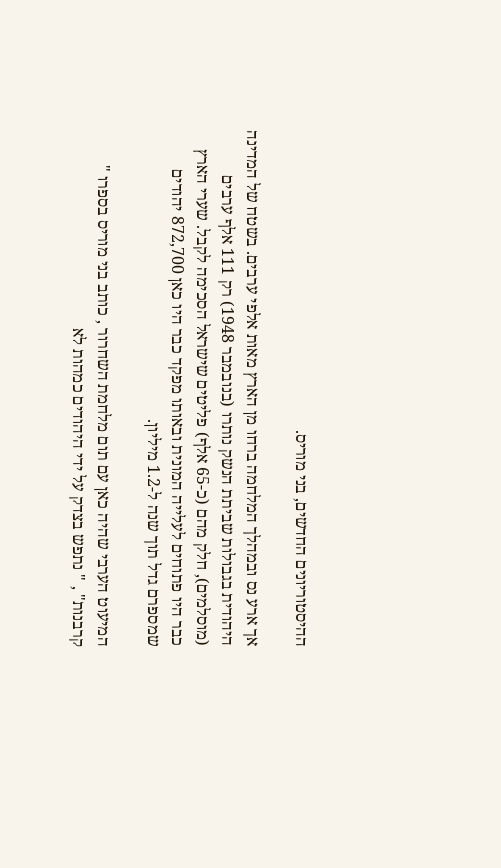ההיסטוריונים החדשים, בני מוריס.

אך ארע נס ובמהלך המלחמה ברחו מן הארץ מאות אלפי ערבים. בשטח של המדינה היהודית בגבולות שביתת הנשק נותרו (בנובמבר 1948) רק 111 אלף ערבים (מוסלמים), חלק מהם (כ-65 אלף) פליטים שישראל הסכימה לקבל. שערי הארץ כבר היו פתוחים לעלייה המונית ובאותו מפקד כבר היו כאן 872,700 יהודים שמספרם גדל תוך שנה ל-1.2 מיליון.

המיעוט הערבי שהיה כאן עם תום מלחמת השחרור , כותב בני מוריס בספרו " קרבנות" , " נתפש בצדק על ידי היהודים כמהות לא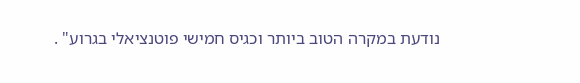נודעת במקרה הטוב ביותר וכגיס חמישי פוטנציאלי בגרוע" .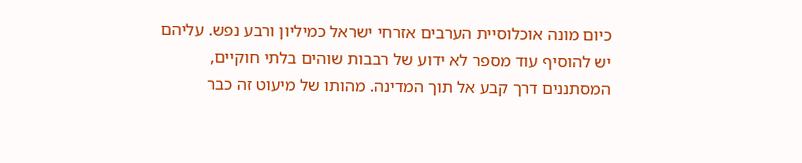כיום מונה אוכלוסיית הערבים אזרחי ישראל כמיליון ורבע נפש. עליהם יש להוסיף עוד מספר לא ידוע של רבבות שוהים בלתי חוקיים, המסתננים דרך קבע אל תוך המדינה. מהותו של מיעוט זה כבר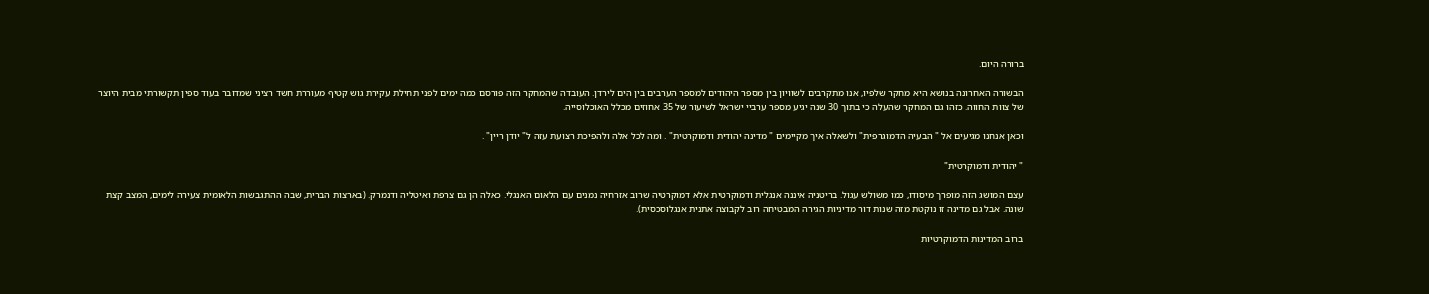ברורה היום.

הבשורה האחרונה בנושא היא מחקר שלפיו, אנו מתקרבים לשוויון בין מספר היהודים למספר הערבים בין הים לירדן. העובדה שהמחקר הזה פורסם כמה ימים לפני תחילת עקירת גוש קטיף מעוררת חשד רציני שמדובר בעוד ספין תקשורתי מבית היוצר של צוות החווה. כזהו גם המחקר שהעלה כי בתוך 30 שנה יגיע מספר ערביי ישראל לשיעור של 35 אחוזים מכלל האוכלוסייה.

וכאן אנחנו מגיעים אל " הבעיה הדמוגרפית" ולשאלה איך מקיימים " מדינה יהודית ודמוקרטית" . ומה לכל אלה ולהפיכת רצועת עזה ל" יודן ריין" .

" יהודית ודמוקרטית"

עצם המושג הזה מופרך מיסודו, כמו משולש עגול. בריטניה איננה אנגלית ודמוקרטית אלא דמוקרטיה שרוב אזרחיה נמנים עם הלאום האנגלי. כאלה הן גם צרפת ואיטליה ודנמרק. (בארצות הברית, שבה ההתגבשות הלאומית צעירה לימים, המצב קצת שונה. אבל גם מדינה זו נוקטת מזה שנות דור מדיניות הגירה המבטיחה רוב לקבוצה אתנית אנגלוסכסית).

ברוב המדינות הדמוקרטיות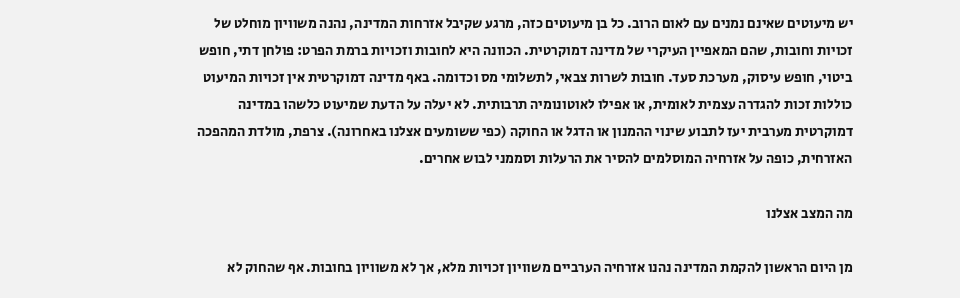יש מיעוטים שאינם נמנים עם לאום הרוב. כל בן מיעוטים כזה, מרגע שקיבל אזרחות המדינה, נהנה משוויון מוחלט של זכויות וחובות, שהם המאפיין העיקרי של מדינה דמוקרטית. הכוונה היא לחובות וזכויות ברמת הפרט: פולחן דתי, חופש ביטוי, חופש עיסוק, מערכת סעד. חובות לשרות צבאי, לתשלומי מס וכדומה. באף מדינה דמוקרטית אין זכויות המיעוט כוללות זכות להגדרה עצמית לאומית, או אפילו לאוטונומיה תרבותית. לא יעלה על הדעת שמיעוט כלשהו במדינה דמוקרטית מערבית יעז לתבוע שינוי ההמנון או הדגל או החוקה (כפי ששומעים אצלנו באחרונה). צרפת, מולדת המהפכה האזרחית, כופה על אזרחיה המוסלמים להסיר את הרעלות וסממני לבוש אחרים.

מה המצב אצלנו

מן היום הראשון להקמת המדינה נהנו אזרחיה הערביים משוויון זכויות מלא, אך לא משוויון בחובות. אף שהחוק לא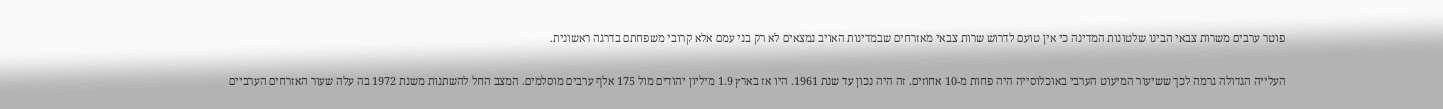פוטר ערבים משרות צבאי הבינו שלטונות המדינה כי אין טועם לדרוש שרות צבאי מאזרחים שבמדינות האויב נמצאים לא רק בני עמם אלא קרובי משפחתם בדרגה ראשונית.

העלייה הגדולה גרמה לכך ששיעור המיעוט הערבי באוכלוסייה היה פחות מ-10 אחוזים. זה היה נכון עד שנת 1961. היו אז בארץ 1.9 מיליון יהודים מול 175 אלף ערבים מוסלמים. המצב החל להשתנות משנת 1972 בה עלה שעור האזרחים הערביים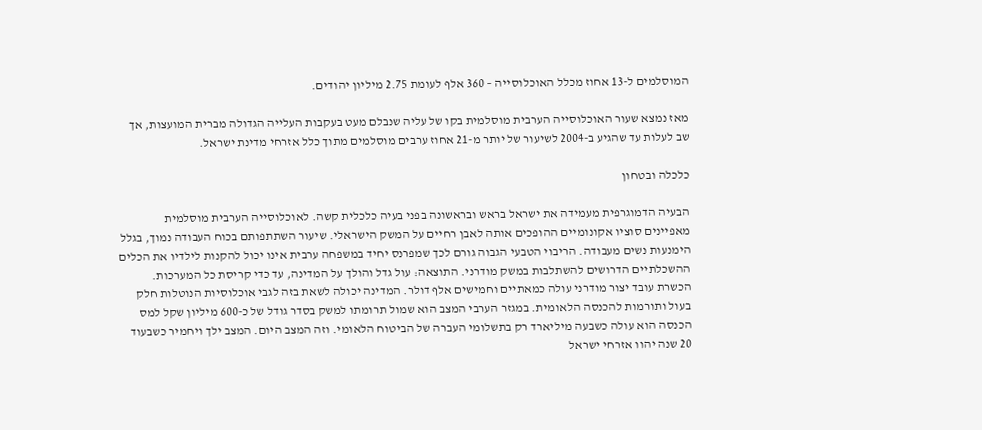המוסלמים ל-13 אחוז מכלל האוכלוסייה – 360 אלף לעומת 2.75 מיליון יהודים.

מאז נמצא שעור האוכלוסייה הערבית מוסלמית בקו של עליה שנבלם מעט בעקבות העלייה הגדולה מברית המועצות, אך שב לעלות עד שהגיע ב-2004 לשיעור של יותר מ-21 אחוז ערבים מוסלמים מתוך כלל אזרחי מדינת ישראל.

כלכלה ובטחון

הבעיה הדמוגרפית מעמידה את ישראל בראש ובראשונה בפני בעיה כלכלית קשה. לאוכלוסייה הערבית מוסלמית מאפיינים סוציו אקונומיים ההופכים אותה לאבן רחיים על המשק הישראלי. שיעור השתתפותם בכוח העבודה נמוך, בגלל הימנעות נשים מעבודה. הריבוי הטבעי הגבוה גורם לכך שמפרנס יחיד במשפחה ערבית אינו יכול להקנות לילדיו את הכלים ההשכלתיים הדרושים להשתלבות במשק מודרני. התוצאה: עול גדל והולך על המדינה, עד כדי קריסת כל המערכות. הכשרת עובד יצור מודרני עולה כמאתיים וחמישים אלף דולר. המדינה יכולה לשאת בזה לגבי אוכלוסיות הנוטלות חלק בעול ותורמות להכנסה הלאומית. במגזר הערבי המצב הוא שמול תרומתו למשק בסדר גודל של כ-600 מיליון שקל למס הכנסה הוא עולה כשבעה מיליארד רק בתשלומי העברה של הביטוח הלאומי. וזה המצב היום. המצב ילך ויחמיר כשבעוד 20 שנה יהוו אזרחי ישראל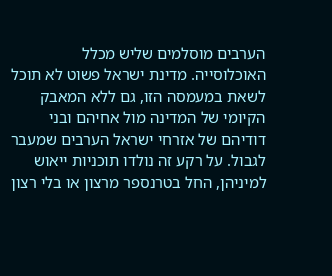הערבים מוסלמים שליש מכלל האוכלוסייה. מדינת ישראל פשוט לא תוכל לשאת במעמסה הזו, גם ללא המאבק הקיומי של המדינה מול אחיהם ובני דודיהם של אזרחי ישראל הערבים שמעבר לגבול. על רקע זה נולדו תוכניות ייאוש למיניהן, החל בטרנספר מרצון או בלי רצון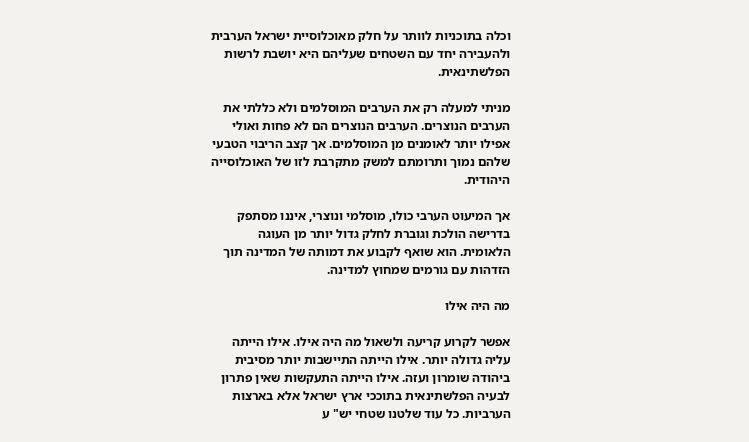וכלה בתוכניות לוותר על חלק מאוכלוסיית ישראל הערבית ולהעבירה יחד עם השטחים שעליהם היא יושבת לרשות הפלשתינאית.

מניתי למעלה רק את הערבים המוסלמים ולא כללתי את הערבים הנוצרים. הערבים הנוצרים הם לא פחות ואולי אפילו יותר לאומנים מן המוסלמים. אך קצב הריבוי הטבעי שלהם נמוך ותרומתם למשק מתקרבת לזו של האוכלוסייה היהודית.

אך המיעוט הערבי כולו, מוסלמי ונוצרי, איננו מסתפק בדרישה הולכת וגוברת לחלק גדול יותר מן העוגה הלאומית. הוא שואף לקבוע את דמותה של המדינה תוך הזדהות עם גורמים שמחוץ למדינה.

מה היה אילו

אפשר לקרוע קריעה ולשאול מה היה אילו. אילו הייתה עליה גדולה יותר. אילו הייתה התיישבות יותר מסיבית ביהודה שומרון ועזה. אילו הייתה התעקשות שאין פתרון לבעיה הפלשתינאית בתוככי ארץ ישראל אלא בארצות הערביות. כל עוד שלטנו שטחי יש" ע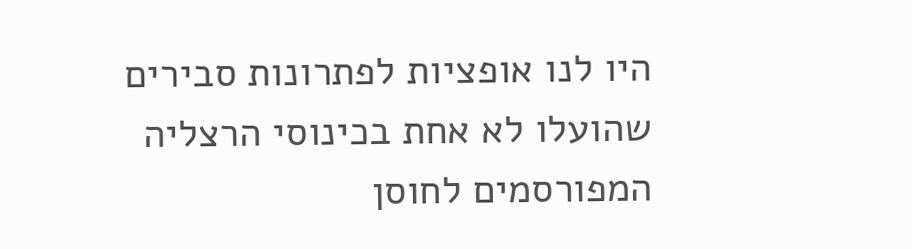היו לנו אופציות לפתרונות סבירים שהועלו לא אחת בכינוסי הרצליה המפורסמים לחוסן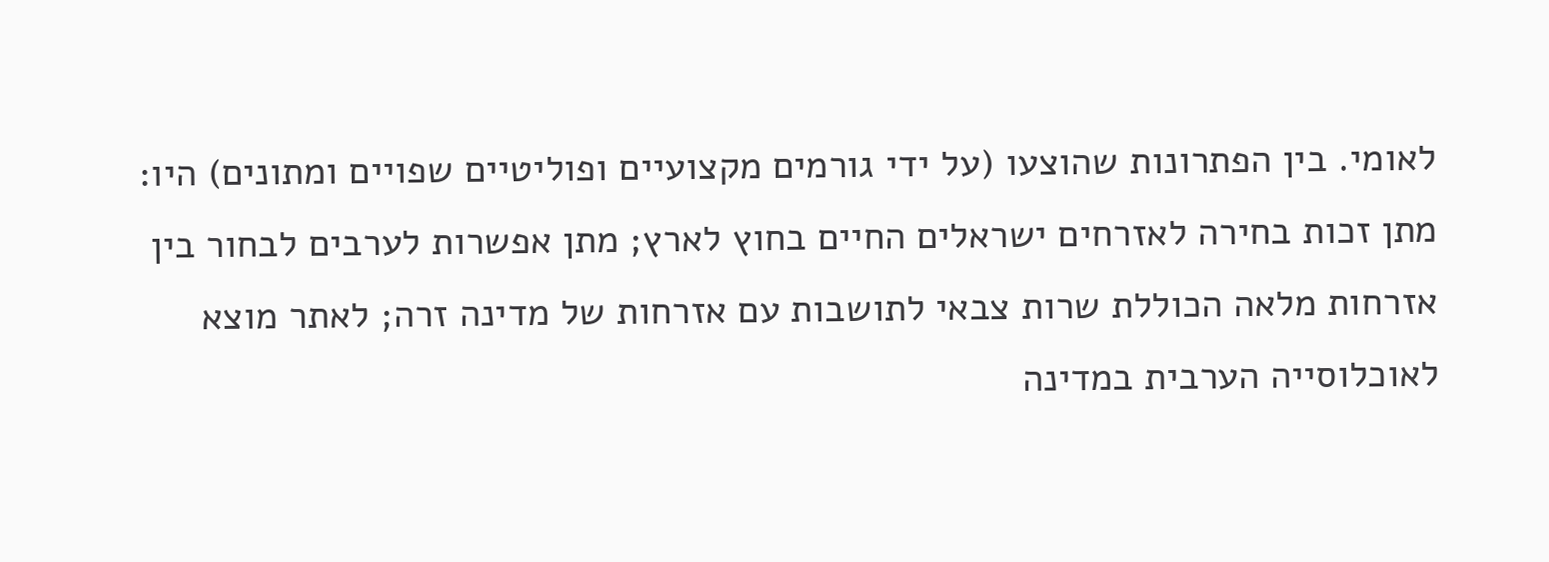לאומי. בין הפתרונות שהוצעו (על ידי גורמים מקצועיים ופוליטיים שפויים ומתונים) היו: מתן זכות בחירה לאזרחים ישראלים החיים בחוץ לארץ; מתן אפשרות לערבים לבחור בין אזרחות מלאה הכוללת שרות צבאי לתושבות עם אזרחות של מדינה זרה; לאתר מוצא לאוכלוסייה הערבית במדינה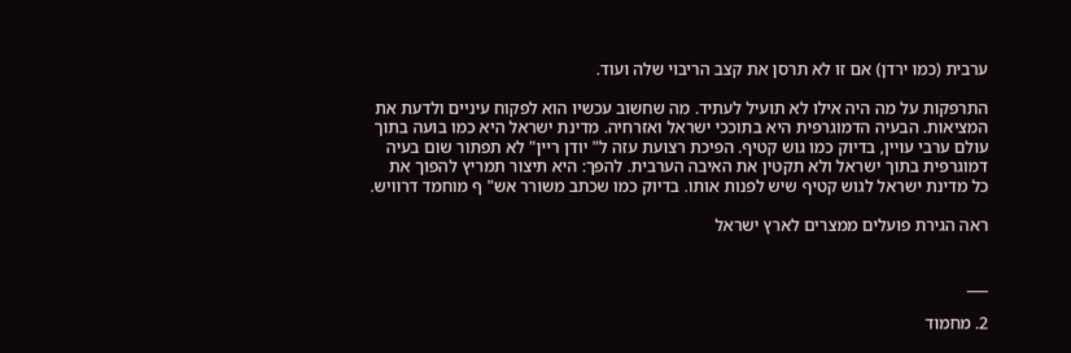ערבית (כמו ירדן) אם זו לא תרסן את קצב הריבוי שלה ועוד.

התרפקות על מה היה אילו לא תועיל לעתיד. מה שחשוב עכשיו הוא לפקוח עיניים ולדעת את המציאות. הבעיה הדמוגרפית היא בתוככי ישראל ואזרחיה. מדינת ישראל היא כמו בועה בתוך עולם ערבי עויין, בדיוק כמו גוש קטיף. הפיכת רצועת עזה ל" יודן ריין" לא תפתור שום בעיה דמוגרפית בתוך ישראל ולא תקטין את האיבה הערבית. להפך: היא תיצור תמריץ להפוך את כל מדינת ישראל לגוש קטיף שיש לפנות אותו. בדיוק כמו שכתב משורר אש" ף מוחמד דרוויש.

ראה הגירת פועלים ממצרים לארץ ישראל


___

2. מחמוד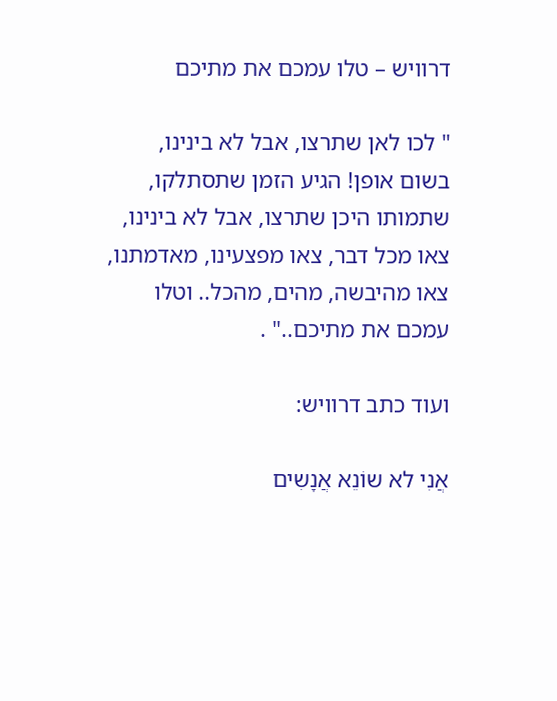דרוויש – טלו עמכם את מתיכם

" לכו לאן שתרצו, אבל לא בינינו, בשום אופן! הגיע הזמן שתסתלקו, שתמותו היכן שתרצו, אבל לא בינינו, צאו מכל דבר, צאו מפצעינו, מאדמתנו, צאו מהיבשה, מהים, מהכל.. וטלו עמכם את מתיכם.." .

ועוד כתב דרוויש:

אֲנִי לא שוֹנֵא אֲנָשִים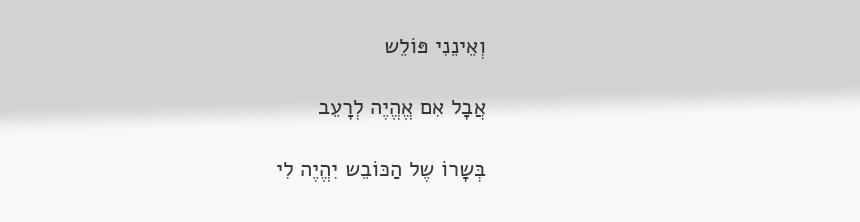וְאֵינֵנִי פּוֹלֵש

אֲבָל אִם אֱהֱיֶה לְרָעֵב

בְּשָרוֹ שֶל הַכּוֹבֵש יִהֱיֶה לִי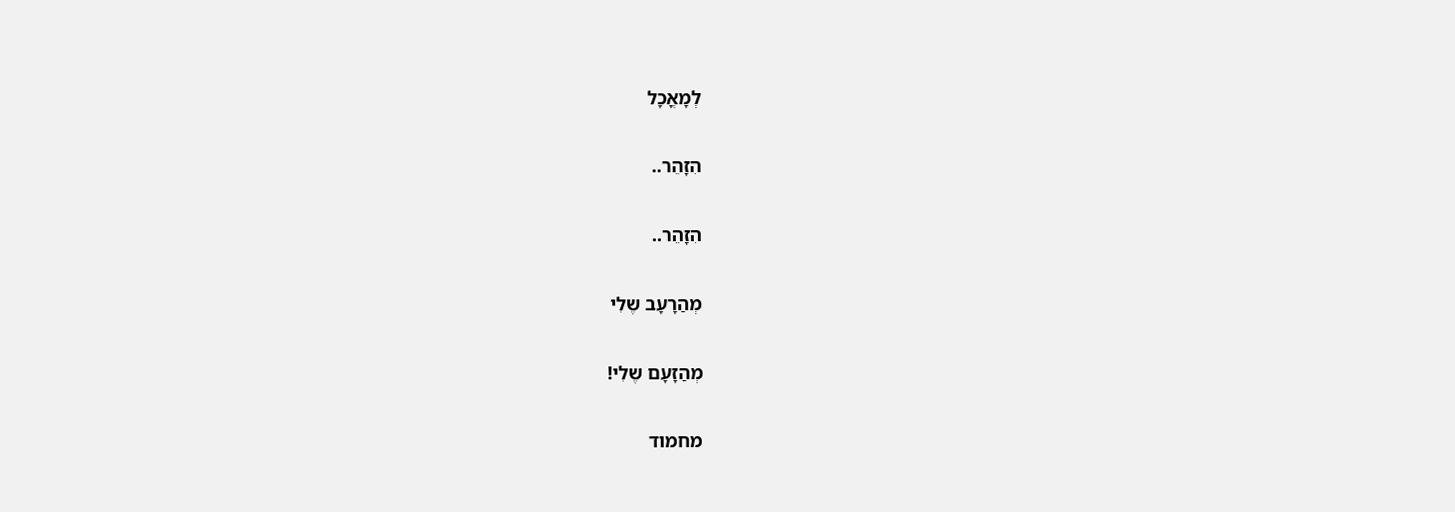לְמָאֳכָל

הִזָהֵר..

הִזָהֵר..

מְהַרָעָב שֶלִי

מְהַזָעָם שֶלִי!

מחמוד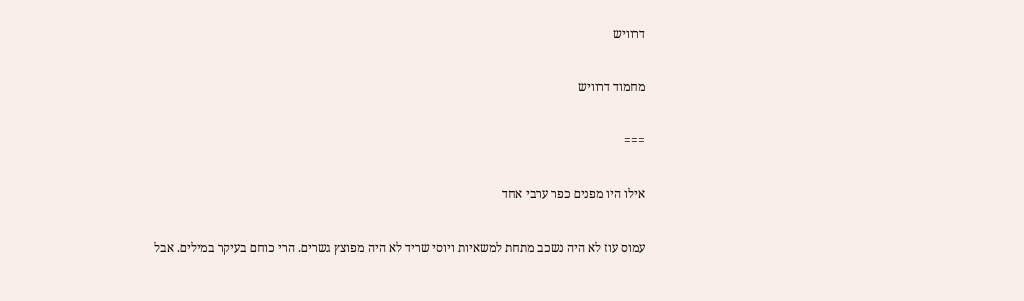דרוויש

מחמוד דרוויש

===

אילו היו מפנים כפר ערבי אחד

עמוס עוז לא היה נשכב מתחת למשאיות ויוסי שריד לא היה מפוצץ גשרים. הרי כוחם בעיקר במילים. אבל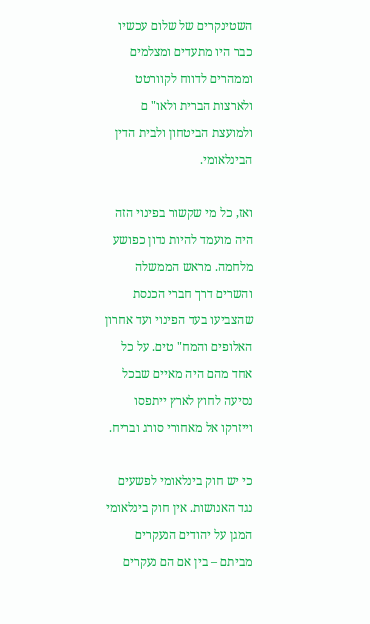השטינקרים של שלום עכשיו כבר היו מתעדים ומצלמים וממהרים לדווח לקוורטט ולארצות הברית ולאו" ם ולמועצת הביטחון ולבית הדין הבינלאומי.

ואז, כל מי שקשור בפינוי הזה היה מועמד להיות נדון כפושע מלחמה. מראש הממשלה והשרים דרך חברי הכנסת שהצביעו בעד הפינוי ועד אחרון האלופים והמח" טים. על כל אחד מהם היה מאיים שבכל נסיעה לחוץ לארץ ייתפסו וייזרקו אל מאחורי סורג ובריח.

כי יש חוק בינלאומי לפשעים נגד האנושות. אין חוק בינלאומי המגן על יהודים הנעקרים מביתם – בין אם הם נעקרים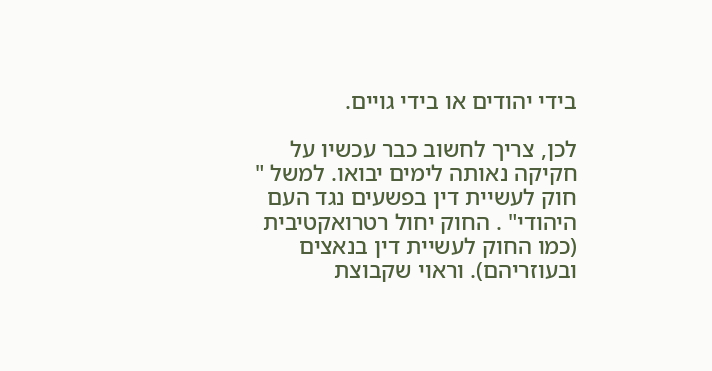בידי יהודים או בידי גויים.

לכן, צריך לחשוב כבר עכשיו על חקיקה נאותה לימים יבואו. למשל " חוק לעשיית דין בפשעים נגד העם היהודי" . החוק יחול רטרואקטיבית (כמו החוק לעשיית דין בנאצים ובעוזריהם). וראוי שקבוצת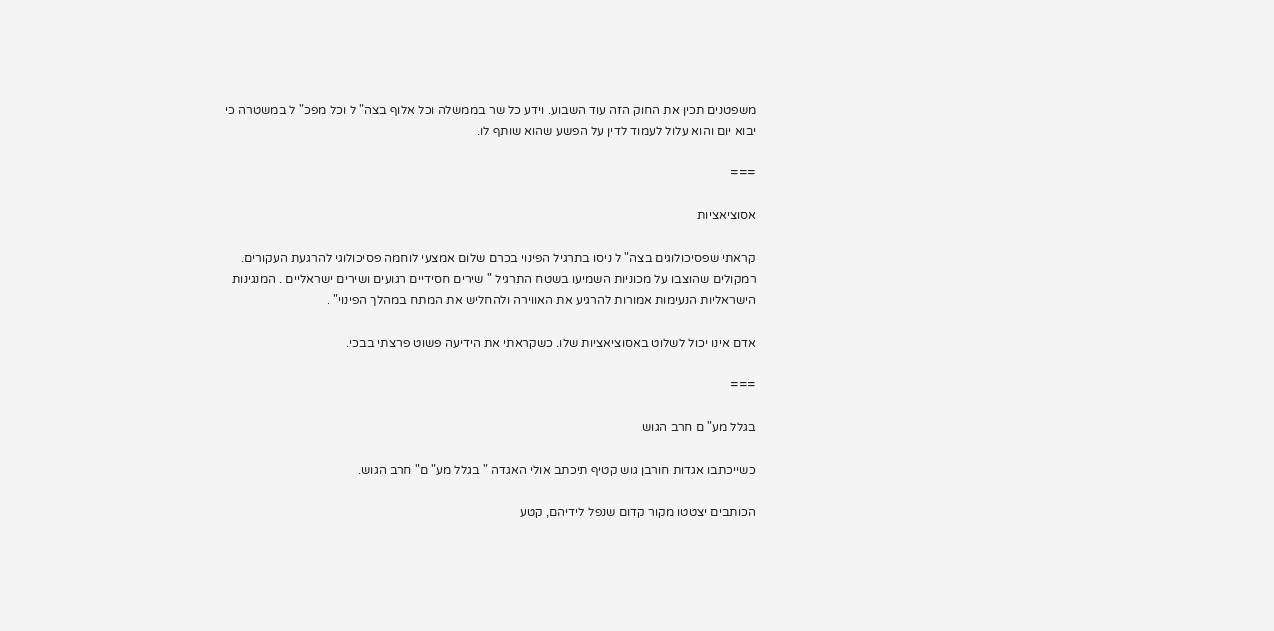משפטנים תכין את החוק הזה עוד השבוע. וידע כל שר בממשלה וכל אלוף בצה" ל וכל מפכ" ל במשטרה כי יבוא יום והוא עלול לעמוד לדין על הפשע שהוא שותף לו.

===

אסוציאציות

קראתי שפסיכולוגים בצה" ל ניסו בתרגיל הפינוי בכרם שלום אמצעי לוחמה פסיכולוגי להרגעת העקורים. רמקולים שהוצבו על מכוניות השמיעו בשטח התרגיל " שירים חסידיים רגועים ושירים ישראליים . המנגינות הישראליות הנעימות אמורות להרגיע את האווירה ולהחליש את המתח במהלך הפינוי" .

אדם אינו יכול לשלוט באסוציאציות שלו. כשקראתי את הידיעה פשוט פרצתי בבכי.

===

בגלל מע" ם חרב הגוש

כשייכתבו אגדות חורבן גוש קטיף תיכתב אולי האגדה " בגלל מע" ם" חרב הגוש.

הכותבים יצטטו מקור קדום שנפל לידיהם, קטע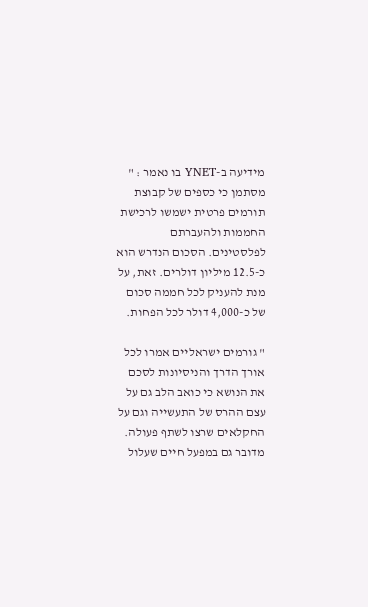מידיעה ב-YNET בו נאמר : " מסתמן כי כספים של קבוצת תורמים פרטית ישמשו לרכישת החממות ולהעברתם לפלסטינים. הסכום הנדרש הוא כ-12.5 מיליון דולרים. זאת, על מנת להעניק לכל חממה סכום של כ-4,000 דולר לכל הפחות.

" גורמים ישראליים אמרו לכל אורך הדרך והניסיונות לסכם את הנושא כי כואב הלב גם על עצם ההרס של התעשייה וגם על החקלאים שרצו לשתף פעולה. מדובר גם במפעל חיים שעלול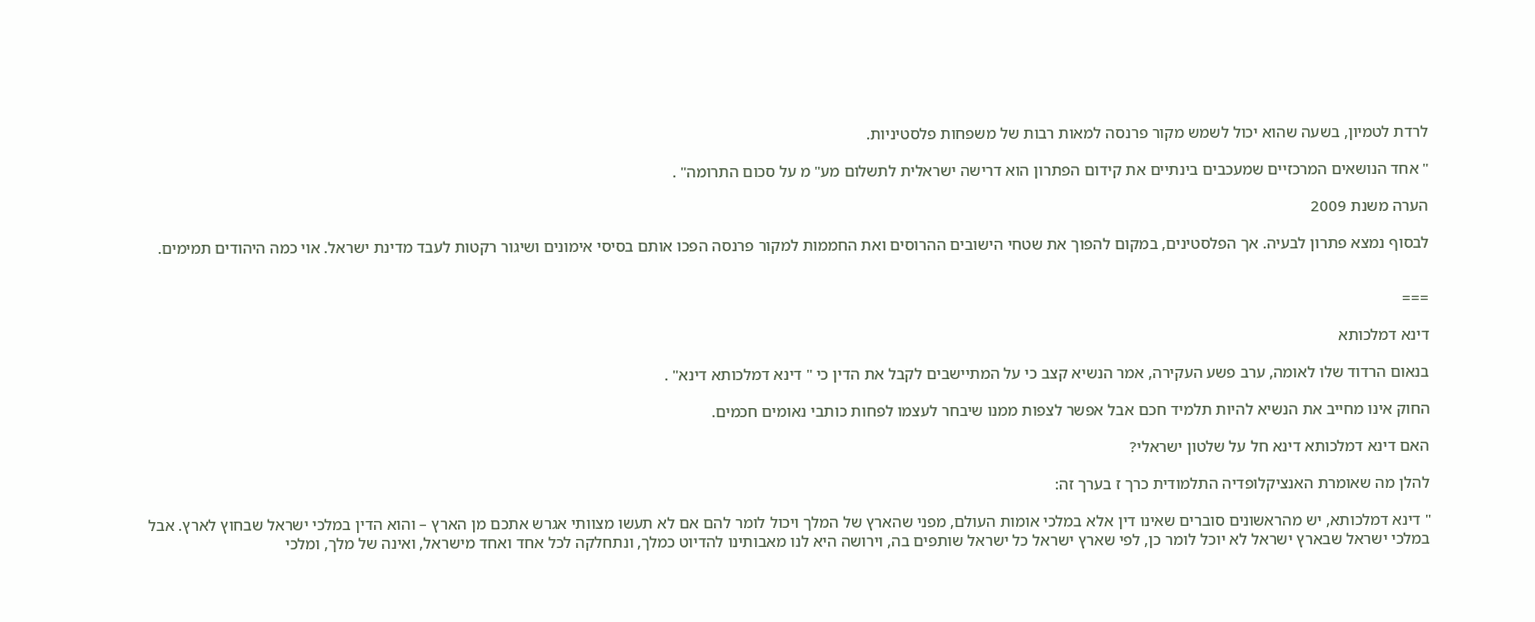לרדת לטמיון, בשעה שהוא יכול לשמש מקור פרנסה למאות רבות של משפחות פלסטיניות.

" אחד הנושאים המרכזיים שמעכבים בינתיים את קידום הפתרון הוא דרישה ישראלית לתשלום מע" מ על סכום התרומה" .

הערה משנת 2009

לבסוף נמצא פתרון לבעיה. אך הפלסטינים, במקום להפוך את שטחי הישובים ההרוסים ואת החממות למקור פרנסה הפכו אותם בסיסי אימונים ושיגור רקטות לעבד מדינת ישראל. אוי כמה היהודים תמימים.


===

דינא דמלכותא

בנאום הרדוד שלו לאומה, ערב פשע העקירה, אמר הנשיא קצב כי על המתיישבים לקבל את הדין כי " דינא דמלכותא דינא" .

החוק אינו מחייב את הנשיא להיות תלמיד חכם אבל אפשר לצפות ממנו שיבחר לעצמו לפחות כותבי נאומים חכמים.

האם דינא דמלכותא דינא חל על שלטון ישראלי?

להלן מה שאומרת האנציקלופדיה התלמודית כרך ז בערך זה:

" דינא דמלכותא, יש מהראשונים סוברים שאינו דין אלא במלכי אומות העולם, מפני שהארץ של המלך ויכול לומר להם אם לא תעשו מצוותי אגרש אתכם מן הארץ – והוא הדין במלכי ישראל שבחוץ לארץ. אבל במלכי ישראל שבארץ ישראל לא יוכל לומר כן, לפי שארץ ישראל כל ישראל שותפים בה, וירושה היא לנו מאבותינו להדיוט כמלך, ונתחלקה לכל אחד ואחד מישראל, ואינה של מלך, ומלכי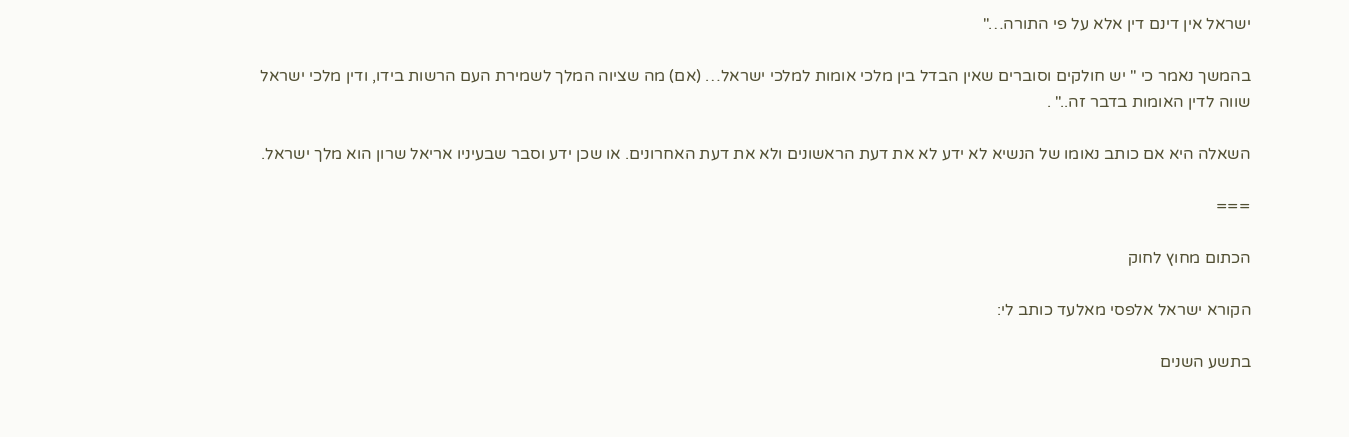ישראל אין דינם דין אלא על פי התורה…"

בהמשך נאמר כי " יש חולקים וסוברים שאין הבדל בין מלכי אומות למלכי ישראל… (אם) מה שציוה המלך לשמירת העם הרשות בידו, ודין מלכי ישראל שווה לדין האומות בדבר זה.." .

השאלה היא אם כותב נאומו של הנשיא לא ידע לא את דעת הראשונים ולא את דעת האחרונים. או שכן ידע וסבר שבעיניו אריאל שרון הוא מלך ישראל.

===

הכתום מחוץ לחוק

הקורא ישראל אלפסי מאלעד כותב לי:

בתשע השנים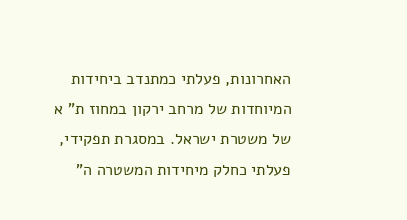האחרונות, פעלתי כמתנדב ביחידות המיוחדות של מרחב ירקון במחוז ת" א של משטרת ישראל. במסגרת תפקידי, פעלתי כחלק מיחידות המשטרה ה"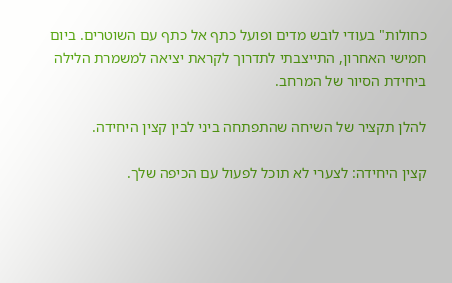כחולות" בעודי לובש מדים ופועל כתף אל כתף עם השוטרים. ביום חמישי האחרון, התייצבתי לתדרוך לקראת יציאה למשמרת הלילה ביחידת הסיור של המרחב.

להלן תקציר של השיחה שהתפתחה ביני לבין קצין היחידה.

קצין היחידה: לצערי לא תוכל לפעול עם הכיפה שלך.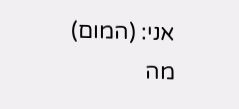אני: (המום) מה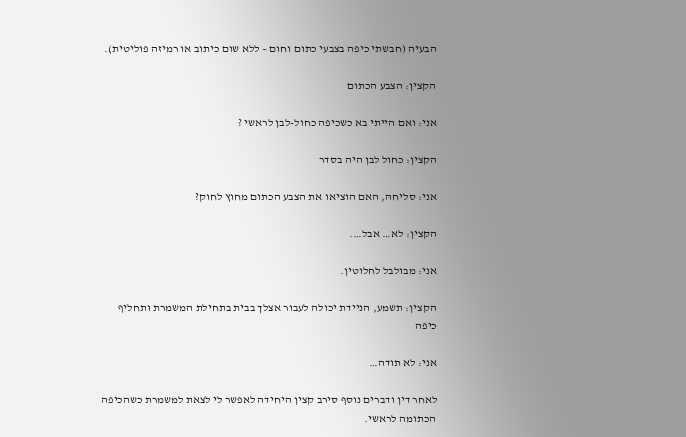הבעיה (חבשתי כיפה בצבעי כתום וחום – ללא שום כיתוב או רמיזה פוליטית).

הקצין: הצבע הכתום

אני: ואם הייתי בא כשכיפה כחול-לבן לראשי ?

הקצין: כחול לבן היה בסדר

אני: סליחה, האם הוציאו את הצבע הכתום מחוץ לחוק?

הקצין: לא… אבל….

אני: מבולבל לחלוטין.

הקצין: תשמע, הניידת יכולה לעבור אצלך בבית בתחילת המשמרת ותחליף כיפה

אני: לא תודה…

לאחר דין ודברים נוסף סירב קצין היחידה לאפשר לי לצאת למשמרת כשהכיפה הכתומה לראשי.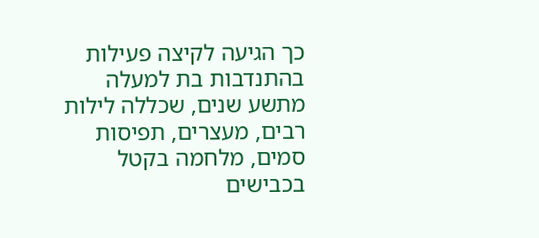כך הגיעה לקיצה פעילות בהתנדבות בת למעלה מתשע שנים, שכללה לילות רבים, מעצרים, תפיסות סמים, מלחמה בקטל בכבישים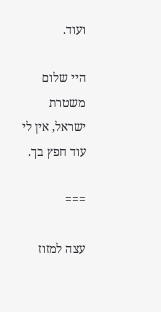ועוד.

היי שלום משטרת ישראל, אין לי עוד חפץ בך.

===

עצה למזוז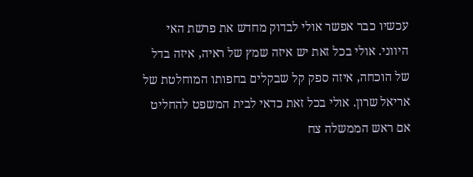עכשיו כבר אפשר אולי לבדוק מחדש את פרשת האי היווני. אולי בכל זאת יש איזה שמץ של ראיה, איזה בדל של הוכחה, איזה ספק קל שבקלים בחפותו המוחלטת של אריאל שרון. אולי בכל זאת כדאי לבית המשפט להחליט אם ראש הממשלה צח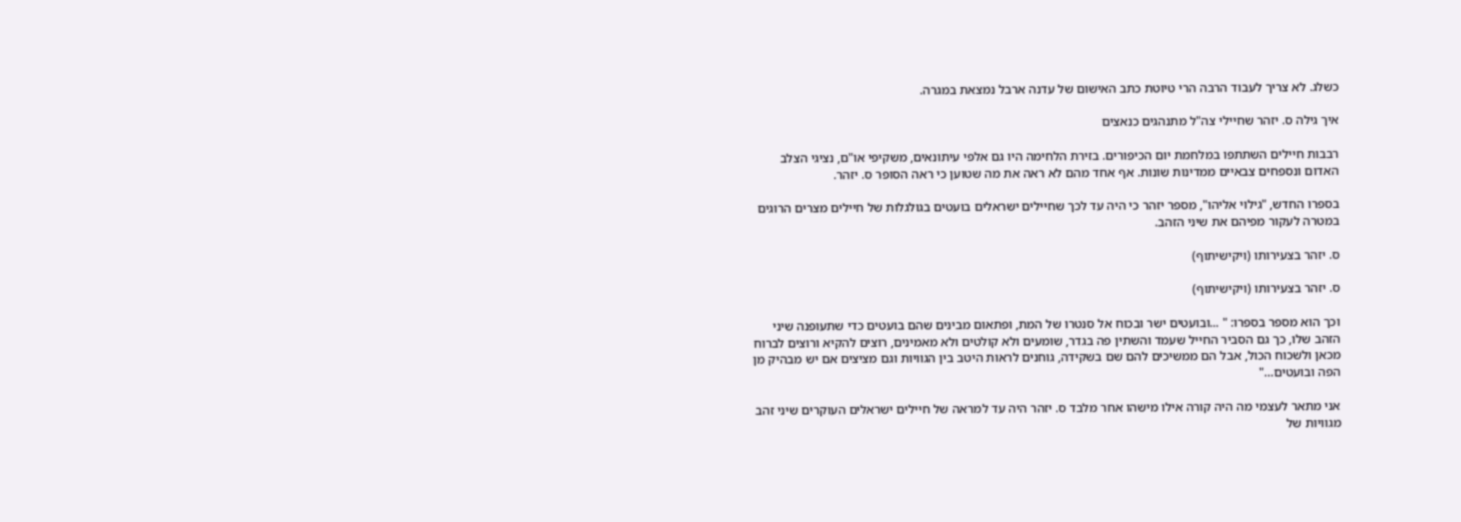כשלג. לא צריך לעבוד הרבה הרי טיוטת כתב האישום של עדנה ארבל נמצאת במגרה.

איך גילה ס. יזהר שחיילי צה"ל מתנהגים כנאצים

רבבות חיילים השתתפו במלחמת יום הכיפורים. בזירת הלחימה היו גם אלפי עיתונאים, משקיפי או"ם, נציגי הצלב האדום ונספחים צבאיים ממדינות שונות. אף אחד מהם לא ראה את מה שטוען כי ראה הסופר ס. יזהר.

בספרו החדש, "גילוי אליהו", מספר יזהר כי היה עד לכך שחיילים ישראלים בועטים בגולגלות של חיילים מצרים הרוגים במטרה לעקור מפיהם את שיני הזהב.

ס. יזהר בצעירותו (ויקישיתוף)

ס. יזהר בצעירותו (ויקישיתוף)

וכך הוא מספר בספרו: " ...ובועטים ישר ובכוח אל סנטרו של המת, ופתאום מבינים שהם בועטים כדי שתעופנה שיני הזהב שלו, כך גם הסביר החייל שעמד והשתין פה בגדר, שומעים ולא קולטים ולא מאמינים, רוצים להקיא ורוצים לברוח מכאן ולשכוח הכול, אבל הם ממשיכים להם שם בשקידה, גוחנים לראות היטב בין הגוויות וגם מציצים אם יש מבהיק מן הפה ובועטים…"

אני מתאר לעצמי מה היה קורה אילו מישהו אחר מלבד ס. יזהר היה עד למראה של חיילים ישראלים העוקרים שיני זהב מגוויות של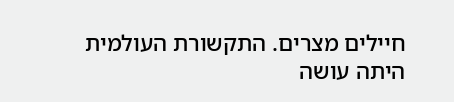חיילים מצרים. התקשורת העולמית היתה עושה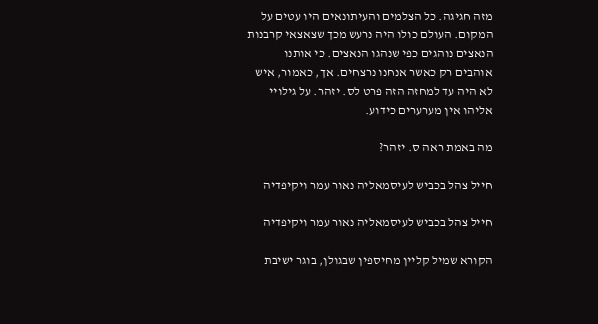מזה חגיגה. כל הצלמים והעיתונאים היו עטים על המקום. העולם כולו היה נרעש מכך שצאצאי קרבנות הנאצים נוהגים כפי שנהגו הנאצים. כי אותנו אוהבים רק כאשר אנחנו נרצחים. אך, כאמור, איש לא היה עד למחזה הזה פרט לס. יזהר. על גילויי אליהו אין מערערים כידוע.

מה באמת ראה ס. יזהר?

חייל צהל בכביש לעיסמאליה נאור עמר ויקיפדיה

חייל צהל בכביש לעיסמאליה נאור עמר ויקיפדיה

הקורא שמיל קליין מחיספין שבגולן, בוגר ישיבת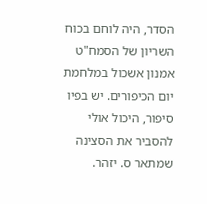הסדר, היה לוחם בכוח השריון של הסמח"ט אמנון אשכול במלחמת יום הכיפורים. יש בפיו סיפור, היכול אולי להסביר את הסצינה שמתאר ס. יזהר.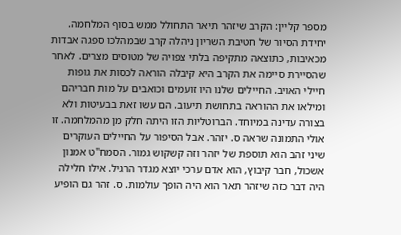מספר קליין: הקרב שיזהר תיאר התחולל ממש בסוף המלחמה. יחידת הסיור של חטיבת השריון ניהלה קרב שבמהלכו ספגה אבדות מכאיבות, כתוצאה מתקיפה בלתי צפויה של מטוסים מצרים. לאחר שהסיירת סיימה את הקרב היא קיבלה הוראה לכסות את גופות חיילי האויב. החיילים שלנו היו זועמים וכואבים על מות חבריהם ומילאו את ההוראה בתחושת תיעוב. הם עשו זאת בבעיטות ולא בצורה עדינה במיוחד. הברוטליות הזו היתה חלק מן מהמלחמה. זו אולי התמונה שראה ס. יזהר. אבל הסיפור על החיילים העוקרים שיני זהב הוא תוספת של יזהר וזה קשקוש גמור. הסמח"ט אמנון אשכול, חבר קיבוץ, הוא אדם ערכי יוצא מגדר הרגיל. אילו חלילה היה דבר כזה שיזהר תאר הוא היה הופך עולמות. ס. זהר גם הופיע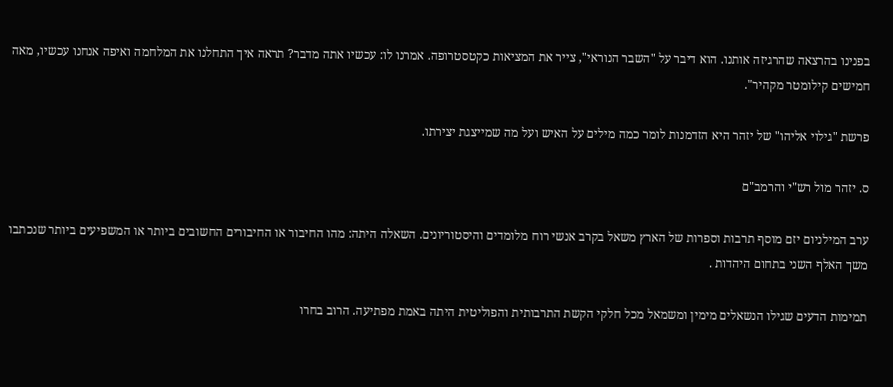בפנינו בהרצאה שהרגיזה אותנו. הוא דיבר על "השבר הנוראי", צייר את המציאות כקטסטרופה. אמרנו לו: עכשיו אתה מדבר? תראה איך התחלנו את המלחמה ואיפה אנחנו עכשיו, מאה חמישים קילומטר מקהיר".

פרשת "גילוי אליהו" של יזהר היא הזדמנות לומר כמה מילים על האיש ועל מה שמייצגת יצירתו.

ס. יזהר מול רש"י והרמב"ם

ערב המילניום יזם מוסף תרבות וספרות של הארץ משאל בקרב אנשי רוח מלומדים והיסטוריונים. השאלה היתה: מהו החיבור או החיבורים החשובים ביותר או המשפיעים ביותר שנכתבו משך האלף השני בתחום היהדות .

תמימות הדעים שגילו הנשאלים מימין ומשמאל מכל חלקי הקשת התרבותית והפוליטית היתה באמת מפתיעה. הרוב בחרו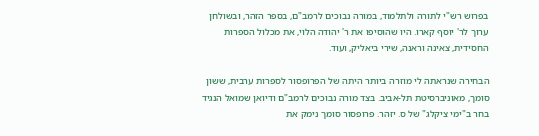בפרוש רש"י לתורה ולתלמוד, במורה נבוכים לרמב"ם, בספר הזהר, ובשולחן ערוך לר' יוסף קארו. היו שהוסיפו את ר' יהודה הלוי, את מכלול הספרות החסידית, צאינה וראנה, שירי ביאליק, ועוד.

הבחירה שנראתה לי מוזרה ביותר היתה של הפרופסור לספרות ערבית, ששון סומך, מאוניברסיטת תל-אביב. בצד מורה נבוכים לרמב"ם ודיואן שמואל הנגיד בחר ב"ימי ציקלג" של ס. יזהר. פרופסור סומך נימק את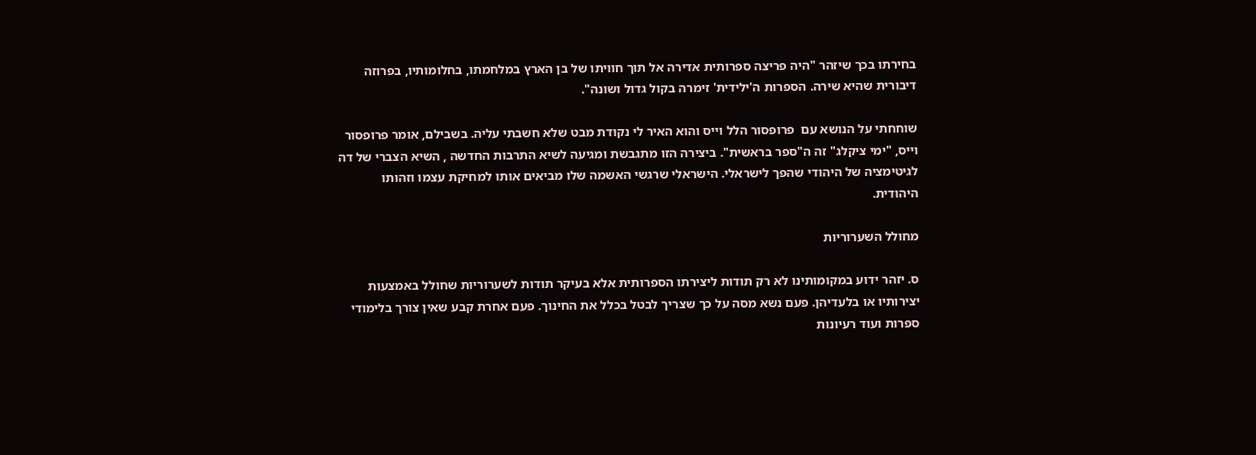בחירתו בכך שיזהר "היה פריצה ספרותית אדירה אל תוך חוויתו של בן הארץ במלחמתו, בחלומותיו, בפרוזה דיבורית שהיא שירה. הספרות ה'ילידית' זימרה בקול גדול ושונה".

שוחחתי על הנושא עם  פרופסור הלל וייס והוא האיר לי נקודת מבט שלא חשבתי עליה. בשבילם, אומר פרופסור וייס, "ימי ציקלג" זה ה"ספר בראשית". ביצירה הזו מתגבשת ומגיעה לשיא התרבות החדשה , השיא הצברי של דה לגיטימציה של היהודי שהפך לישראלי. הישראלי שרגשי האשמה שלו מביאים אותו למחיקת עצמו וזהותו היהודית.

מחולל השערוריות

ס. יזהר ידוע במקומותינו לא רק תודות ליצירתו הספרותית אלא בעיקר תודות לשערוריות שחולל באמצעות יצירותיו או בלעדיהן. פעם נשא מסה על כך שצריך לבטל בכלל את החינוך. פעם אחרת קבע שאין צורך בלימודי ספרות ועוד רעיונות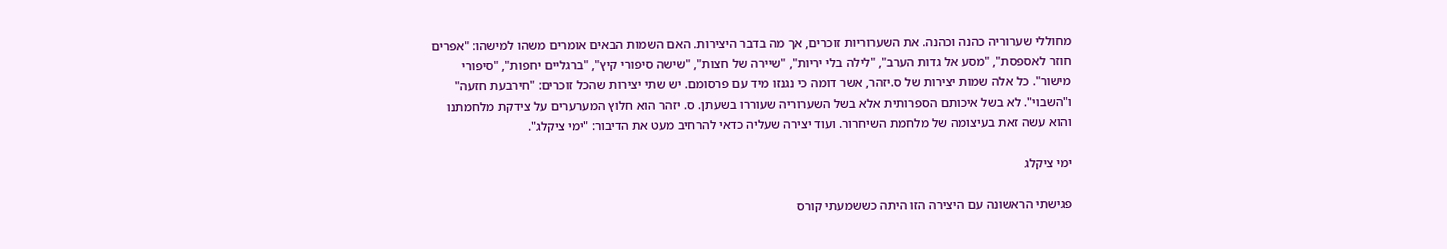מחוללי שערוריה כהנה וכהנה. את השערוריות זוכרים, אך מה בדבר היצירות. האם השמות הבאים אומרים משהו למישהו: "אפרים חוזר לאספסת", "מסע אל גדות הערב", "לילה בלי יריות", "שיירה של חצות", "שישה סיפורי קיץ", "ברגליים יחפות", "סיפורי מישור". כל אלה שמות יצירות של ס.יזהר, אשר דומה כי נגנזו מיד עם פרסומם. יש שתי יצירות שהכל זוכרים: "חירבעת חזעה" ו"השבוי". לא בשל איכותם הספרותית אלא בשל השערוריה שעוררו בשעתן. ס. יזהר הוא חלוץ המערערים על צידקת מלחמתנו והוא עשה זאת בעיצומה של מלחמת השיחרור. ועוד יצירה שעליה כדאי להרחיב מעט את הדיבור: "ימי ציקלג".

ימי ציקלג

פגישתי הראשונה עם היצירה הזו היתה כששמעתי קורס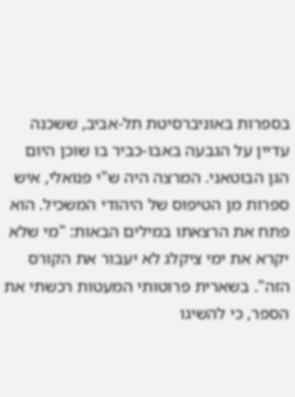בספרות באוניברסיטת תל-אביב, ששכנה עדיין על הגבעה באבו-כביר בו שוכן היום הגן הבוטאני. המרצה היה ש"י פנואלי, איש ספרות מן הטיפוס של היהודי המשכיל. הוא פתח את הרצאתו במילים הבאות: "מי שלא יקרא את ימי ציקלג לא יעבור את הקורס הזה". בשארית פרוטותי המעטות רכשתי את הספר, כי להשיגו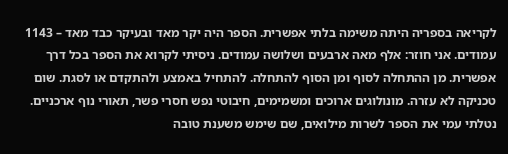לקריאה בספריה היתה משימה בלתי אפשרית. הספר היה יקר מאד ובעיקר כבד מאד – 1143 עמודים. אני חוזר: אלף מאה ארבעים ושלושה עמודים. ניסיתי לקרוא את הספר בכל דרך אפשרית. מן ההתחלה לסוף ומן הסוף להתחלה. להתחיל באמצע ולהתקדם או לסגת. שום טכניקה לא עזרה. מונולוגים ארוכים ומשמימים, חיבוטי נפש חסרי פשר, תאורי נוף ארכניים. נטלתי עמי את הספר לשרות מילואים, שם שימש משענת טובה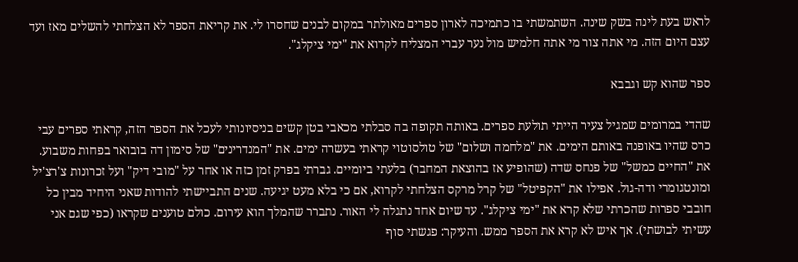לראש בעת לינה בשק שינה. השתמשתי בו כתמיכה לארון ספרים מאולתר במקום לבנים שחסרו לי. את קריאת הספר לא הצלחתי להשלים מאז ועד עצם היום הזה. מי אתה צור מי אתה חלמיש מול נער עברי המצליח לקרוא את "ימי ציקלג".

ספר שהוא קש וגבבא

שהדי במרומים שמגיל צעיר הייתי תולעת ספרים. באותה תקופה בה סבלתי מכאבי בטן קשים בניסיונותי לעכל את הספר הזה, קראתי ספרים עבי כרס שהיו באופנה באותם הימים. את "מלחמה ושלום" של טולסוטוי קראתי בעשרה ימים. את "המנדרינים" של סימון דה בובואר בפחות משבוע. את "החיים כמשל" של פנחס שדה (שהופיע אז בהוצאת המחבר) בלעתי ביומיים. גברתי בפרק זמן כזה או אחר על "מובי דיק" ועל זכרונות צ'רצ'יל ומונטגומרי ודה-גול. אפילו את "הקפיטל" של קרל מרקס הצלחתי לקרוא, אם כי בלא מעט יגיעה. שנים התביישתי להודות שאני היחיד מבין כל חובבי ספרות שהכרתי שלא קרא את "ימי ציקלג". עד שיום אחד נתגלה לי האור. נתברר שהמלך הוא עירום. כולם טוענים שקראו (כפי שגם אני עשיתי לבושתי). אך איש לא קרא את הספר ממש. והעיקר: פגשתי סוף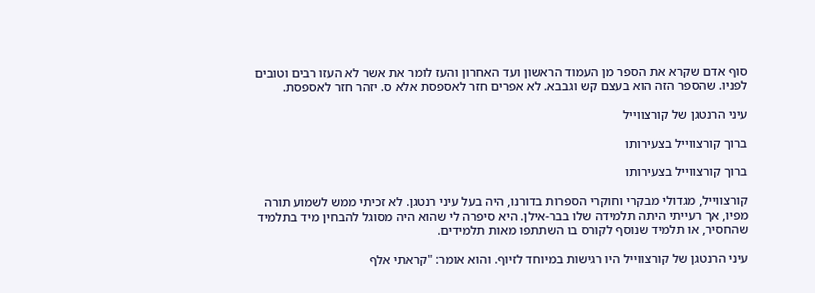סוף אדם שקרא את הספר מן העמוד הראשון ועד האחרון והעז לומר את אשר לא העזו רבים וטובים לפניו. שהספר הזה הוא בעצם קש וגבבא. לא אפרים חזר לאספסת אלא ס. יזהר חזר לאספסת.

עיני הרנטגן של קורצווייל

ברוך קורצווייל בצעירותו

ברוך קורצווייל בצעירותו

קורצווייל, מגדולי מבקרי וחוקרי הספרות בדורנו, היה בעל עיני רנטגן. לא זכיתי ממש לשמוע תורה מפיו, אך רעייתי היתה תלמידה שלו בבר-אילן. היא סיפרה לי שהוא היה מסוגל להבחין מיד בתלמיד שהחסיר, או תלמיד שנוסף לקורס בו השתתפו מאות תלמידים.

עיני הרנטגן של קורצווייל היו רגישות במיוחד לזיוף. והוא אומר: "קראתי אלף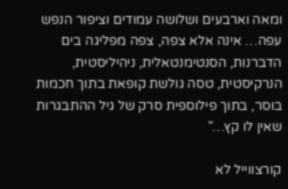ומאה וארבעים ושלושה עמודים וציפור הנפש עפה… אינה אלא צפה, צפה מפליגה בים הדברנות, הסנטימנטאלית, ניהיליסטית, הנרקיסטית, טסה גולשת קופאת בתוך חכמות בוסר, בתוך פילוספית סרק של גיל ההתבגרות שאין לו קץ…"

קורצווייל לא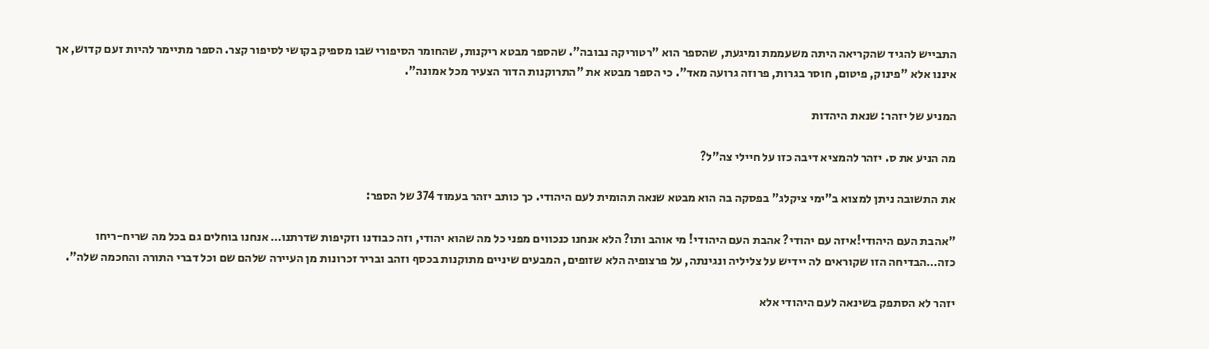התבייש להגיד שהקריאה היתה משעממת ומיגעת, שהספר הוא "רטוריקה נבובה". שהספר מבטא ריקנות, שהחומר הסיפורי שבו מספיק בקושי לסיפור קצר. הספר מתיימר להיות זעם קדוש, אך איננו אלא "פינוק, פיטום, חוסר בגרות, פרוזה גרועה מאד". כי הספר מבטא את "התרוקנות הדור הצעיר מכל אמונה".

המניע של יזהר: שנאת היהדות

מה הניע את ס. יזהר להמציא דיבה כזו על חיילי צה"ל?

את התשובה ניתן למצוא ב"ימי ציקלג" בפסקה בה הוא מבטא שנאה תהומית לעם היהודי. כך כותב יזהר בעמוד 374 של הספר:

"אהבת העם היהודי!איזה עם יהודי? אהבת העם היהודי! מי אוהב ותו? הלא אנחנו כנכווים מפני כל מה שהוא יהודי, וזה כבודנו וזקיפות שדרתנו… אנחנו בוחלים גם בכל מה שריח-ריחו כזה…הבדיחה הזו שקוראים לה יידיש על צליליה ונגינתה, על פרצופיה הלא שזופים, המבעים שיניים מתוקנות בכסף וזהב ובריר זכרונות מן העיירה שלהם שם וכל דברי התורה והחכמה שלה".

יזהר לא הסתפק בשינאה לעם היהודי אלא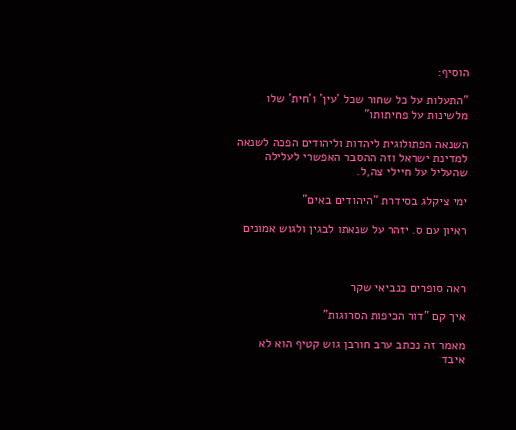הוסיף:

"התעלות על כל שחור שכל 'עין' ו'חית' שלו מלשינות על פחיתותו"

השנאה הפתולוגית ליהדות וליהודים הפכה לשנאה למדינת ישראל וזה ההסבר האפשרי לעלילה שהעליל על חיילי צה,ל.

ימי ציקלג בסידרת "היהודים באים"

ראיון עם ס. יזהר על שנאתו לבגין ולגוש אמונים



ראה סופרים כנביאי שקר

איך קם "דור הכיפות הסרוגות"

מאמר זה נכתב ערב חורבן גוש קטיף הוא לא איבד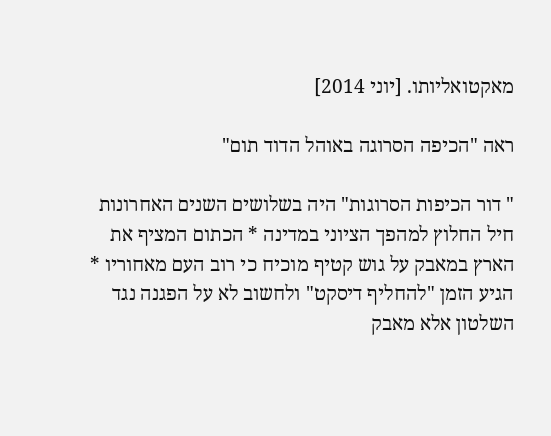מאקטואליותו. [יוני 2014]

ראה "הכיפה הסרוגה באוהל הדוד תום"

" דור הכיפות הסרוגות" היה בשלושים השנים האחרונות חיל החלוץ למהפך הציוני במדינה * הכתום המציף את הארץ במאבק על גוש קטיף מוכיח כי רוב העם מאחוריו * הגיע הזמן "להחליף דיסקט" ולחשוב לא על הפגנה נגד השלטון אלא מאבק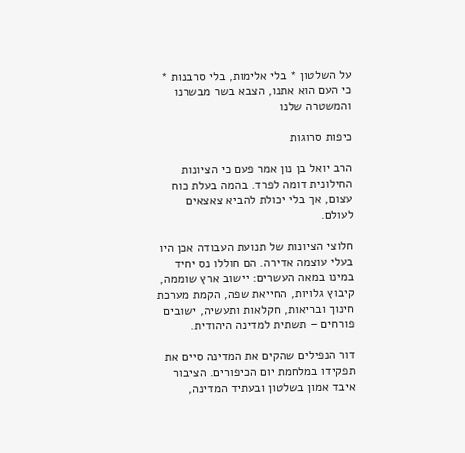על השלטון * בלי אלימות, בלי סרבנות * כי העם הוא אתנו, הצבא בשר מבשרנו והמשטרה שלנו

כיפות סרוגות

הרב יואל בן נון אמר פעם כי הציונות החילונית דומה לפרד. בהמה בעלת כוח עצום, אך בלי יכולת להביא צאצאים לעולם.

חלוצי הציונות של תנועת העבודה אכן היו בעלי עוצמה אדירה. הם חוללו נס יחיד במינו במאה העשרים: יישוב ארץ שוממה, קיבוץ גלויות, החייאת שפה, הקמת מערכת חינוך ובריאות, חקלאות ותעשיה, ישובים פורחים – תשתית למדינה היהודית.

דור הנפילים שהקים את המדינה סיים את תפקידו במלחמת יום הכיפורים. הציבור איבד אמון בשלטון ובעתיד המדינה,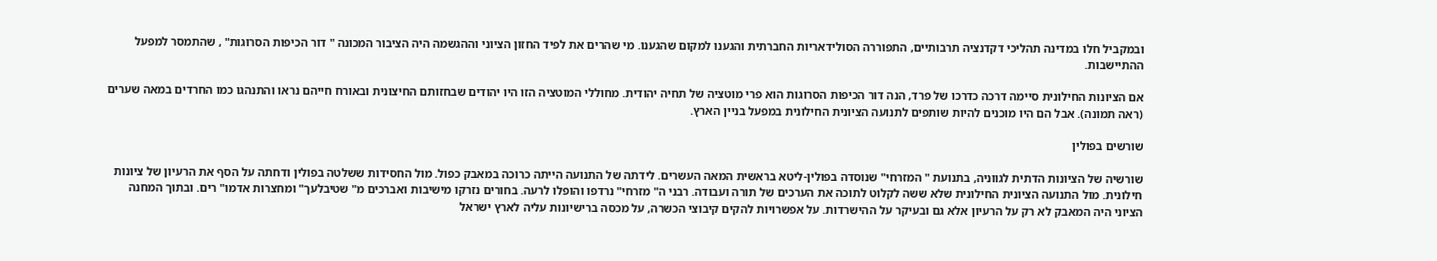ובמקביל חלו במדינה תהליכי דקדנציה תרבותיים, התפוררה הסולידאריות החברתית והגענו למקום שהגענו. מי שהרים את לפיד החזון הציוני וההגשמה היה הציבור המכונה " דור הכיפות הסרוגות" , שהתמסר למפעל ההתיישבות.

אם הציונות החילונית סיימה דרכה כדרכו של פרד, הנה דור הכיפות הסרוגות הוא פרי מוטציה של תחיה יהודית. מחוללי המוטציה הזו היו יהודים שבחזותם החיצונית ובאורח חייהם נראו והתנהגו כמו החרדים במאה שערים (ראה תמונה). אבל הם היו מוכנים להיות שותפים לתנועה הציונית החילונית במפעל בניין הארץ.

שורשים בפולין

שורשיה של הציונות הדתית לגווניה, בתנועת " המזרחי" שנוסדה בפולין-ליטא בראשית המאה העשרים. לידתה של התנועה הייתה כרוכה במאבק כפול. מול החסידות ששלטה בפולין ודחתה על הסף את הרעיון של ציונות חילונית. מול התנועה הציונית החילונית שלא ששה לקלוט לתוכה את הערכים של תורה ועבודה. רבני ה" מזרחי" נרדפו והופלו לרעה. בחורים נזרקו מישיבות ואברכים מ" שטיבלעך" ומחצרות אדמו" רים. ובתוך המחנה הציוני היה המאבק לא רק על הרעיון אלא גם ובעיקר על ההישרדות. על אפשרויות להקים קיבוצי הכשרה, על מכסה ברישיונות עליה לארץ ישראל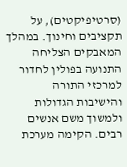(סרטיפיקטים), על תקציבים וחינוך. במהלך המאבקים הצליחה התנועה בפולין לחדור למרכזי התורה והישיבות הגדולות ולמשוך משם אנשים רבים. הקימה מערכת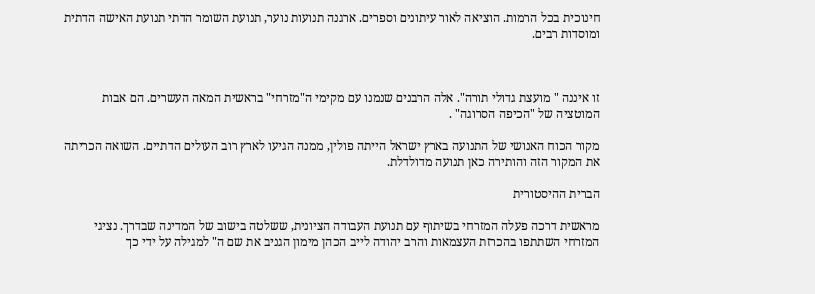חינוכית בכל הרמות. הוציאה לאור עיתונים וספרים. ארגנה תנועות נוער, תנועת השומר הדתי תנועת האישה הדתית ומוסדות רבים.



זו איננה " מועצת גדולי תורה". אלה הרבנים שנמנו עם מקימי ה"מזרחי" בראשית המאה העשרים. הם אבות המוטציה של "הכיפה הסרוגה" .

מקור הכוח האנושי של התנועה בארץ ישראל הייתה פולין, ממנה הגיעו לארץ רוב העולים הדתיים. השואה הכריתה את המקור הזה והותירה כאן תנועה מדולדלת.

הברית ההיסטורית

מראשית דרכה פעלה המזרחי בשיתוף עם תנועת העבודה הציונית, ששלטה בישוב של המדינה שבדרך. נציגי המזרחי השתתפו בהכרזת העצמאות והרב יהודה לייב הכהן מימון הגניב את שם ה" למגילה על ידי כך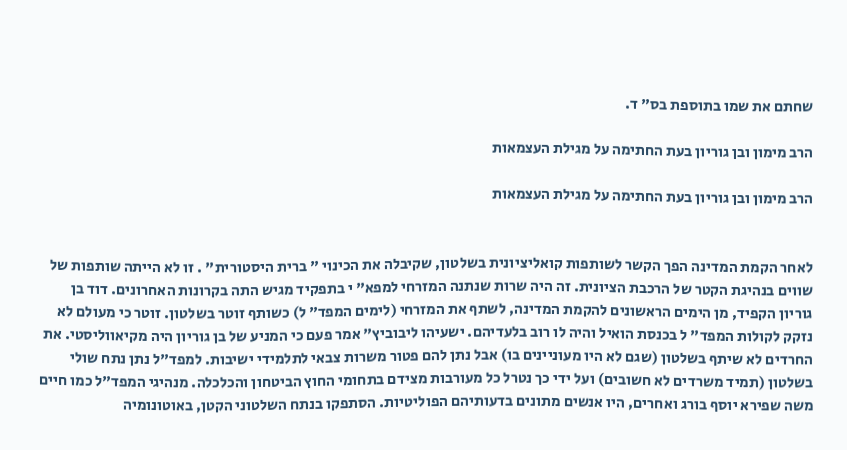שחתם את שמו בתוספת בס" ד.

הרב מימון ובן גוריון בעת החתימה על מגילת העצמאות

הרב מימון ובן גוריון בעת החתימה על מגילת העצמאות


לאחר הקמת המדינה הפך הקשר לשותפות קואליציונית בשלטון, שקיבלה את הכינוי " ברית היסטורית" . זו לא הייתה שותפות של שווים בנהיגת הקטר של הרכבת הציונית. זה היה שרות שנתנה המזרחי למפא" י בתפקיד מגיש התה בקרונות האחרונים. דוד בן גוריון הקפיד, מן הימים הראשונים להקמת המדינה, לשתף את המזרחי (לימים המפד" ל) כשותף זוטר בשלטון. זוטר כי מעולם לא נזקק לקולות המפד" ל בכנסת הואיל והיה לו רוב בלעדיהם. ישעיהו ליבוביץ" אמר פעם כי המניע של בן גוריון היה מקיאווליסטי. את החרדים לא שיתף בשלטון (שגם לא היו מעוניינים בו) אבל נתן להם פטור משרות צבאי לתלמידי ישיבות. למפד"ל נתן נתח שולי בשלטון (תמיד משרדים לא חשובים) ועל ידי כך נטרל כל מעורבות מצידם בתחומי החוץ הביטחון והכלכלה. מנהיגי המפד"ל כמו חיים משה שפירא יוסף בורג ואחרים, היו אנשים מתונים בדעותיהם הפוליטיות. הסתפקו בנתח השלטוני הקטן, באוטונומיה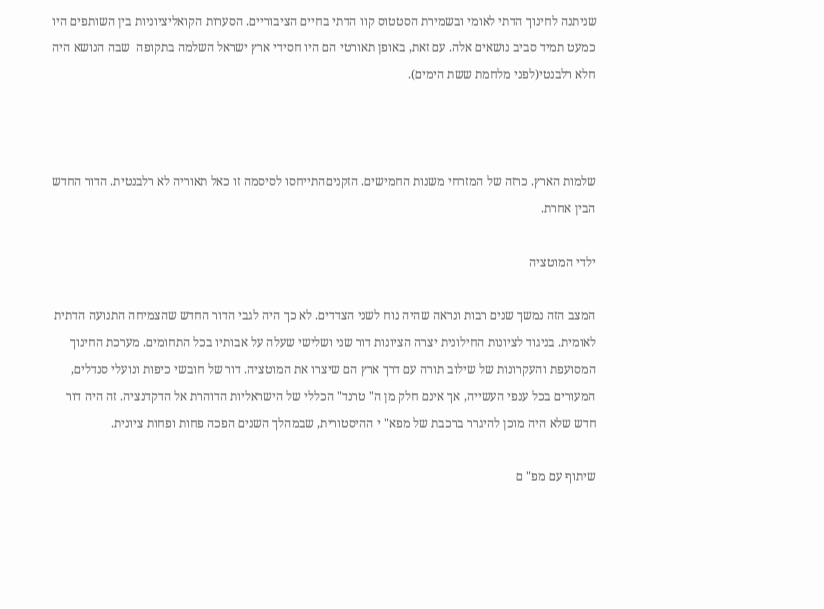שניתנה לחינוך הדתי לאומי ובשמירת הסטטוס קוו הדתי בחיים הציבוריים. הסערות הקואליציוניות בין השותפים היו כמעט תמיד סביב נושאים אלה. עם זאת, באופן תאורטי הם היו חסידי ארץ ישראל השלמה בתקופה  שבה הנושא היה חלא רלבנטי(לפני מלחמת ששת הימים).



שלמות הארץ. כרזה של המזרחי משנות החמישים. הזקניםהתייחסו לסיסמה זו כאל תאוריה לא רלבנטית. הדור החדש הבין אחרת.

ילדי המוטציה

המצב הזה נמשך שנים רבות ונראה שהיה נוח לשני הצדדים. לא כך היה לגבי הדור החדש שהצמיחה התנועה הדתית לאומית. בניגוד לציונות החילונית יצרה הציונות דור שני ושלישי שעלה על אבותיו בכל התחומים. מערכת החינוך המסועפת והעקרונות של שילוב תורה עם דרך ארץ הם שיצרו את המוטציה. דור של חובשי כיפות ונועלי סנדלים, המעורים בכל ענפי העשייה, אך אינם חלק מן ה" טרנד" הכללי של הישראליות הדוהרת אל הדקדנציה. זה היה דור חדש שלא היה מוכן להיגרר ברכבת של מפא" י ההיסטורית, שבמהלך השנים הפכה פחות ופחות ציונית.

שיתוף עם מפ" ם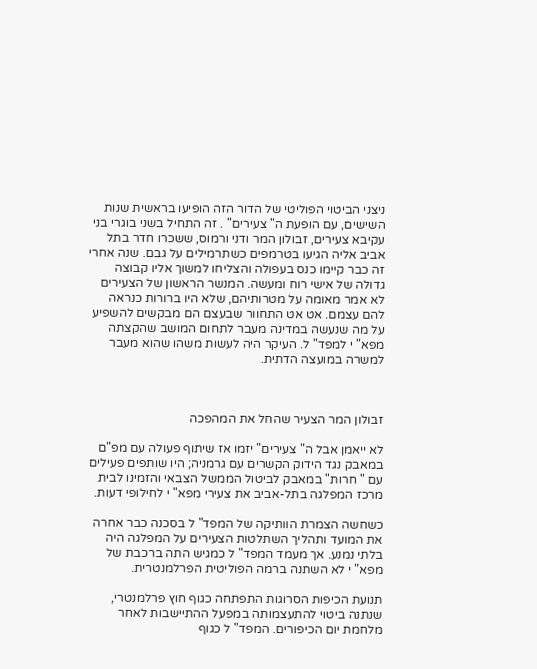ניצני הביטוי הפוליטי של הדור הזה הופיעו בראשית שנות השישים, עם הופעת ה" צעירים" . זה התחיל בשני בוגרי בני עקיבא צעירים, זבולון המר ודני ורמוס, ששכרו חדר בתל אביב אליה הגיעו בטרמפים כשתרמילים על גבם. שנה אחרי זה כבר קיימו כנס בעפולה והצליחו למשוך אליו קבוצה גדולה של אישי רוח ומעשה. המנשר הראשון של הצעירים לא אמר מאומה על מטרותיהם, שלא היו ברורות כנראה להם עצמם. אט אט התחוור שבעצם הם מבקשים להשפיע על מה שנעשה במדינה מעבר לתחום המושב שהקצתה מפא" י למפד" ל. העיקר היה לעשות משהו שהוא מעבר למשרה במועצה הדתית.



זבולון המר הצעיר שהחל את המהפכה

לא ייאמן אבל ה" צעירים" יזמו אז שיתוף פעולה עם מפ"ם במאבק נגד הידוק הקשרים עם גרמניה; היו שותפים פעילים עם " חרות" במאבק לביטול הממשל הצבאי והזמינו לבית מרכז המפלגה בתל-אביב את צעירי מפא" י לחילופי דעות.

כשחשה הצמרת הוותיקה של המפד" ל בסכנה כבר אחרה את המועד ותהליך השתלטות הצעירים על המפלגה היה בלתי נמנע. אך מעמד המפד" ל כמגיש התה ברכבת של מפא" י לא השתנה ברמה הפוליטית הפרלמנטרית.

תנועת הכיפות הסרוגות התפתחה כגוף חוץ פרלמנטרי, שנתנה ביטוי להתעצמותה במפעל ההתיישבות לאחר מלחמת יום הכיפורים. המפד" ל כגוף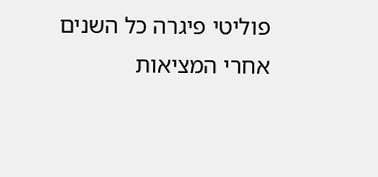פוליטי פיגרה כל השנים אחרי המציאות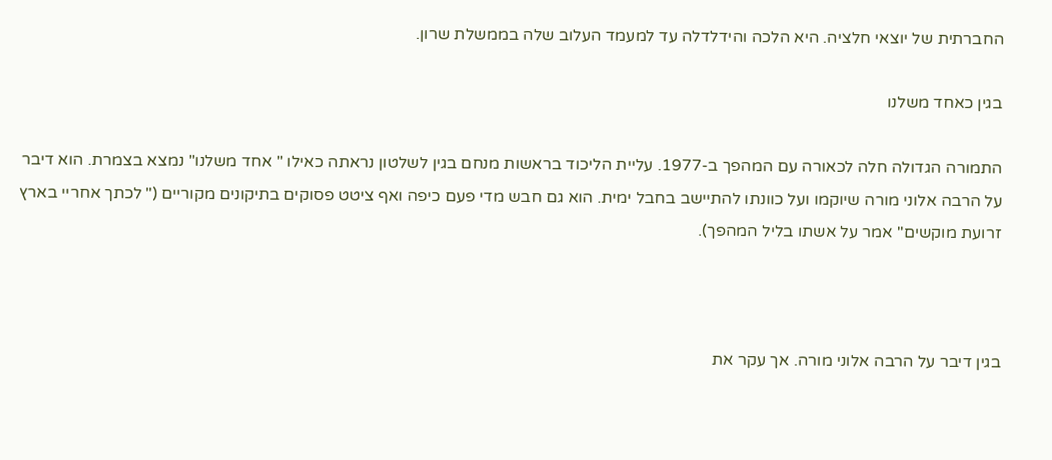החברתית של יוצאי חלציה. היא הלכה והידלדלה עד למעמד העלוב שלה בממשלת שרון.

בגין כאחד משלנו

התמורה הגדולה חלה לכאורה עם המהפך ב-1977. עליית הליכוד בראשות מנחם בגין לשלטון נראתה כאילו " אחד משלנו" נמצא בצמרת. הוא דיבר על הרבה אלוני מורה שיוקמו ועל כוונתו להתיישב בחבל ימית. הוא גם חבש מדי פעם כיפה ואף ציטט פסוקים בתיקונים מקוריים (" לכתך אחריי בארץ זרועת מוקשים" אמר על אשתו בליל המהפך).



בגין דיבר על הרבה אלוני מורה. אך עקר את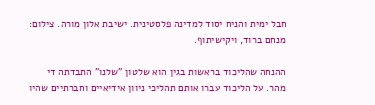חבל ימית והניח יסוד למדינה פלסטינית. ישיבת אלון מורה. צילום: מנחם ברוד, ויקישיתוף.

ההנחה שהליכוד בראשות בגין הוא שלטון "שלנו" התבדתה די מהר. על הליכוד עברו אותם תהליכי ניוון אידיאיים וחברתיים שהיו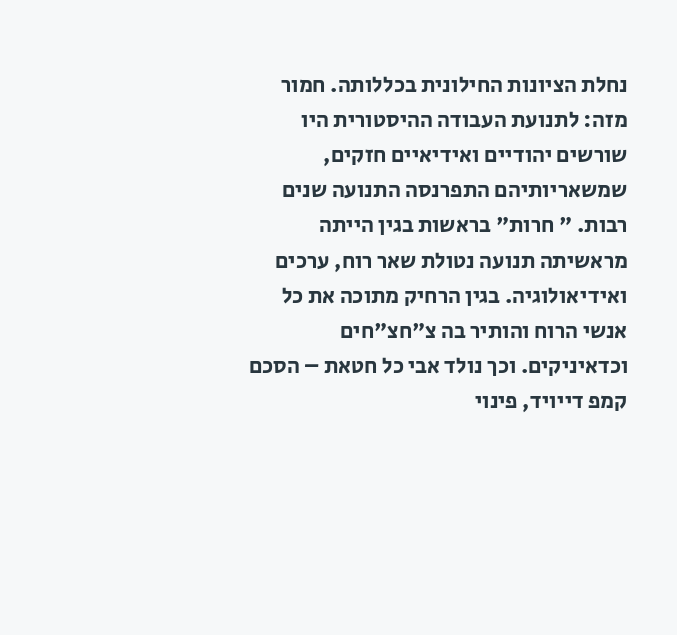נחלת הציונות החילונית בכללותה. חמור מזה: לתנועת העבודה ההיסטורית היו שורשים יהודיים ואידיאיים חזקים, שמשאריותיהם התפרנסה התנועה שנים רבות. " חרות" בראשות בגין הייתה מראשיתה תנועה נטולת שאר רוח, ערכים ואידיאולוגיה. בגין הרחיק מתוכה את כל אנשי הרוח והותיר בה צ"חצ"חים וכדאיניקים. וכך נולד אבי כל חטאת – הסכם קמפ דייויד, פינוי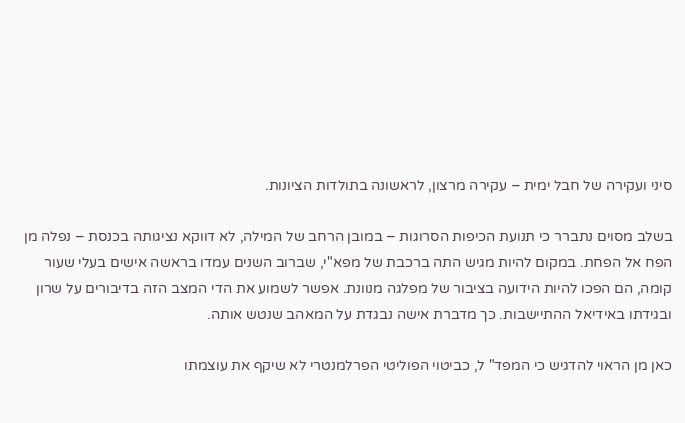סיני ועקירה של חבל ימית – עקירה מרצון, לראשונה בתולדות הציונות.

בשלב מסוים נתברר כי תנועת הכיפות הסרוגות – במובן הרחב של המילה, לא דווקא נציגותה בכנסת – נפלה מן הפח אל הפחת. במקום להיות מגיש התה ברכבת של מפא"י, שברוב השנים עמדו בראשה אישים בעלי שעור קומה, הם הפכו להיות הידועה בציבור של מפלגה מנוונת. אפשר לשמוע את הדי המצב הזה בדיבורים על שרון ובגידתו באידיאל ההתיישבות. כך מדברת אישה נבגדת על המאהב שנטש אותה.

כאן מן הראוי להדגיש כי המפד" ל, כביטוי הפוליטי הפרלמנטרי לא שיקף את עוצמתו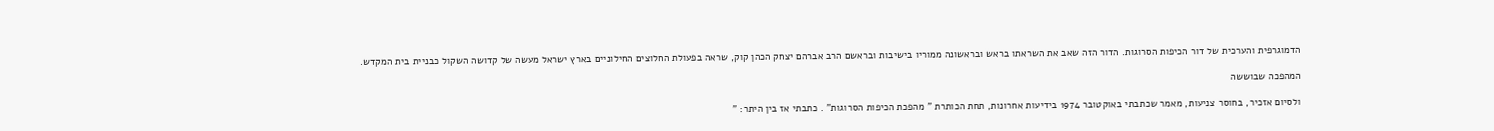הדמוגרפית והערכית של דור הכיפות הסרוגות. הדור הזה שאב את השראתו בראש ובראשונה ממוריו בישיבות ובראשם הרב אברהם יצחק הכהן קוק, שראה בפעולת החלוצים החילוניים בארץ ישראל מעשה של קדושה השקול כבניית בית המקדש.

המהפכה שבוששה

ולסיום אזכיר, בחוסר צניעות, מאמר שכתבתי באוקטובר 1974 בידיעות אחרונות, תחת הכותרת " מהפכת הכיפות הסרוגות" . כתבתי אז בין היתר: "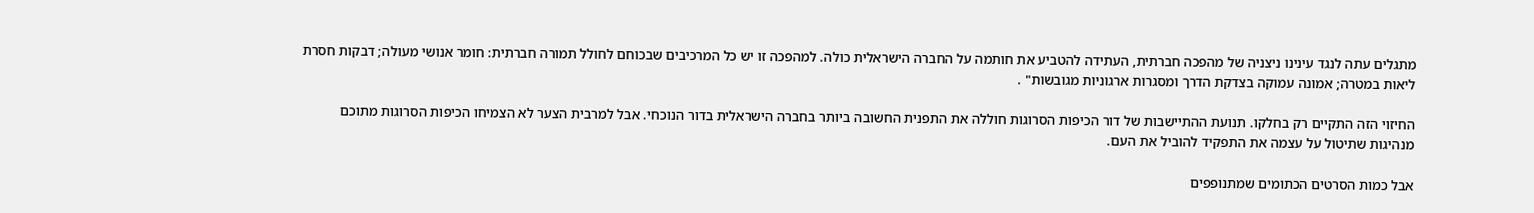מתגלים עתה לנגד עינינו ניצניה של מהפכה חברתית, העתידה להטביע את חותמה על החברה הישראלית כולה. למהפכה זו יש כל המרכיבים שבכוחם לחולל תמורה חברתית: חומר אנושי מעולה; דבקות חסרת ליאות במטרה; אמונה עמוקה בצדקת הדרך ומסגרות ארגוניות מגובשות" .

החיזוי הזה התקיים רק בחלקו. תנועת ההתיישבות של דור הכיפות הסרוגות חוללה את התפנית החשובה ביותר בחברה הישראלית בדור הנוכחי. אבל למרבית הצער לא הצמיחו הכיפות הסרוגות מתוכם מנהיגות שתיטול על עצמה את התפקיד להוביל את העם.

אבל כמות הסרטים הכתומים שמתנופפים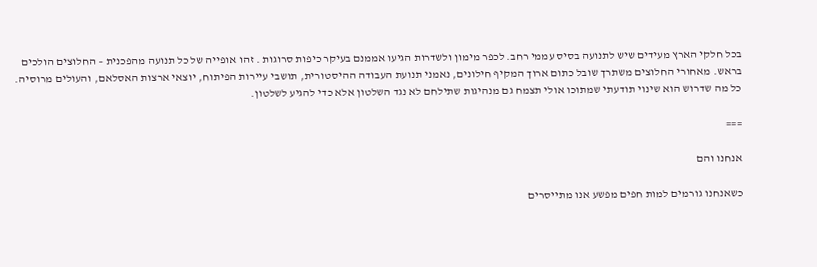בכל חלקי הארץ מעידים שיש לתנועה בסיס עממי רחב. לכפר מימון ולשדרות הגיעו אממנם בעיקר כיפות סרוגות . זהו אופייה של כל תנועה מהפכנית – החלוצים הולכים בראש. מאחורי החלוצים משתרך שובל כתום ארוך המקיף חילונים, נאמני תנועת העבודה ההיסטורית, תושבי עיירות הפיתוח, יוצאי ארצות האסלאם, והעולים מרוסיה. כל מה שדרוש הוא שינוי תודעתי שמתוכו אולי תצמח גם מנהיגות שתילחם לא נגד השלטון אלא כדי להגיע לשלטון.

===

אנחנו והם

כשאנחנו גורמים למות חפים מפשע אנו מתייסרים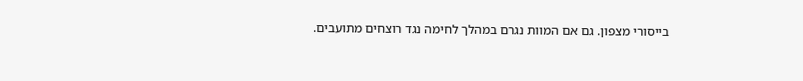בייסורי מצפון. גם אם המוות נגרם במהלך לחימה נגד רוצחים מתועבים.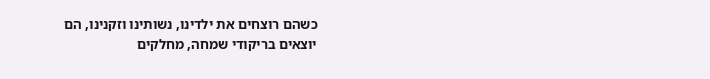כשהם רוצחים את ילדינו, נשותינו וזקנינו, הם יוצאים בריקודי שמחה, מחלקים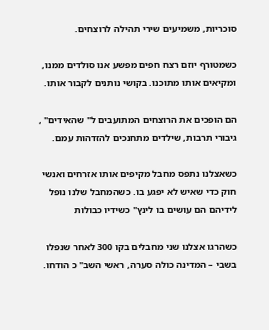סוכריות, משמיעים שירי תהילה לרוצחים.

כשמטורף יוזם רצח חפים מפשע אנו סולדים ממנו, ומקיאים אותו מתוכנו. בקושי נותנים לקבור אותו.

הם הופכים את הרוצחים המתועבים ל" שהאידים" , גיבורי תרבות, שילדים מתחנכים להזדהות עמם.

כשאצלנו נתפס מחבל מקיפים אותו אזרחים ואנשי חוק כדי שאיש לא יפגע בו. כשהמחבל שלנו נופל לידיהם הם עושים בו לינץ" כשידיו כבולות

כשהרגו אצלנו שני מחבלים בקו 300 לאחר שנפלו בשבי – המדינה כולה סערה, ראשי השב" כ הודחו.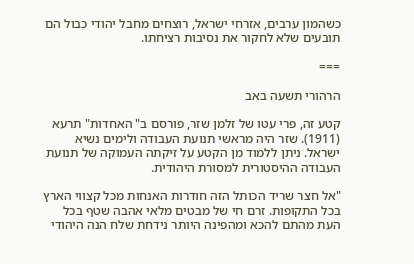כשהמון ערבים, אזרחי ישראל, רוצחים מחבל יהודי כבול הם תובעים שלא לחקור את נסיבות רציחתו.

===

הרהורי תשעה באב

קטע זה, פרי עטו של זלמן שזר, פורסם ב" האחדות" תרעא (1911). שזר היה מראשי תנועת העבודה ולימים נשיא ישראל. ניתן ללמוד מן הקטע על זיקתה העמוקה של תנועת העבודה ההיסטורית למסורת היהודית.

"אל חצר שריד הכותל הזה חודרות האנחות מכל קצווי הארץ בכל התקופות. זרם חי של מבטים מלאי אהבה שטף בכל העת מהתם להכא ומהפינה היותר נידחת שלח הנה היהודי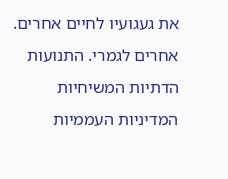את געגועיו לחיים אחרים. אחרים לגמרי. התנועות הדתיות המשיחיות המדיניות העממיות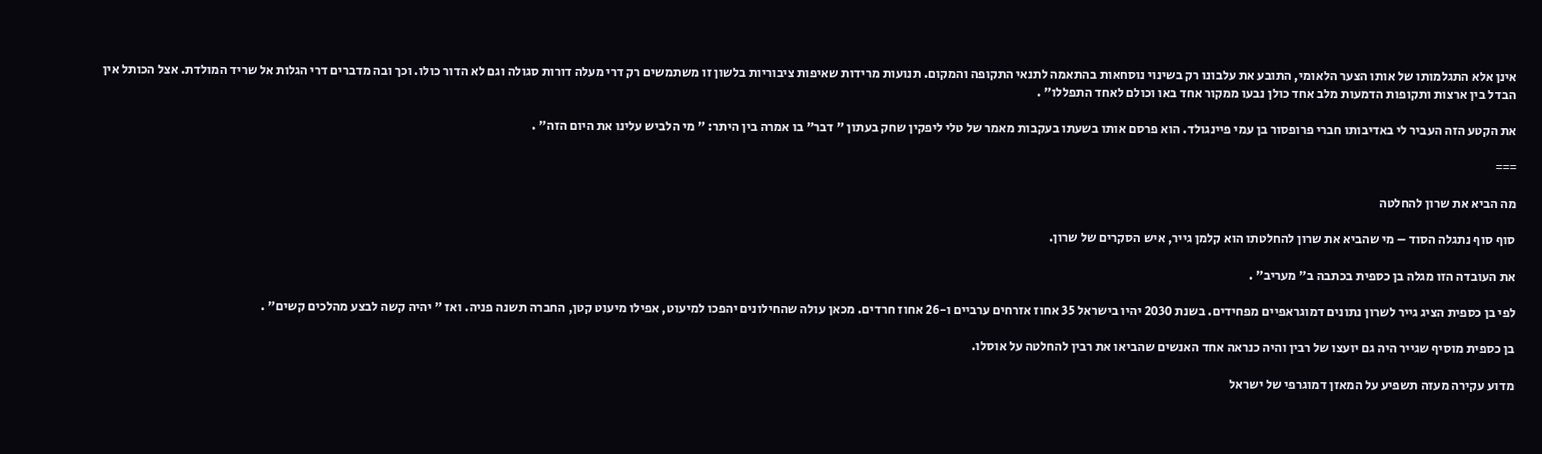אינן אלא התגלמותו של אותו הצער הלאומי, התובע את עלבונו רק בשינוי נוסחאות בהתאמה לתנאי התקופה והמקום. תנועות מרידות שאיפות ציבוריות בלשון זו משתמשים רק דרי מעלה דורות סגולה וגם לא הדור כולו. וכך ובה מדברים דרי הגלות אל שריד המולדת. אצל הכותל אין הבדל בין ארצות ותקופות הדמעות מלב אחד כולן נבעו ממקור אחד באו וכולם לאחד התפללו" .

את הקטע הזה העביר לי באדיבותו חברי פרופסור בן עמי פיינגולד. הוא פרסם אותו בשעתו בעקבות מאמר של טלי ליפקין שחק בעתון " דבר" בו אמרה בין היתר: " מי הלביש עלינו את היום הזה" .

===

מה הביא את שרון להחלטה

סוף סוף נתגלה הסוד – מי שהביא את שרון להחלטתו הוא קלמן גייר, איש הסקרים של שרון.

את העובדה הזו מגלה בן כספית בכתבה ב" מעריב" .

לפי בן כספית הציג גייר לשרון נתונים דמוגראפיים מפחידים. בשנת 2030 יהיו בישראל 35 אחוז אזרחים ערביים ו-26 אחוז חרדים. מכאן עולה שהחילונים יהפכו למיעוט, אפילו מיעוט קטן, החברה תשנה פניה. ואז " יהיה קשה לבצע מהלכים קשים" .

בן כספית מוסיף שגייר היה גם יועצו של רבין והיה כנראה אחד האנשים שהביאו את רבין להחלטה על אוסלו.

מדוע עקירה מעזה תשפיע על המאזן דמוגרפי של ישראל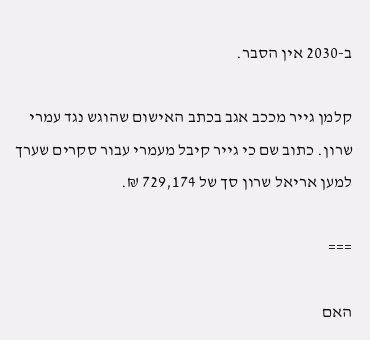ב-2030 אין הסבר.

קלמן גייר מככב אגב בכתב האישום שהוגש נגד עמרי שרון. כתוב שם כי גייר קיבל מעמרי עבור סקרים שערך למען אריאל שרון סך של 729,174 ₪.

===

האם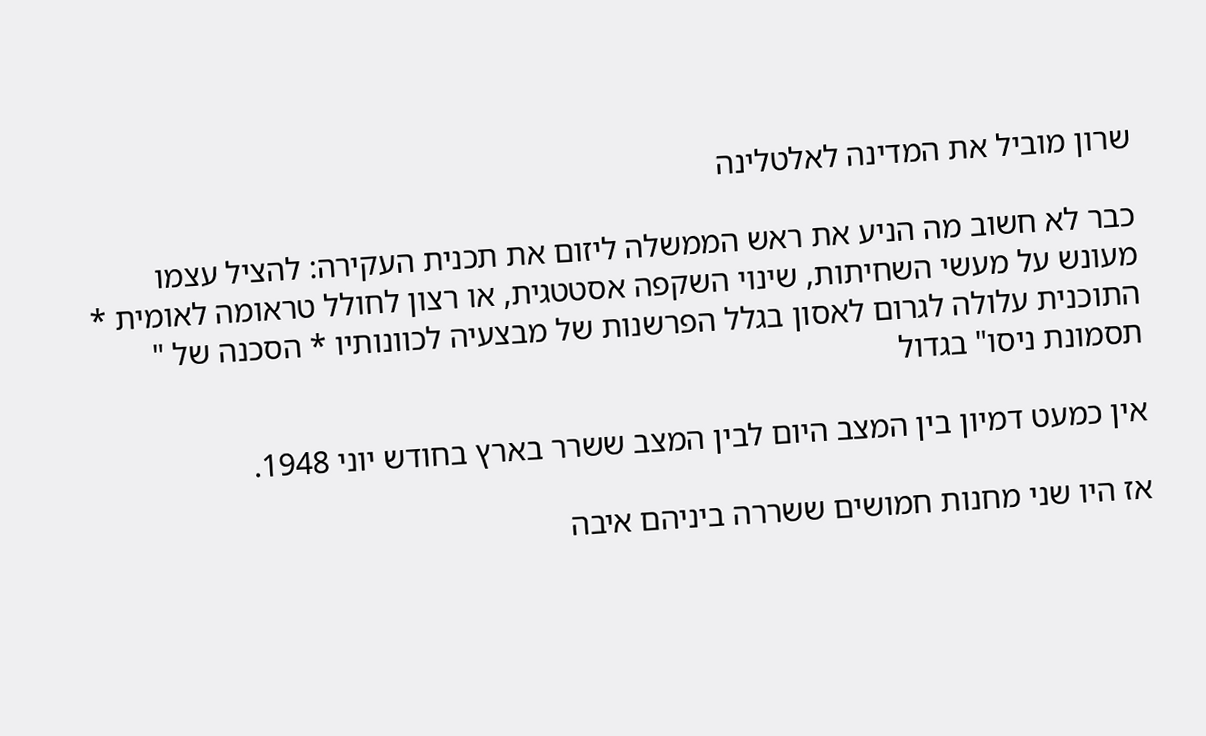שרון מוביל את המדינה לאלטלינה

כבר לא חשוב מה הניע את ראש הממשלה ליזום את תכנית העקירה: להציל עצמו מעונש על מעשי השחיתות, שינוי השקפה אסטטגית, או רצון לחולל טראומה לאומית * התוכנית עלולה לגרום לאסון בגלל הפרשנות של מבצעיה לכוונותיו * הסכנה של " תסמונת ניסו" בגדול

אין כמעט דמיון בין המצב היום לבין המצב ששרר בארץ בחודש יוני 1948.

אז היו שני מחנות חמושים ששררה ביניהם איבה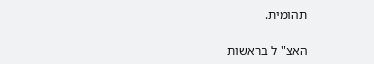תהומית.

האצ" ל בראשות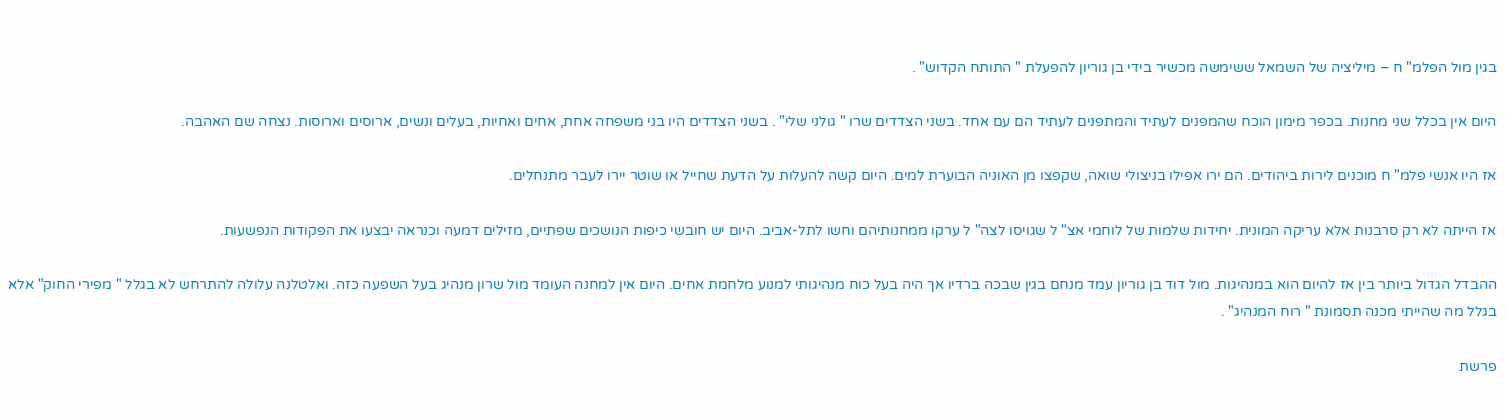בגין מול הפלמ" ח – מיליציה של השמאל ששימשה מכשיר בידי בן גוריון להפעלת " התותח הקדוש" .

היום אין בכלל שני מחנות. בכפר מימון הוכח שהמפנים לעתיד והמתפנים לעתיד הם עם אחד. בשני הצדדים שרו " גולני שלי" . בשני הצדדים היו בני משפחה אחת, אחים ואחיות, בעלים ונשים, ארוסים וארוסות. נצחה שם האהבה.

אז היו אנשי פלמ" ח מוכנים לירות ביהודים. הם ירו אפילו בניצולי שואה, שקפצו מן האוניה הבוערת למים. היום קשה להעלות על הדעת שחייל או שוטר יירו לעבר מתנחלים.

אז הייתה לא רק סרבנות אלא עריקה המונית. יחידות שלמות של לוחמי אצ" ל שגויסו לצה" ל ערקו ממחנותיהם וחשו לתל-אביב. היום יש חובשי כיפות הנושכים שפתיים, מזילים דמעה וכנראה יבצעו את הפקודות הנפשעות.

ההבדל הגדול ביותר בין אז להיום הוא במנהיגות. מול דוד בן גוריון עמד מנחם בגין שבכה ברדיו אך היה בעל כוח מנהיגותי למנוע מלחמת אחים. היום אין למחנה העומד מול שרון מנהיג בעל השפעה כזה. ואלטלנה עלולה להתרחש לא בגלל " מפירי החוק" אלא בגלל מה שהייתי מכנה תסמונת " רוח המנהיג" .

פרשת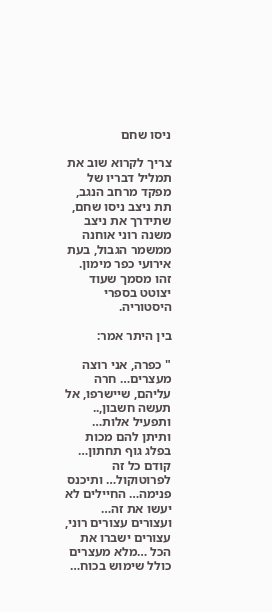ניסו שחם

צריך לקרוא שוב את תמליל דבריו של מפקד מרחב הנגב, תת ניצב ניסו שחם, שתידרך את ניצב משנה רוני אוחנה ממשמר הגבול, בעת אירועי כפר מימון. זהו מסמך שעוד יצוטט בספרי היסטוריה.

בין היתר אמר:

" כפרה, אני רוצה מעצרים… חרה עליהם, שיישרפו, אל תעשה חשבון,.. ותפעיל אלות… ותיתן להם מכות בפלג גוף תחתון… קודם כל זה לפרוטוקול… ותיכנס פנימה… החיילים לא יעשו את זה… ועצורים עצורים רוני, עצורים ישברו את הכל …מלא מעצרים כולל שימוש בכוח…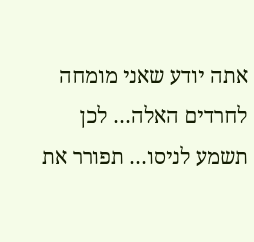אתה יודע שאני מומחה לחרדים האלה… לכן תשמע לניסו… תפורר את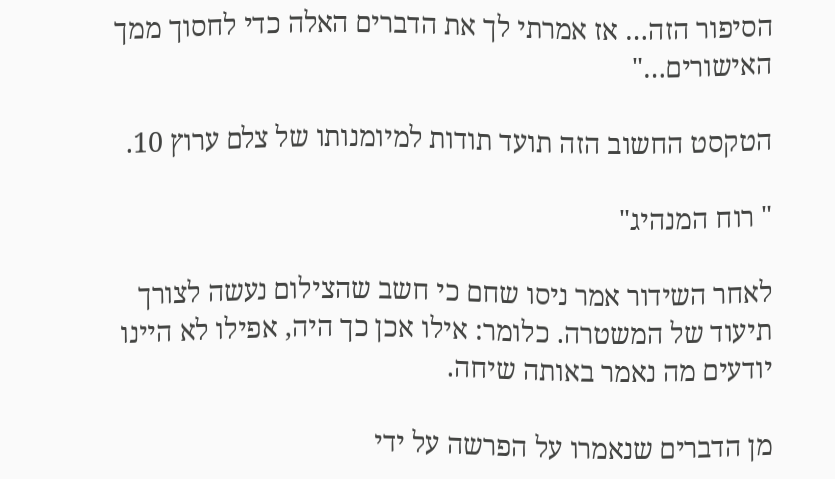הסיפור הזה… אז אמרתי לך את הדברים האלה כדי לחסוך ממך האישורים…"

הטקסט החשוב הזה תועד תודות למיומנותו של צלם ערוץ 10.

" רוח המנהיג"

לאחר השידור אמר ניסו שחם כי חשב שהצילום נעשה לצורך תיעוד של המשטרה. כלומר: אילו אכן כך היה, אפילו לא היינו יודעים מה נאמר באותה שיחה.

מן הדברים שנאמרו על הפרשה על ידי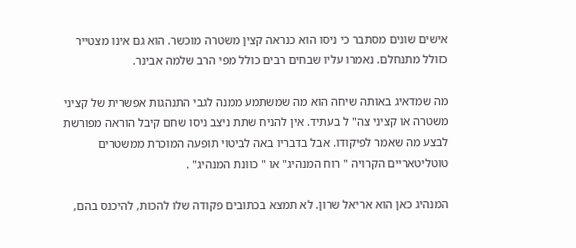אישים שונים מסתבר כי ניסו הוא כנראה קצין משטרה מוכשר. הוא גם אינו מצטייר כזולל מתנחלם. נאמרו עליו שבחים רבים כולל מפי הרב שלמה אבינר.

מה שמדאיג באותה שיחה הוא מה שמשתמע ממנה לגבי התנהגות אפשרית של קציני משטרה או קציני צה" ל בעתיד. אין להניח שתת ניצב ניסו שחם קיבל הוראה מפורשת לבצע מה שאמר לפיקודו. אבל בדבריו באה לביטוי תופעה המוכרת ממשטרים טוטליטאריים הקרויה " רוח המנהיג" או " כוונת המנהיג" .

המנהיג כאן הוא אריאל שרון. לא תמצא בכתובים פקודה שלו להכות, להיכנס בהם,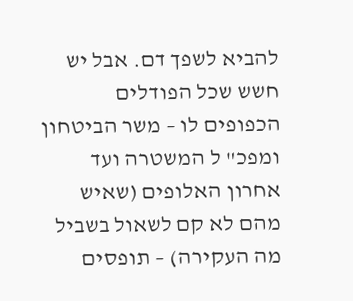להביא לשפך דם. אבל יש חשש שכל הפודלים הכפופים לו – משר הביטחון ומפכ" ל המשטרה ועד אחרון האלופים (שאיש מהם לא קם לשאול בשביל מה העקירה) – תופסים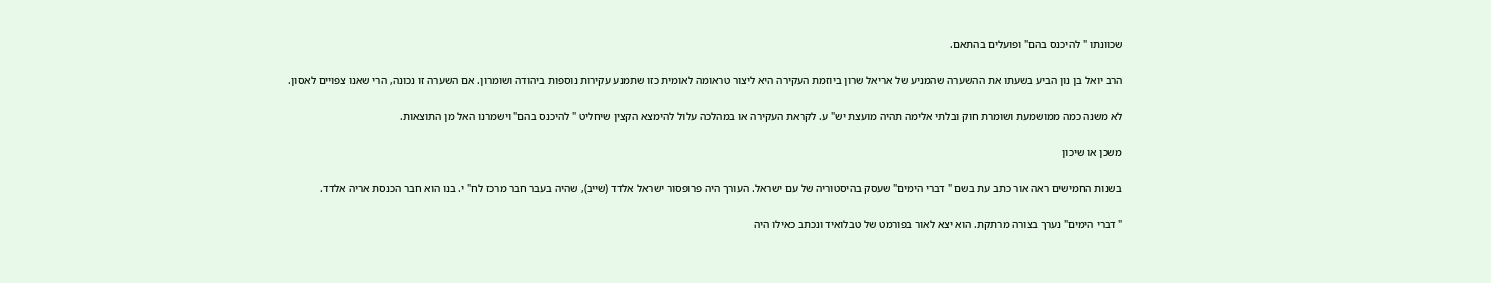שכוונתו " להיכנס בהם" ופועלים בהתאם.

הרב יואל בן נון הביע בשעתו את ההשערה שהמניע של אריאל שרון ביוזמת העקירה היא ליצור טראומה לאומית כזו שתמנע עקירות נוספות ביהודה ושומרון. אם השערה זו נכונה, הרי שאנו צפויים לאסון.

לא משנה כמה ממושמעת ושומרת חוק ובלתי אלימה תהיה מועצת יש" ע. לקראת העקירה או במהלכה עלול להימצא הקצין שיחליט " להיכנס בהם" וישמרנו האל מן התוצאות.

משכן או שיכון

בשנות החמישים ראה אור כתב עת בשם " דברי הימים" שעסק בהיסטוריה של עם ישראל. העורך היה פרופסור ישראל אלדד (שייב), שהיה בעבר חבר מרכז לח" י. בנו הוא חבר הכנסת אריה אלדד.

" דברי הימים" נערך בצורה מרתקת. הוא יצא לאור בפורמט של טבלואיד ונכתב כאילו היה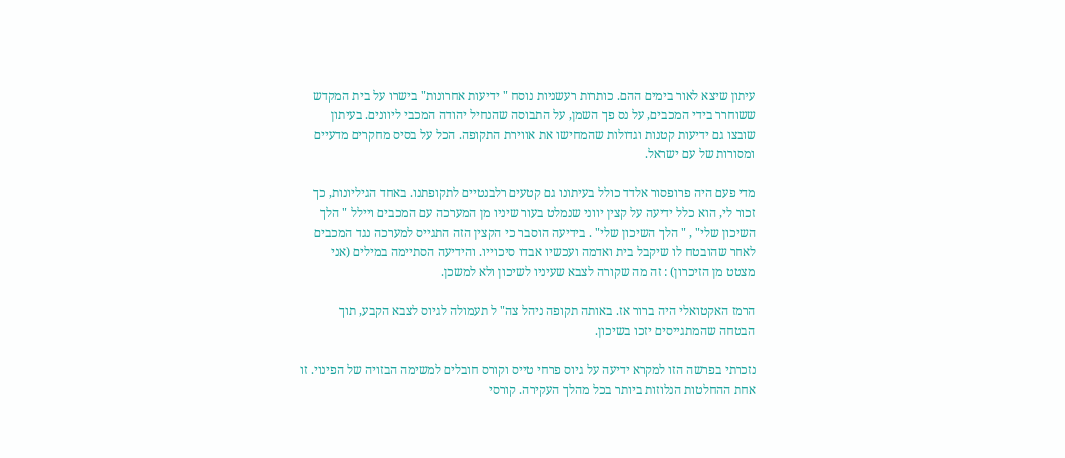עיתון שיצא לאור בימים ההם. כותרות רעשניות נוסח " ידיעות אחרונות" בישרו על בית המקדש ששוחרר בידי המכבים, על נס פך השמן, על התבוסה שהנחיל יהודה המכבי ליוונים. בעיתון שובצו גם ידיעות קטנות וגדולות שהמחישו את אווירת התקופה. הכל על בסיס מחקרים מדעיים ומסורות של עם ישראל.

מדי פעם היה פרופסור אלדד כולל בעיתונו גם קטעים רלבנטיים לתקופתנו. באחד הגיליונות, כך זכור לי, הוא כלל ידיעה על קצין יווני שנמלט בעור שיניו מן המערכה עם המכבים ויילל " הלך השיכון שלי" , " הלך השיכון שלי" . בידיעה הוסבר כי הקצין הזה התגייס למערכה נגד המכבים לאחר שהובטח לו שיקבל בית ואדמה ועכשיו אבדו סיכוייו. והידיעה הסתיימה במילים (אני מצטט מן הזיכרון) : זה מה שקורה לצבא שעיניו לשיכון ולא למשכן.

הרמז האקטואלי היה ברור אז. באותה תקופה ניהל צה" ל תעמולה לגיוס לצבא הקבע, תוך הבטחה שהמתגייסים יזכו בשיכון.

נזכרתי בפרשה הזו למקרא ידיעה על גיוס פרחי טייס וקורס חובלים למשימה הבזויה של הפינוי. זו אחת ההחלטות הנלוזות ביותר בכל מהלך העקירה. קורסי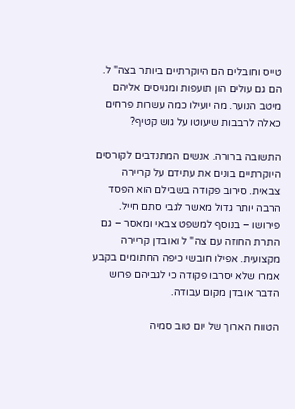טייס וחובלים הם היוקרתיים ביותר בצה" ל. הם גם עולים הון תועפות ומגויסים אליהם מיטב הנוער. מה יועילו כמה עשרות פרחים כאלה לרבבות שיעוטו על גוש קטיף?

התשובה ברורה. אנשים המתנדבים לקורסים היוקרתיים בונים את עתידם על קריירה צבאית. סירוב פקודה בשבילם הוא הפסד הרבה יותר גדול מאשר לגבי סתם חייל. פירושו – בנוסף למשפט צבאי ומאסר – גם התרת החוזה עם צה" ל ואובדן קריירה מקצועית. אפילו חובשי כיפה החתומים בקבע אמרו שלא יסרבו פקודה כי לגביהם פרוש הדבר אובדן מקום עבודה.

הטווח הארוך של יום טוב סמיה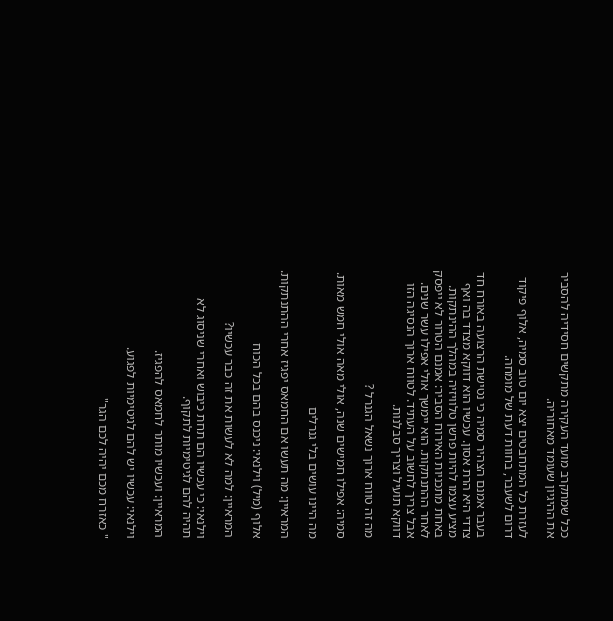ככל שמתקרב מועד העקירה מתקשים חסידיה להסביר את ההיגיון שעומד מאחוריה.

לעזרת כל המתחבטים יצא יום טוב סמיה, אלוף פיקוד דרום לשעבר, בחוות דעת של מומחה.

בעבר אמנם הצהיר סמיה כי נטישת הרצועה באורח חד צדדי היא הרת אסון. עכשיו הוא דווקא מצדד בה ואף מציע עצמו להיות פרשן טלוויזיה במהלך ההינתקות. באחת מתכניות האירוח הסביר: אמנם הטרור לא ייפסק לאחר ההתנתקות. הוא יימשך אולי אפילו עשר שנים. אבל צריך לחשוב על העתיד. לטווח ארוך הנסיגה הזו דווקא תועיל וצריך סבלנות.

מה זה טווח ארוך נשאל הגנרל ?

סמיה: אפילו חמישים שנה, אולי מאה אולי חמש מאות.

מה היינו עושים בלי גנרלים

המראיין: מה תעשו אם החמאס יפגיז אחרי ההתנתקות.

אלוף (מיל) וילנאי: ניכנס בהם בכל הכוח

המראיין: למה לא לעשות את זה כבר עכשיו?

וילנאי: כי עכשיו הם תחת כיבוש ואחרי שניסוג לא תהיה להם לגיטימיות לתקוף.

המראיין: ועכשיו מותר לחמאס להפגיז.

וילנאי: עכשיו יש להם לגיטימיות לפגוע.

" כאזרח מכם יהיה לכם הגר"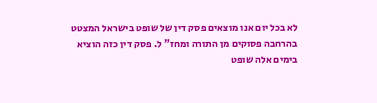לא בכל יום אנו מוצאים פסק דין של שופט בישראל המצטט בהרחבה פסוקים מן התורה ומחז" ל. פסק דין כזה הוציא בימים אלה שופט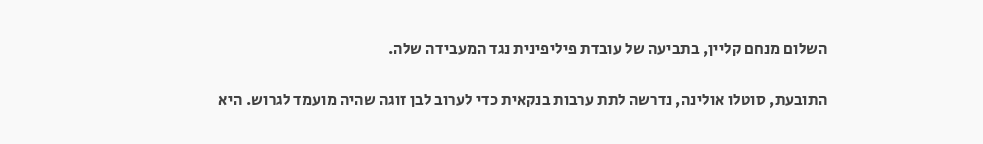השלום מנחם קליין, בתביעה של עובדת פיליפינית נגד המעבידה שלה.

התובעת, סוטלו אולינה, נדרשה לתת ערבות בנקאית כדי לערוב לבן זוגה שהיה מועמד לגרוש. היא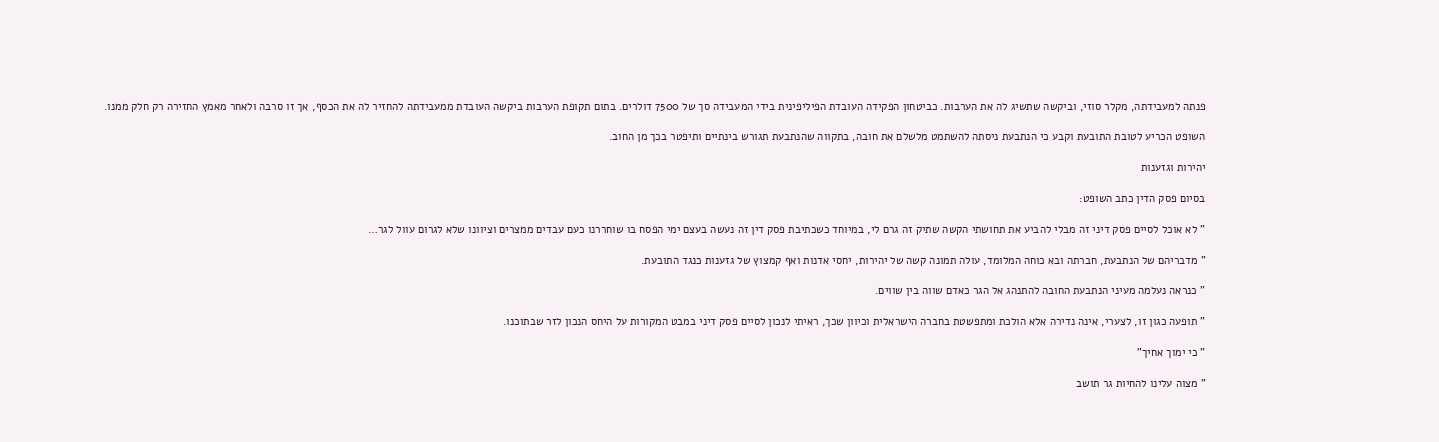פנתה למעבידתה, מקלר סוזי, וביקשה שתשיג לה את הערבות. כביטחון הפקידה העובדת הפיליפינית בידי המעבידה סך של 7500 דולרים. בתום תקופת הערבות ביקשה העובדת ממעבידתה להחזיר לה את הכסף, אך זו סרבה ולאחר מאמץ החזירה רק חלק ממנו.

השופט הכריע לטובת התובעת וקבע כי הנתבעת ניסתה להשתמט מלשלם את חובה, בתקווה שהנתבעת תגורש בינתיים ותיפטר בכך מן החוב.

יהירות וגזענות

בסיום פסק הדין כתב השופט:

" לא אוכל לסיים פסק דיני זה מבלי להביע את תחושתי הקשה שתיק זה גרם לי, במיוחד כשכתיבת פסק דין זה נעשה בעצם ימי הפסח בו שוחררנו כעם עבדים ממצרים וציוונו שלא לגרום עוול לגר…

" מדבריהם של הנתבעת, חברתה ובא כוחה המלומד, עולה תמונה קשה של יהירות, יחסי אדנות ואף קמצוץ של גזענות כנגד התובעת.

" כנראה נעלמה מעיני הנתבעת החובה להתנהג אל הגר כאדם שווה בין שווים.

" תופעה כגון זו, לצערי, אינה נדירה אלא הולכת ומתפשטת בחברה הישראלית וכיוון שכך, ראיתי לנכון לסיים פסק דיני במבט המקורות על היחס הנכון לזר שבתוכנו.

" כי ימוך אחיך"

" מצוה עלינו להחיות גר תושב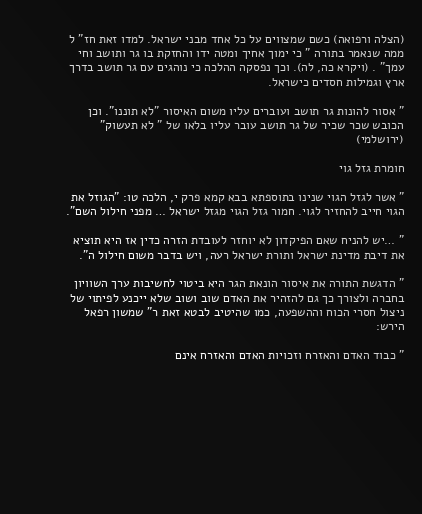(הצלה ורפואה) כשם שמצווים על כל אחד מבני ישראל. למדו זאת חז" ל ממה שנאמר בתורה " כי ימוך אחיך ומטה ידו והחזקת בו גר ותושב וחי עמך" . (ויקרא כה, לה). וכך נפסקה ההלכה כי נוהגים עם גר תושב בדרך ארץ וגמילות חסדים כישראל.

" אסור להונות גר תושב ועוברים עליו משום האיסור "לא תוננו". וכן הכובש שכר שכיר של גר תושב עובר עליו בלאו של " לא תעשוק" (ירושלמי)

חומרת גזל גוי

" אשר לגזל הגוי שנינו בתוספתא בבא קמא פרק י, הלכה טו: "הגוזל את הגוי חייב להחזיר לגוי. חמור גזל הגוי מגזל ישראל … מפני חילול השם".

" …יש להניח שאם הפיקדון לא יוחזר לעובדת הזרה כדין אז היא תוציא את דיבת מדינת ישראל ותורת ישראל רעה, ויש בדבר משום חילול ה".

" הדגשת התורה את איסור הונאת הגר היא ביטוי לחשיבות ערך השוויון בחברה ולצורך כך גם להזהיר את האדם שוב ושוב שלא ייכנע לפיתוי של ניצול חסרי הכוח וההשפעה, כמו שהיטיב לבטא זאת ר" שמשון רפאל הירש:

" כבוד האדם והאזרח וזכויות האדם והאזרח אינם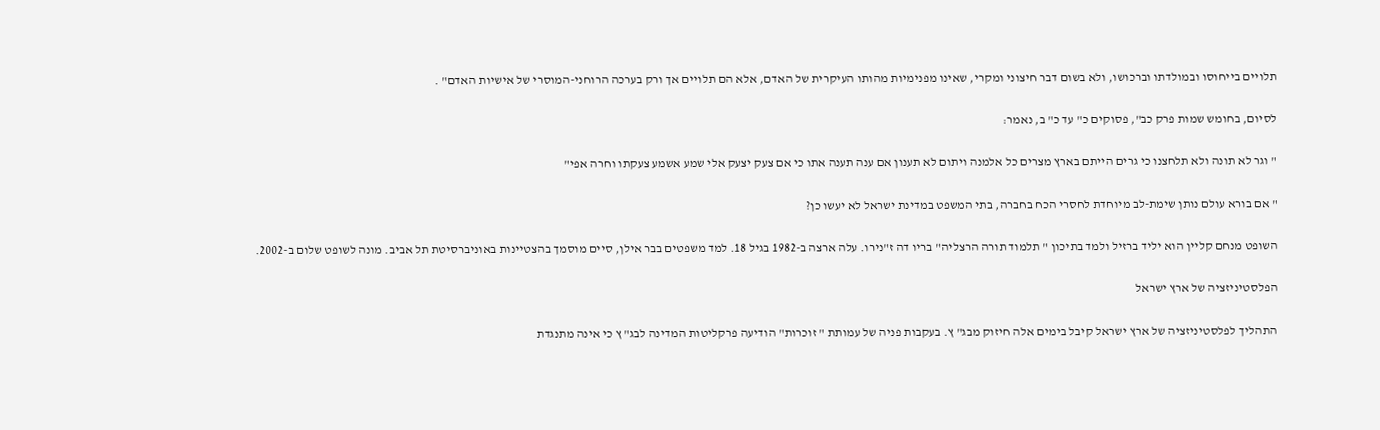תלויים בייחוסו ובמולדתו וברכושו, ולא בשום דבר חיצוני ומקרי, שאינו מפנימיות מהותו העיקרית של האדם, אלא הם תלויים אך ורק בערכה הרוחני-המוסרי של אישיות האדם" .

לסיום, בחומש שמות פרק כב", פסוקים כ" עד כ" ב, נאמר:

" וגר לא תונה ולא תלחצנו כי גרים הייתם בארץ מצרים כל אלמנה ויתום לא תענון אם ענה תענה אתו כי אם צעק יצעק אלי שמע אשמע צעקתו וחרה אפי"

" אם בורא עולם נותן שימת-לב מיוחדת לחסרי הכח בחברה, בתי המשפט במדינת ישראל לא יעשו כן?

השופט מנחם קליין הוא יליד ברזיל ולמד בתיכון " תלמוד תורה הרצליה" בריו דה ז"נירו. עלה ארצה ב-1982 בגיל 18. למד משפטים בבר אילן, סיים מוסמך בהצטיינות באוניברסיטת תל אביב. מונה לשופט שלום ב-2002.

הפלסטיניזציה של ארץ ישראל

התהליך לפלסטיניזציה של ארץ ישראל קיבל בימים אלה חיזוק מבג" ץ. בעקבות פניה של עמותת " זוכרות" הודיעה פרקליטות המדינה לבג" ץ כי אינה מתנגדת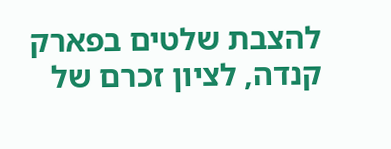להצבת שלטים בפארק קנדה, לציון זכרם של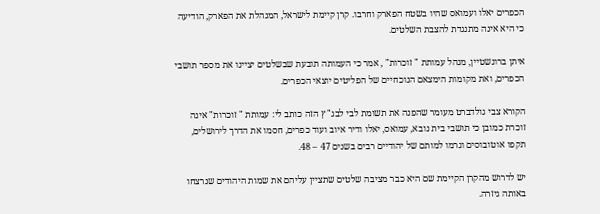הכפרים יאלו ועמואס שהיו בשטח הפארק וחרבו. קרן קיימת לישראל, המנהלת את הפארק, הודיעה כי היא אינה מתנגדת להצבת השלטים.

איתן ברונשטיין, מנהל עמותת " זוכרות" , אמר כי העמותה תובעת שבשלטים יציינו את מספר תושבי הכפרים, ואת מקומות הימצאם הנוכחיים של הפליטים יוצאי הכפרים.

הקורא צבי גולדברט מעומר שהפנה את תשומת לבי לבג" ץ הזה כותב לי: עמותת " זוכרות" אינה זוכרת כמובן כי תושבי בית נובא, עמואס, יאלו ודיר איוב ועוד כפרים, חסמו את הדרך לירושלים, תקפו אוטובוסים וגרמו למותם של יהודיים רבים בשנים 47 – 48.

יש לדרוש מהקרן הקיימת שם היא כבר מציבה שלטים שתציין עליהם את שמות היהודים שנרצחו באותה גיזרה.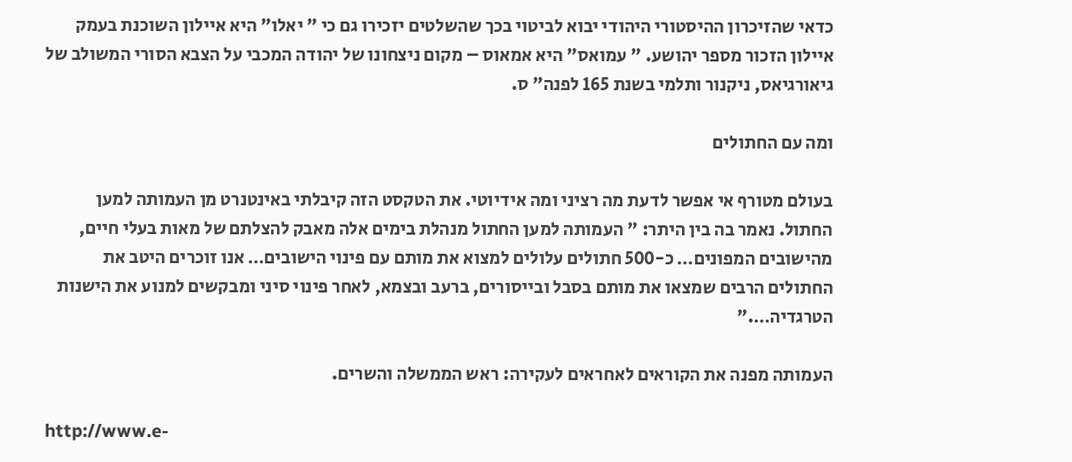כדאי שהזיכרון ההיסטורי היהודי יבוא לביטוי בכך שהשלטים יזכירו גם כי " יאלו" היא איילון השוכנת בעמק איילון הזכור מספר יהושע. " עמואס" היא אמאוס – מקום ניצחונו של יהודה המכבי על הצבא הסורי המשולב של גיאורגיאס, ניקנור ותלמי בשנת 165 לפנה" ס.

ומה עם החתולים

בעולם מטורף אי אפשר לדעת מה רציני ומה אידיוטי. את הטקסט הזה קיבלתי באינטנרט מן העמותה למען החתול. נאמר בה בין היתר: " העמותה למען החתול מנהלת בימים אלה מאבק להצלתם של מאות בעלי חיים, מהישובים המפונים… כ-500 חתולים עלולים למצוא את מותם עם פינוי הישובים… אנו זוכרים היטב את החתולים הרבים שמצאו את מותם בסבל ובייסורים, ברעב ובצמא, לאחר פינוי סיני ומבקשים למנוע את הישנות הטרגדיה…."

העמותה מפנה את הקוראים לאחראים לעקירה: ראש הממשלה והשרים.

http://www.e-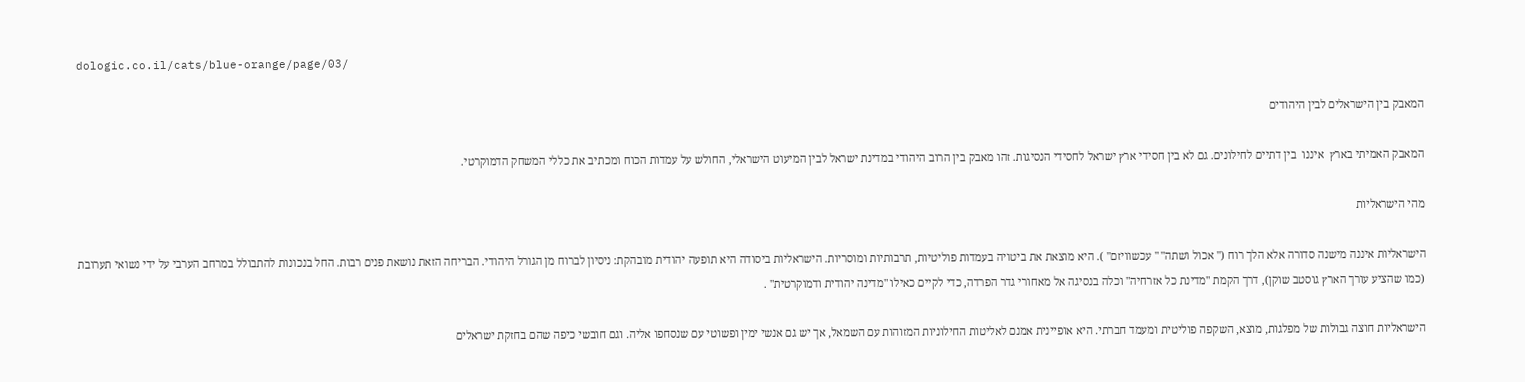dologic.co.il/cats/blue-orange/page/03/

המאבק בין הישראלים לבין היהודים

המאבק האמיתי בארץ  איננו  בין דתיים לחילונים. גם לא בין חסידי ארץ ישראל לחסידי הנסיגות. זהו מאבק בין הרוב היהודי במדינת ישראל לבין המיעוט הישראלי, החולש על עמדות הכוח ומכתיב את כללי המשחק הדמוקרטי.

מהי הישראליות

הישראליות איננה מישנה סדורה אלא הלך רוח (" אכול ושתה" " עכשוויזם" ). היא מוצאת את ביטויה בעמדות פוליטיות, תרבותיות ומוסריות. הישראליות ביסודה היא תופעה יהודית מובהקת: ניסיון לברוח מן הגורל היהודי. הבריחה הזאת נושאת פנים רבות. החל בנכונות להתבולל במרחב הערבי על ידי נשואי תערובת (כמו שהציע עורך הארץ גוסטב שוקן), דרך הקמת "מדינת כל אזרחיה" וכלה בנסיגה אל מאחורי גדר הפרדה, כדי לקיים כאילו "מדינה יהודית ודמוקרטית" .

הישראליות חוצה גבולות של מפלגות, מוצא, השקפה פוליטית ומעמד חברתי. היא אופיינית אמנם לאליטות החילוניות המזוהות עם השמאל, אך יש גם אנשי ימין ופשוטי עם שנסחפו אליה. וגם חובשי כיפה שהם בחזקת ישראלים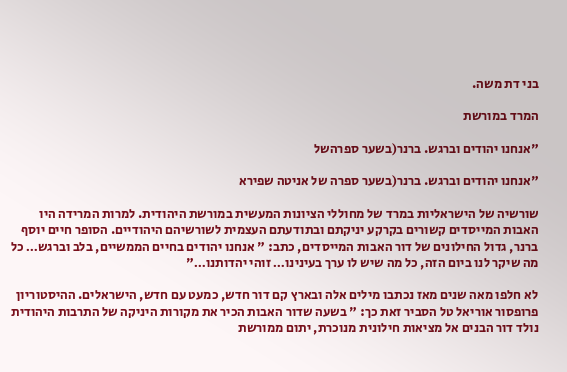בני דת משה.

המרד במורשת

"אנחנו יהודים וברגש. ברנר(בשער ספרהשל

"אנחנו יהודים וברגש. ברנר(בשער ספרה של אניטה שפירא

שורשיה של הישראליות במרד של מחוללי הציונות המעשית במורשת היהודית. למרות המרידה היו האבות המייסדים קשורים בקרקע יניקתם ובתודעתם העצמית לשורשיהם היהודיים. הסופר חיים יוסף ברנר, גדול החילונים של דור האבות המייסדים, כתב: " אנחנו יהודים בחיים הממשיים, בלב וברגש… כל מה שיקר לנו ביום הזה, כל מה שיש לו ערך בעינינו… זוהי יהדותנו…"

לא חלפו מאה שנים מאז נכתבו מילים אלה ובארץ קם דור חדש, כמעט עם חדש, הישראלים. ההיסטוריון פרופסור אוריאל טל הסביר זאת כך: " בשעה שדור האבות הכיר את מקורות היניקה של התרבות היהודית נולד דור הבנים אל מציאות חילונית מנוכרת, יתום ממורשת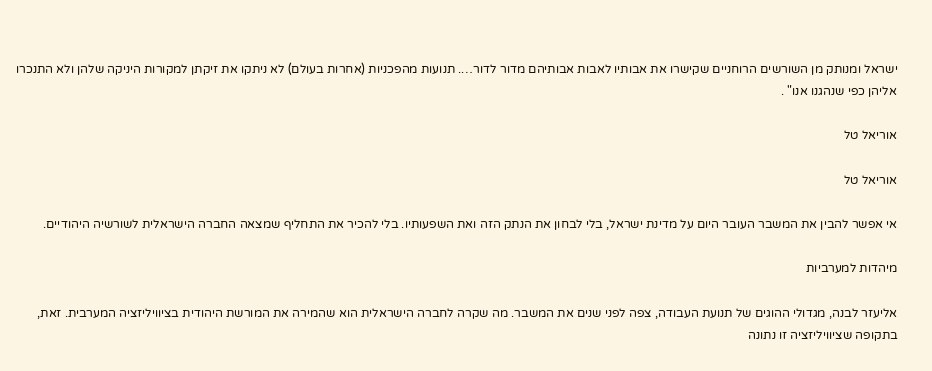ישראל ומנותק מן השורשים הרוחניים שקישרו את אבותיו לאבות אבותיהם מדור לדור…. תנועות מהפכניות (אחרות בעולם) לא ניתקו את זיקתן למקורות היניקה שלהן ולא התנכרו אליהן כפי שנהגנו אנו" .

אוריאל טל

אוריאל טל

אי אפשר להבין את המשבר העובר היום על מדינת ישראל, בלי לבחון את הנתק הזה ואת השפעותיו. בלי להכיר את התחליף שמצאה החברה הישראלית לשורשיה היהודיים.

מיהדות למערביות

אליעזר לבנה, מגדולי ההוגים של תנועת העבודה, צפה לפני שנים את המשבר. מה שקרה לחברה הישראלית הוא שהמירה את המורשת היהודית בציוויליזציה המערבית. זאת, בתקופה שציוויליזציה זו נתונה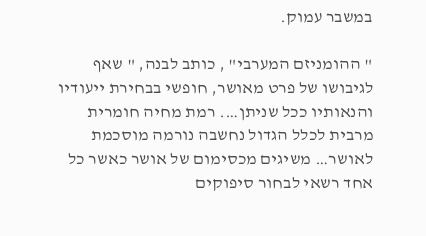במשבר עמוק.

" ההומניזם המערבי" , כותב לבנה, " שאף לגיבושו של פרט מאושר, חופשי בבחירת ייעודיו והנאותיו ככל שניתן…. רמת מחיה חומרית מרבית לכלל הגדול נחשבה נורמה מוסכמת לאושר… משיגים מכסימום של אושר כאשר כל אחד רשאי לבחור סיפוקים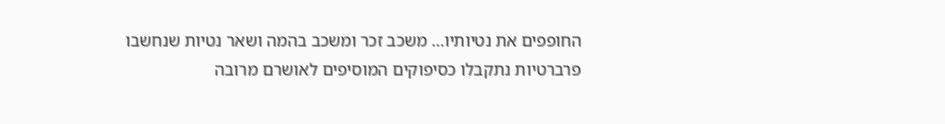החופפים את נטיותיו… משכב זכר ומשכב בהמה ושאר נטיות שנחשבו פרברטיות נתקבלו כסיפוקים המוסיפים לאושרם מרובה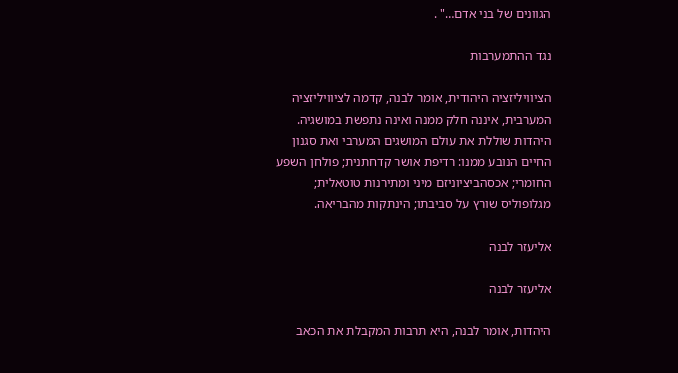הגוונים של בני אדם…" .

נגד ההתמערבות

הציוויליזציה היהודית, אומר לבנה, קדמה לציוויליזציה המערבית, איננה חלק ממנה ואינה נתפשת במושגיה. היהדות שוללת את עולם המושגים המערבי ואת סגנון החיים הנובע ממנו: רדיפת אושר קדחתנית; פולחן השפע החומרי; אכסהביציוניזם מיני ומתירנות טוטאלית; מגלופוליס שורץ על סביבתו; הינתקות מהבריאה.

אליעזר לבנה

אליעזר לבנה

היהדות, אומר לבנה, היא תרבות המקבלת את הכאב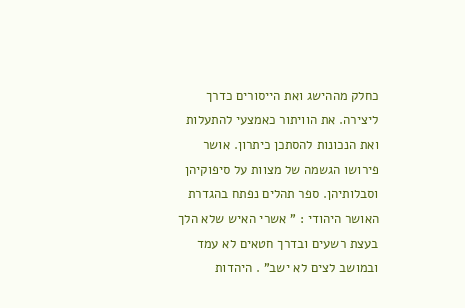כחלק מההישג ואת הייסורים כדרך ליצירה. את הוויתור כאמצעי להתעלות ואת הנכונות להסתכן כיתרון. אושר פירושו הגשמה של מצוות על סיפוקיהן וסבלותיהן. ספר תהלים נפתח בהגדרת האושר היהודי : " אשרי האיש שלא הלך בעצת רשעים ובדרך חטאים לא עמד ובמושב לצים לא ישב" . היהדות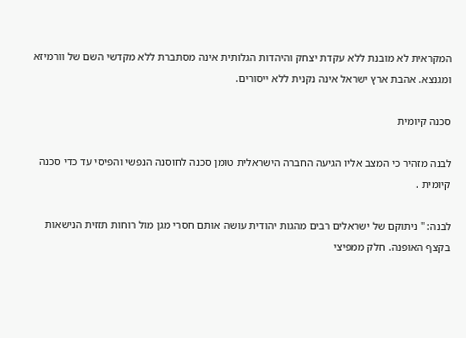המקראית לא מובנת ללא עקדת יצחק והיהדות הגלותית אינה מסתברת ללא מקדשי השם של וורמיזא ומגנצא. אהבת ארץ ישראל אינה נקנית ללא ייסורים.

סכנה קיומית

לבנה מזהיר כי המצב אליו הגיעה החברה הישראלית טומן סכנה לחוסנה הנפשי והפיסי עד כדי סכנה קיומית .

לבנה: " ניתוקם של ישראלים רבים מהגות יהודית עושה אותם חסרי מגן מול רוחות תזזית הנישאות בקצף האופנה. חלק ממפיצי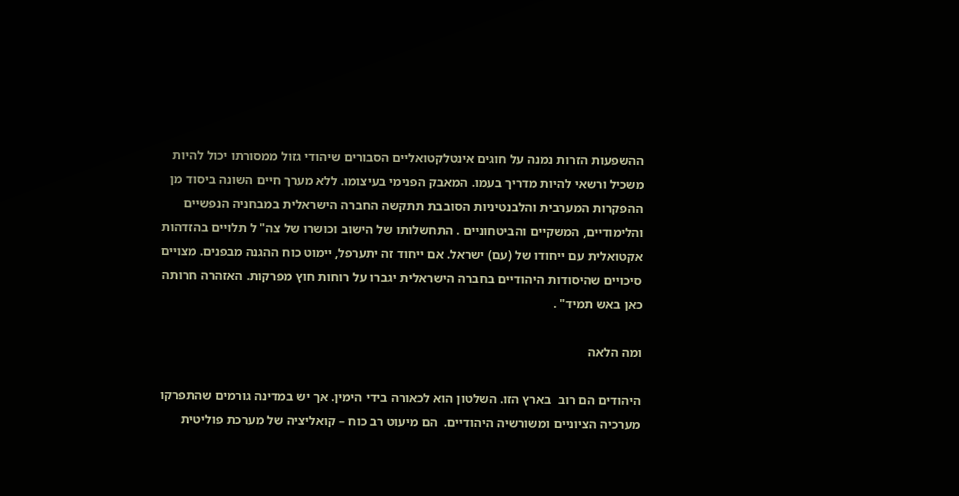ההשפעות הזרות נמנה על חוגים אינטלקטואליים הסבורים שיהודי גזול ממסורתו יכול להיות משכיל ורשאי להיות מדריך בעמו. המאבק הפנימי בעיצומו. ללא מערך חיים השונה ביסוד מן ההפקרות המערבית והלבנטיניות הסובבת תתקשה החברה הישראלית במבחניה הנפשיים והלימודיים, המשקיים והביטחוניים . התחשלותו של הישוב וכושרו של צה" ל תלויים בהזדהות אקטואלית עם ייחודו של (עם) ישראל. אם ייחוד זה יתערפל, יימוט כוח ההגנה מבפנים. מצויים סיכויים שהיסודות היהודיים בחברה הישראלית יגברו על רוחות חוץ מפרקות. האזהרה חרותה כאן באש תמיד" .

ומה הלאה

היהודים הם רוב  בארץ הזו. השלטון הוא לכאורה בידי הימין. אך יש במדינה גורמים שהתפרקו מערכיה הציוניים ומשורשיה היהודיים.  הם מיעוט רב כוח – קואליציה של מערכת פוליטית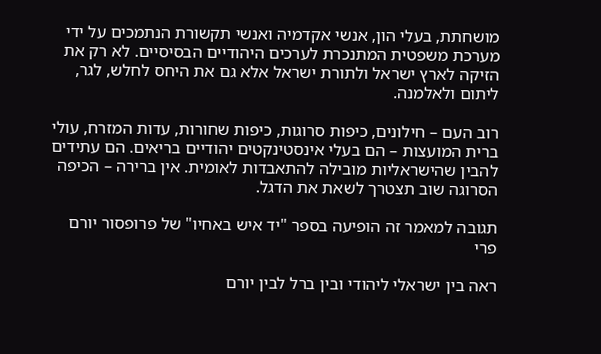מושחתת, בעלי הון, אנשי אקדמיה ואנשי תקשורת הנתמכים על ידי מערכת משפטית המתנכרת לערכים היהודיים הבסיסיים. לא רק את הזיקה לארץ ישראל ולתורת ישראל אלא גם את היחס לחלש, לגר, ליתום ולאלמנה.

רוב העם – חילונים, כיפות סרוגות, כיפות שחורות, עדות המזרח, עולי ברית המועצות – הם בעלי אינסטינקטים יהודיים בריאים. הם עתידים להבין שהישראליות מובילה להתאבדות לאומית. אין ברירה – הכיפה הסרוגה שוב תצטרך לשאת את הדגל.

תגובה למאמר זה הופיעה בספר "יד איש באחיו" של פרופסור יורם פרי

ראה בין ישראלי ליהודי ובין ברל לבין יורם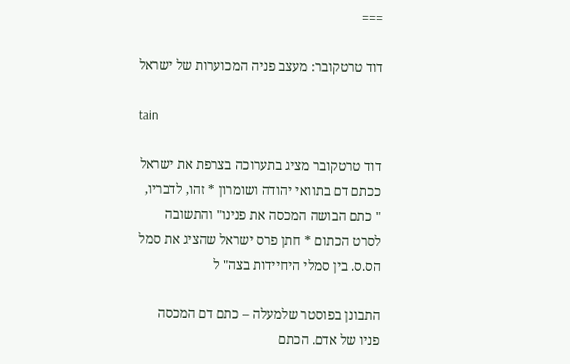===

דוד טרטקובר: מעצב פניה המכוערות של ישראל

tain

דוד טרטקובר מציג בתערוכה בצרפת את ישראל ככתם דם בתוואי יהודה ושומרון * זהו, לדבריו, " כתם הבושה המכסה את פנינו" והתשובה לסרט הכתום * חתן פרס ישראל שהציג את סמל הס.ס. בין סמלי היחיידות בצה" ל

התבונן בפוסטר שלמעלה – כתם דם המכסה פניו של אדם. הכתם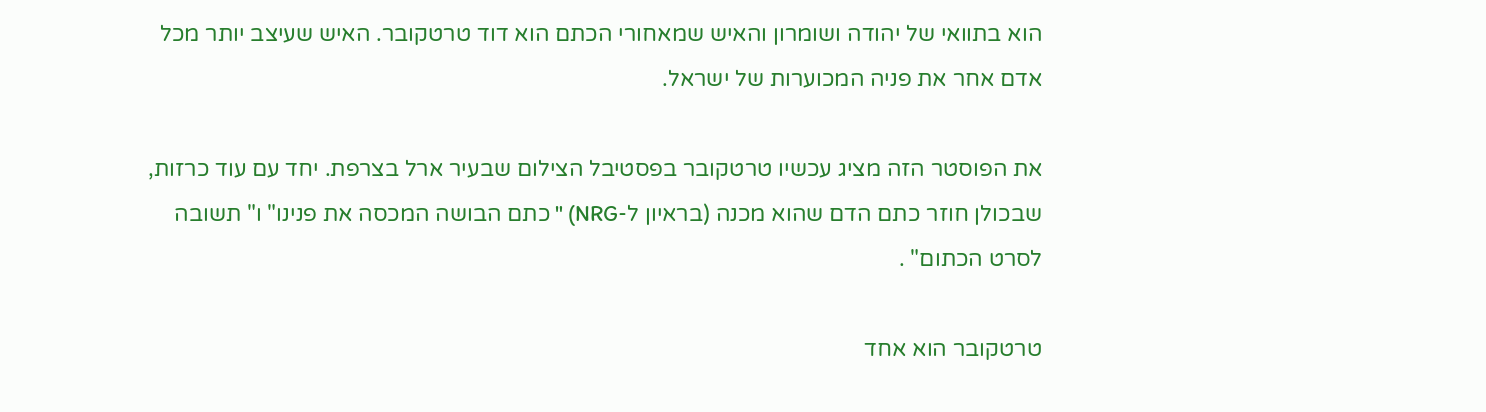הוא בתוואי של יהודה ושומרון והאיש שמאחורי הכתם הוא דוד טרטקובר. האיש שעיצב יותר מכל אדם אחר את פניה המכוערות של ישראל.

את הפוסטר הזה מציג עכשיו טרטקובר בפסטיבל הצילום שבעיר ארל בצרפת. יחד עם עוד כרזות, שבכולן חוזר כתם הדם שהוא מכנה (בראיון ל-NRG) " כתם הבושה המכסה את פנינו" ו" תשובה לסרט הכתום" .

טרטקובר הוא אחד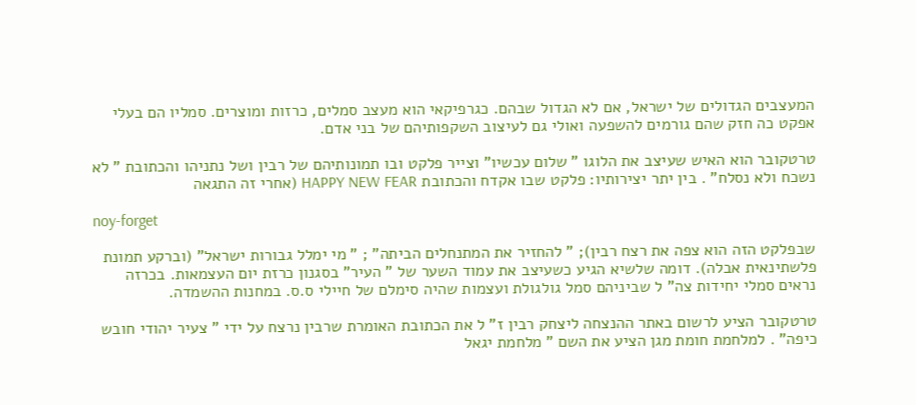המעצבים הגדולים של ישראל, אם לא הגדול שבהם. כגרפיקאי הוא מעצב סמלים, כרזות ומוצרים. סמליו הם בעלי אפקט כה חזק שהם גורמים להשפעה ואולי גם לעיצוב השקפותיהם של בני אדם.

טרטקובר הוא האיש שעיצב את הלוגו " שלום עכשיו" וצייר פלקט ובו תמונותיהם של רבין ושל נתניהו והכתובת " לא נשכח ולא נסלח" . בין יתר יצירותיו: פלקט שבו אקדח והכתובת HAPPY NEW FEAR (אחרי זה התגאה

noy-forget

שבפלקט הזה הוא צפה את רצח רבין); " להחזיר את המתנחלים הביתה" ; " מי ימלל גבורות ישראל" (וברקע תמונת פלשתינאית אבלה). דומה שלשיא הגיע כשעיצב את עמוד השער של " העיר" בסגנון כרזת יום העצמאות. בכרזה נראים סמלי יחידות צה" ל שביניהם סמל גולגולת ועצמות שהיה סימלם של חיילי ס.ס. במחנות ההשמדה.

טרטקובר הציע לרשום באתר ההנצחה ליצחק רבין ז" ל את הכתובת האומרת שרבין נרצח על ידי " צעיר יהודי חובש כיפה" . למלחמת חומת מגן הציע את השם " מלחמת יגאל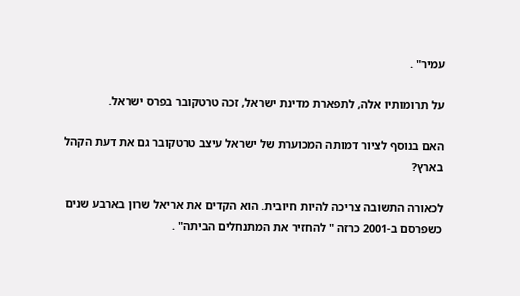עמיר" .

על תרומותיו אלה, לתפארת מדינת ישראל, זכה טרטקובר בפרס ישראל.

האם בנוסף לציור דמותה המכוערת של ישראל עיצב טרטקובר גם את דעת הקהל בארץ?

לכאורה התשובה צריכה להיות חיובית. הוא הקדים את אריאל שרון בארבע שנים כשפרסם ב-2001 כרזה " להחזיר את המתנחלים הביתה" .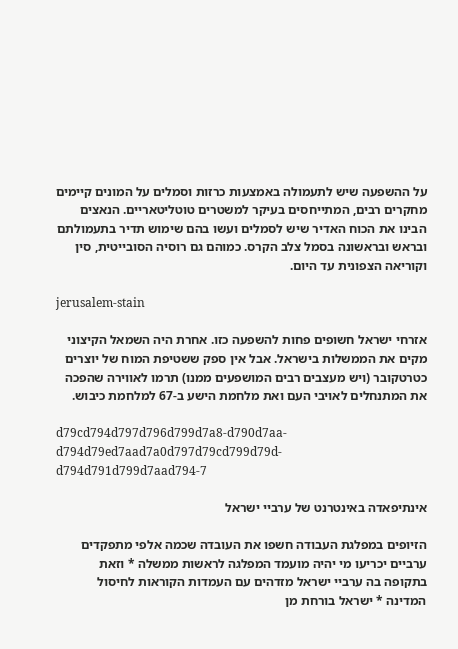על ההשפעה שיש לתעמולה באמצעות כרזות וסמלים על המונים קיימים מחקרים רבים, המתייחסים בעיקר למשטרים טוטליטאריים. הנאצים הבינו את הכוח האדיר שיש לסמלים ועשו בהם שימוש תדיר בתעמולתם ובראש ובראשונה בסמל צלב הקרס. כמוהם גם רוסיה הסובייטית, סין וקוריאה הצפונית עד היום.

jerusalem-stain

אזרחי ישראל חשופים פחות להשפעה כזו. אחרת היה השמאל הקיצוני מקים את הממשלות בישראל. אבל אין ספק ששטיפת המוח של יוצרים כטרטקובר (ויש מעצבים רבים המושפעים ממנו) תרמו לאווירה שהפכה את המתנחלים לאויבי העם ואת מלחמת הישע ב-67 למלחמת כיבוש.

d79cd794d797d796d799d7a8-d790d7aa-d794d79ed7aad7a0d797d79cd799d79d-d794d791d799d7aad794-7

אינתיפאדה באינטרנט של ערביי ישראל

הזיופים במפלגת העבודה חשפו את העובדה שכמה אלפי מתפקדים ערביים יכריעו מי יהיה מועמד המפלגה לראשות ממשלה * וזאת בתקופה בה ערביי ישראל מזדהים עם העמדות הקוראות לחיסול המדינה * ישראל בורחת מן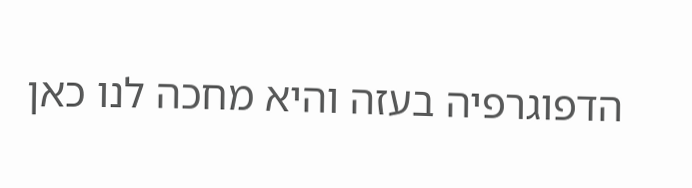הדפוגרפיה בעזה והיא מחכה לנו כאן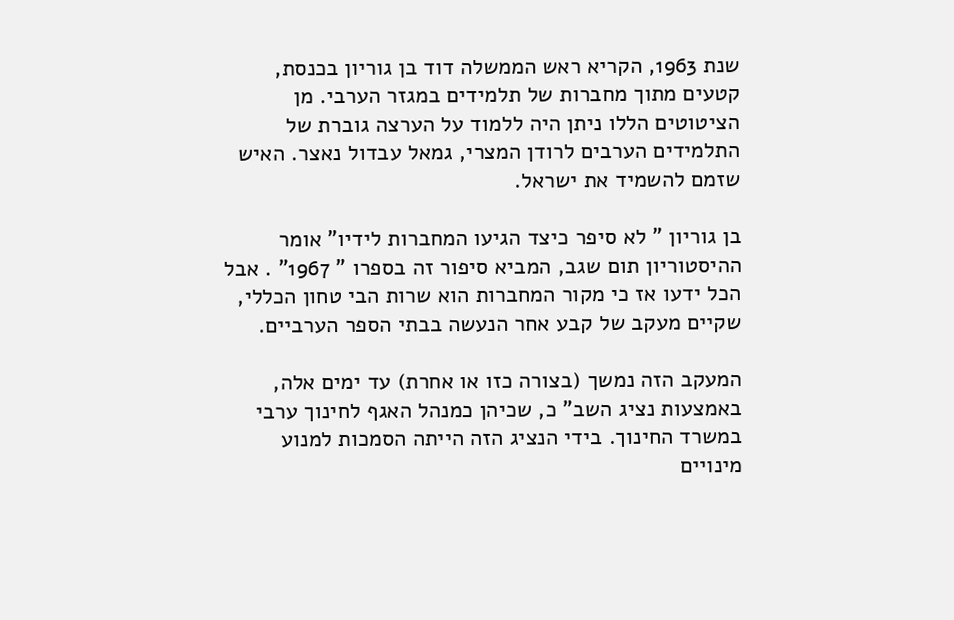שנת 1963, הקריא ראש הממשלה דוד בן גוריון בכנסת, קטעים מתוך מחברות של תלמידים במגזר הערבי. מן הציטוטים הללו ניתן היה ללמוד על הערצה גוברת של התלמידים הערבים לרודן המצרי, גמאל עבדול נאצר. האיש שזמם להשמיד את ישראל.

בן גוריון " לא סיפר כיצד הגיעו המחברות לידיו" אומר ההיסטוריון תום שגב, המביא סיפור זה בספרו " 1967" . אבל הכל ידעו אז כי מקור המחברות הוא שרות הבי טחון הכללי, שקיים מעקב של קבע אחר הנעשה בבתי הספר הערביים.

המעקב הזה נמשך (בצורה כזו או אחרת) עד ימים אלה, באמצעות נציג השב" כ, שכיהן כמנהל האגף לחינוך ערבי במשרד החינוך. בידי הנציג הזה הייתה הסמכות למנוע מינויים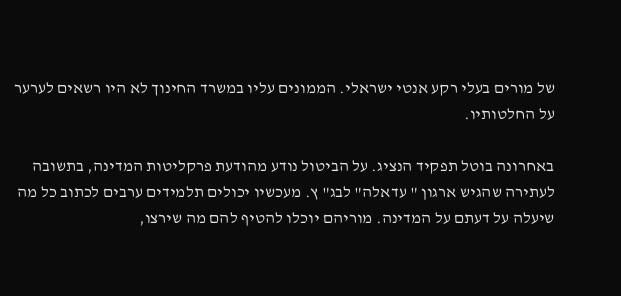של מורים בעלי רקע אנטי ישראלי. הממונים עליו במשרד החינוך לא היו רשאים לערער על החלטותיו.

באחרונה בוטל תפקיד הנציג. על הביטול נודע מהודעת פרקליטות המדינה, בתשובה לעתירה שהגיש ארגון " עדאלה" לבג" ץ. מעכשיו יכולים תלמידים ערבים לכתוב כל מה שיעלה על דעתם על המדינה. מוריהם יוכלו להטיף להם מה שירצו,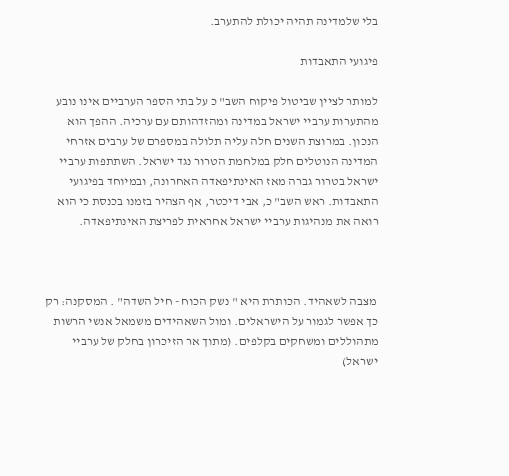בלי שלמדינה תהיה יכולת להתערב.

פיגועי התאבדות

למותר לציין שביטול פיקוח השב" כ על בתי הספר הערביים אינו נובע מהתערות ערביי ישראל במדינה ומהזדהותם עם ערכיה. ההפך הוא הנכון. במרוצת השנים חלה עליה תלולה במספרם של ערבים אזרחי המדינה הנוטלים חלק במלחמת הטרור נגד ישראל. השתתפות ערביי ישראל בטרור גברה מאז האינתיפאדה האחרונה, ובמיוחד בפיגועי התאבדות. ראש השב" כ, אבי דיכטר, אף הצהיר בזמנו בכנסת כי הוא רואה את מנהיגות ערביי ישראל אחראית לפריצת האינתיפאדה.



 מצבה לשאהיד. הכותרת היא " נשק הכוח - חיל השדה" . המסקנה: רק כך אפשר לגמור על הישראלים. ומול השאהידים משמאל אנשי הרשות מתהוללים ומשחקים בקלפים. (מתוך אר הזיכרון בחלק של ערביי ישראל)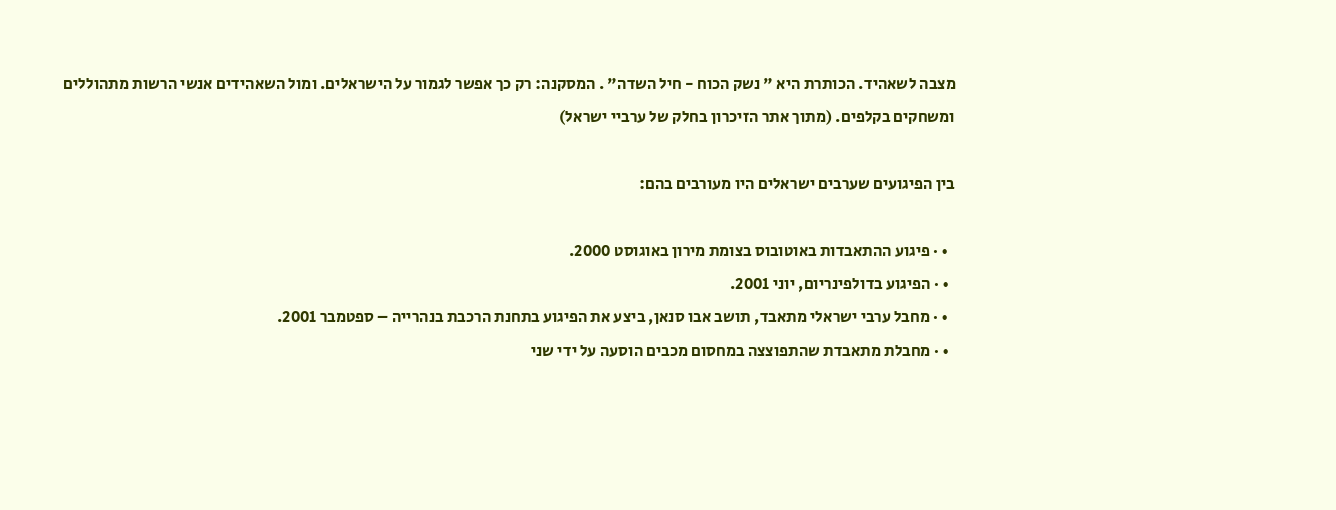מצבה לשאהיד. הכותרת היא " נשק הכוח - חיל השדה" . המסקנה: רק כך אפשר לגמור על הישראלים. ומול השאהידים אנשי הרשות מתהוללים ומשחקים בקלפים. (מתוך אתר הזיכרון בחלק של ערביי ישראל)

בין הפיגועים שערבים ישראלים היו מעורבים בהם:

  • · פיגוע ההתאבדות באוטובוס בצומת מירון באוגוסט 2000.
  • · הפיגוע בדולפינריום, יוני 2001.
  • · מחבל ערבי ישראלי מתאבד, תושב אבו סנאן, ביצע את הפיגוע בתחנת הרכבת בנהרייה – ספטמבר 2001.
  • · מחבלת מתאבדת שהתפוצצה במחסום מכבים הוסעה על ידי שני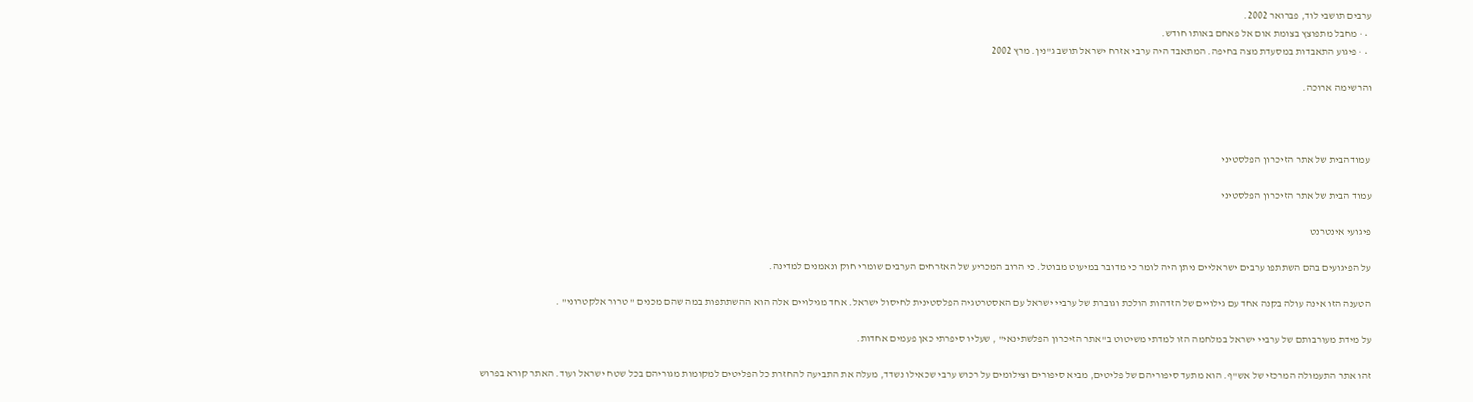ערבים תושבי לוד, פברואר 2002.
  • · מחבל מתפוצץ בצומת אום אל פאחם באותו חודש.
  • · פיגוע התאבדות במסעדת מצה בחיפה. המתאבד היה ערבי אזרח ישראל תושב ג"נין. מרץ 2002

והרשימה ארוכה.



 עמודהבית של אתר הזיכרון הפלסטיני

עמוד הבית של אתר הזיכרון הפלסטיני

פיגועי אינטרנט

על הפיגועים בהם השתתפו ערבים ישראליים ניתן היה לומר כי מדובר במיעוט מבוטל. כי הרוב המכריע של האזרחים הערבים שומרי חוק ונאמנים למדינה.

הטענה הזו אינה עולה בקנה אחד עם גילויים של הזדהות הולכת וגוברת של ערביי ישראל עם האסטרטגיה הפלסטינית לחיסול ישראל. אחד מגילויים אלה הוא ההשתתפות במה שהם מכנים " טרור אלקטרוני" .

על מידת מעורבותם של ערביי ישראל במלחמה הזו למדתי משיטוט ב"אתר הזיכרון הפלשתינאי" , שעליו סיפרתי כאן פעמים אחדות.

זהו אתר התעמולה המרכזי של אש"ף. הוא מתעד סיפוריהם של פליטים, מביא סיפורים וצילומים על רכוש ערבי שכאילו נשדד, מעלה את התביעה להחזרת כל הפליטים למקומות מגוריהם בכל שטח ישראל ועוד. האתר קורא בפרוש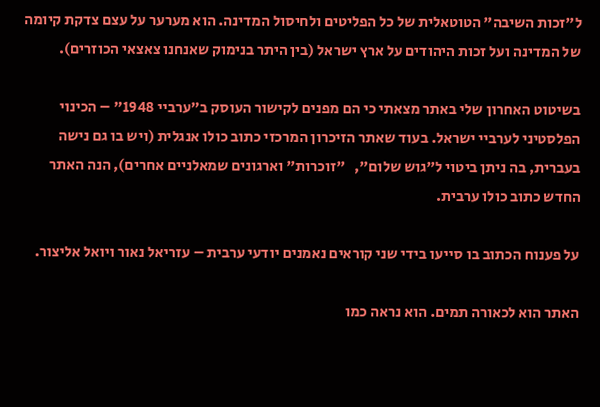ל"זכות השיבה" הטוטאלית של כל הפליטים ולחיסול המדינה. הוא מערער על עצם צדקת קיומה של המדינה ועל זכות היהודים על ארץ ישראל (בין היתר בנימוק שאנחנו צאצאי הכוזרים).

בשיטוט האחרון שלי באתר מצאתי כי הם מפנים לקישור העוסק ב"ערביי 1948" – הכינוי הפלסטיני לערביי ישראל. בעוד שאתר הזיכרון המרכזי כתוב כולו אנגלית (ויש בו גם נישה בעברית, בה ניתן ביטוי ל"גוש שלום",   "זוכרות" וארגונים שמאלניים אחרים), הנה האתר החדש כתוב כולו ערבית.

על פענוח הכתוב בו סייעו בידי שני קוראים נאמנים יודעי ערבית – עזריאל נאור ויואל אליצור.

האתר הוא לכאורה תמים. הוא נראה כמו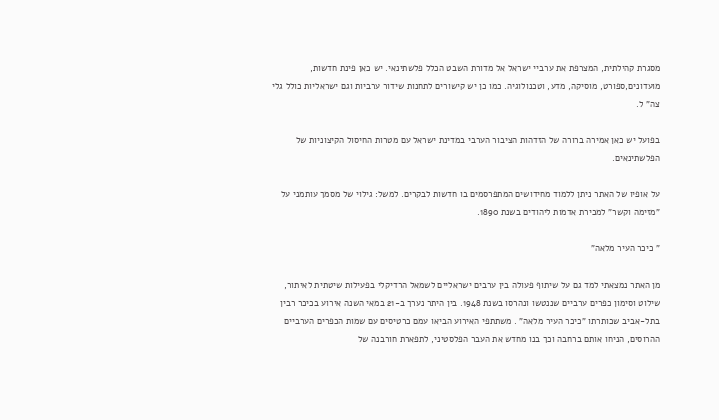מסגרת קהילתית, המצרפת את ערביי ישראל אל מדורת השבט הכלל פלשתינאי. יש כאן פינת חדשות, מועדונים,ספורט, מוסיקה, מדע, וטכנולוגיה. כמו כן יש קישורים לתחנות שידור ערביות וגם ישראליות כולל גלי צה" ל.

בפועל יש כאן אמירה ברורה של הזדהות הציבור הערבי במדינת ישראל עם מטרות החיסול הקיצוניות של הפלשתינאים.

על אופיו של האתר ניתן ללמוד מחידושים המתפרסמים בו חדשות לבקרים. למשל: גילוי של מסמך עותמני על "מזימה וקשר" למכירת אדמות ליהודים בשנת 1890.

" כיכר העיר מלאה"

מן האתר נמצאתי למד גם על שיתוף פעולה בין ערבים ישראליים לשמאל הרדיקלי בפעילות שיטתית לאיתור, שילוט וסימון כפרים ערביים שננטשו ונהרסו בשנת 1948. בין היתר נערך ב-21 במאי השנה אירוע בכיכר רבין בתל-אביב שכותרתו "כיכר העיר מלאה" . משתתפי האירוע הביאו עמם כרטיסים עם שמות הכפרים הערביים ההרוסים, הניחו אותם ברחבה וכך בנו מחדש את העבר הפלסטיני, לתפארת חורבנה של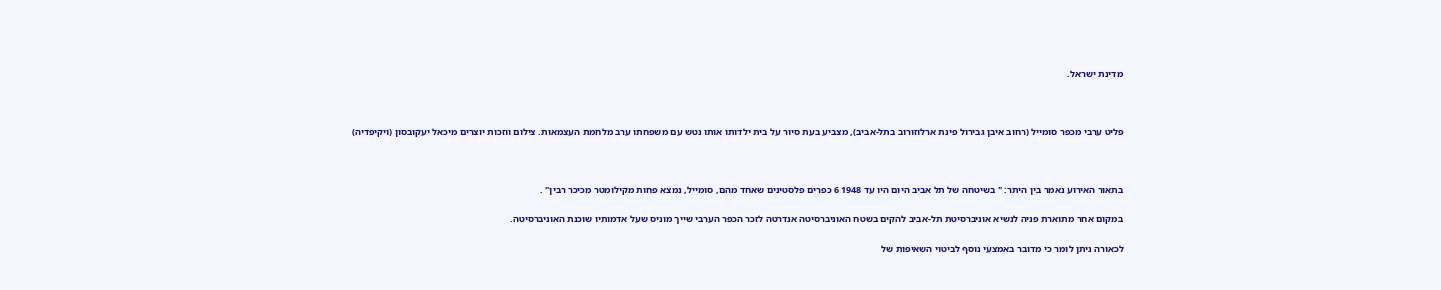מדינת ישראל.



פליט ערבי מכפר סומייל (רחוב איבן גבירול פינת ארלוזורוב בתל-אביב), מצביע בעת סיור על בית ילדותו אותו נטש עם משפחתו ערב מלחמת העצמאות. צילום ווזכות יוצרים מיכאל יעקובסון (ויקיפדיה)



בתאור האירוע נאמר בין היתר: " בשיטחה של תל אביב היום היו עד 1948 6 כפרים פלסטינים שאחד מהם, סומייל, נמצא פחות מקילומטר מכיכר רבין" .

במקום אחר מתוארת פניה לנשיא אוניברסיטת תל-אביב להקים בשטח האוניברסיטה אנדרטה לזכר הכפר הערבי שייך מוניס שעל אדמותיו שוכנת האוניברסיטה.

לכאורה ניתן לומר כי מדובר באמצעי נוסף לביטוי השאיפות של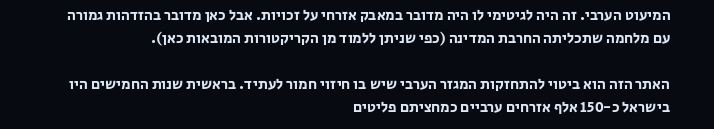המיעוט הערבי. זה היה לגיטימי לו היה מדובר במאבק אזרחי על זכויות. אבל כאן מדובר בהזדהות גמורה עם מלחמה שתכליתה החרבת המדינה (כפי שניתן ללמוד מן הקריקטורות המובאות כאן).

האתר הזה הוא ביטוי להתחזקות המגזר הערבי שיש בו חיזוי חמור לעתיד. בראשית שנות החמישים היו בישראל כ-150 אלף אזרחים ערביים כמחציתם פליטים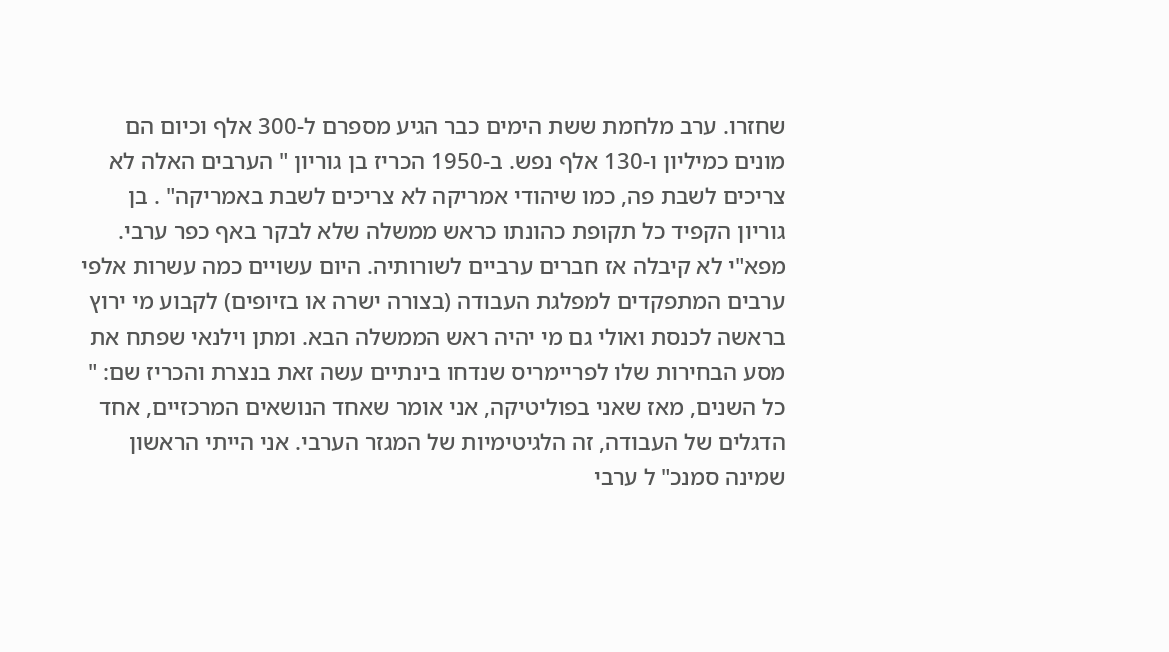שחזרו. ערב מלחמת ששת הימים כבר הגיע מספרם ל-300 אלף וכיום הם מונים כמיליון ו-130 אלף נפש. ב-1950 הכריז בן גוריון " הערבים האלה לא צריכים לשבת פה, כמו שיהודי אמריקה לא צריכים לשבת באמריקה" . בן גוריון הקפיד כל תקופת כהונתו כראש ממשלה שלא לבקר באף כפר ערבי. מפא"י לא קיבלה אז חברים ערביים לשורותיה. היום עשויים כמה עשרות אלפי ערבים המתפקדים למפלגת העבודה (בצורה ישרה או בזיופים) לקבוע מי ירוץ בראשה לכנסת ואולי גם מי יהיה ראש הממשלה הבא. ומתן וילנאי שפתח את מסע הבחירות שלו לפריימריס שנדחו בינתיים עשה זאת בנצרת והכריז שם: " כל השנים, מאז שאני בפוליטיקה, אני אומר שאחד הנושאים המרכזיים, אחד הדגלים של העבודה, זה הלגיטימיות של המגזר הערבי. אני הייתי הראשון שמינה סמנכ" ל ערבי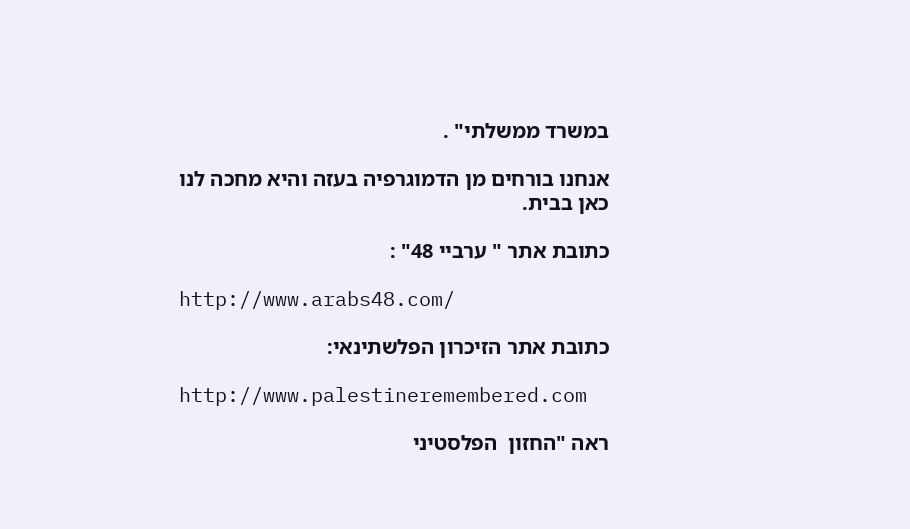במשרד ממשלתי" .

אנחנו בורחים מן הדמוגרפיה בעזה והיא מחכה לנו כאן בבית.

כתובת אתר " ערביי 48" :

http://www.arabs48.com/

כתובת אתר הזיכרון הפלשתינאי:

http://www.palestineremembered.com

ראה "החזון  הפלסטיני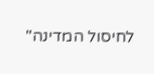לחיסול המדינה"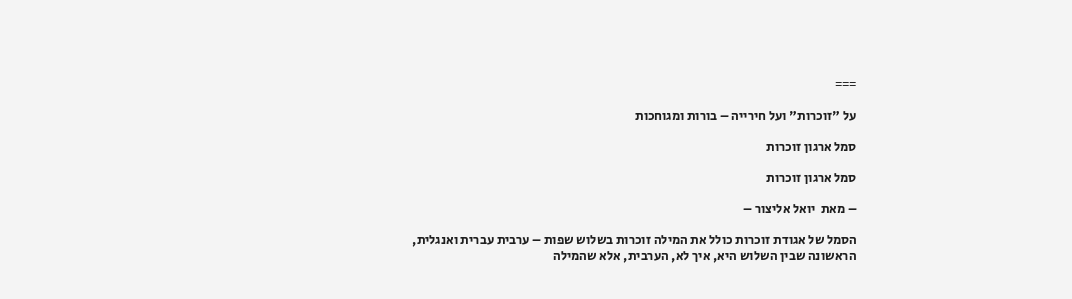===

על "זוכרות" ועל חירייה – בורות ומגוחכות

סמל ארגון זוכרות

סמל ארגון זוכרות

– מאת  יואל אליצור –

הסמל של אגודת זוכרות כולל את המילה זוכרות בשלוש שפות – ערבית עברית ואנגלית, הראשונה שבין השלוש היא, איך לא, הערבית, אלא שהמילה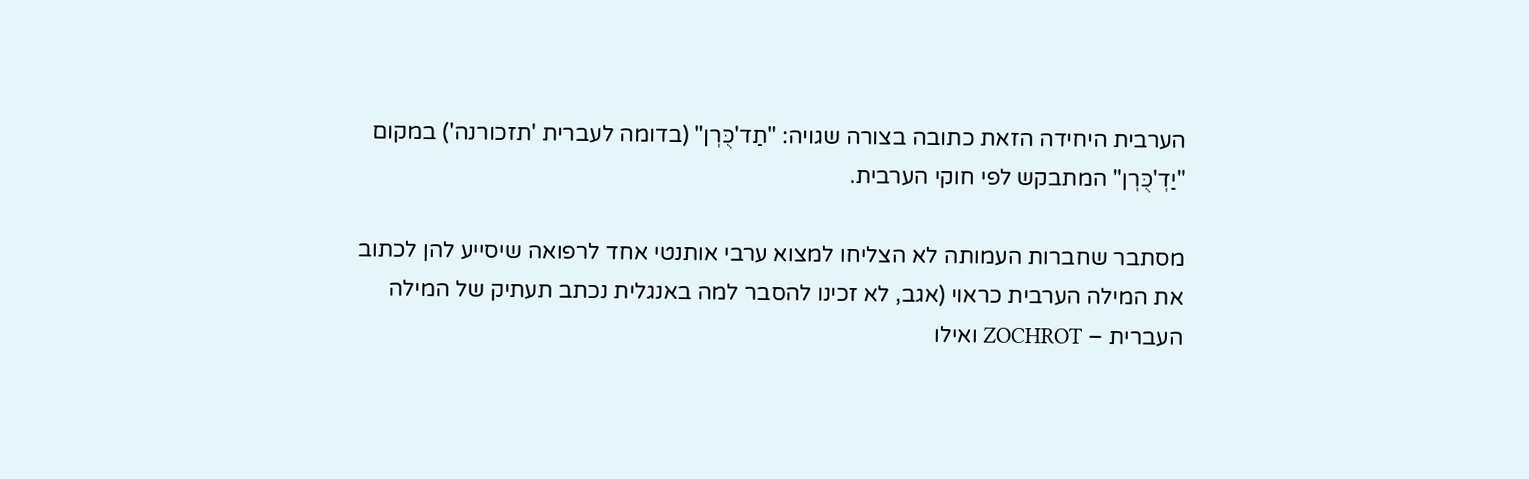הערבית היחידה הזאת כתובה בצורה שגויה: "תַד'כֻּרְן" (בדומה לעברית 'תזכורנה') במקום "יַדְ'כֻּרְן" המתבקש לפי חוקי הערבית.

מסתבר שחברות העמותה לא הצליחו למצוא ערבי אותנטי אחד לרפואה שיסייע להן לכתוב את המילה הערבית כראוי (אגב, לא זכינו להסבר למה באנגלית נכתב תעתיק של המילה העברית – ZOCHROT ואילו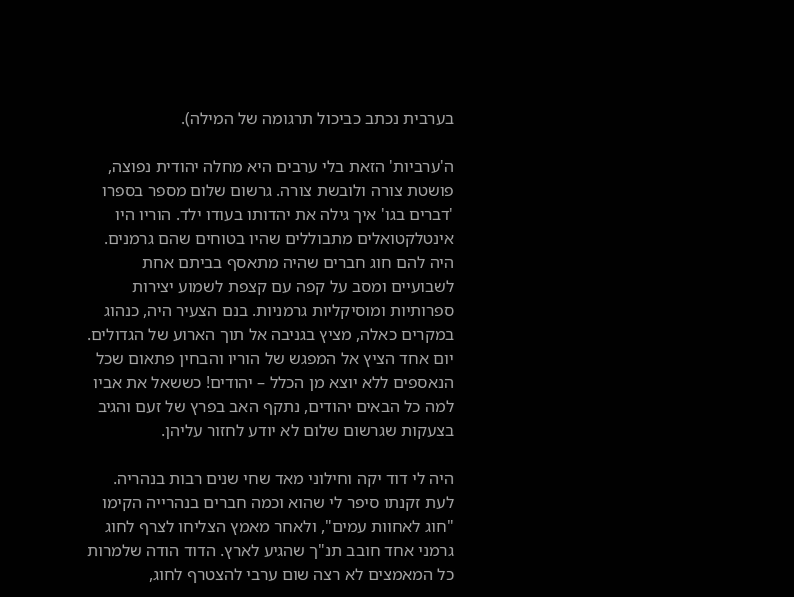בערבית נכתב כביכול תרגומה של המילה).

ה'ערביות' הזאת בלי ערבים היא מחלה יהודית נפוצה, פושטת צורה ולובשת צורה. גרשום שלום מספר בספרו 'דברים בגו' איך גילה את יהדותו בעודו ילד. הוריו היו אינטלקטואלים מתבוללים שהיו בטוחים שהם גרמנים. היה להם חוג חברים שהיה מתאסף בביתם אחת לשבועיים ומסב על קפה עם קצפת לשמוע יצירות ספרותיות ומוסיקליות גרמניות. בנם הצעיר היה, כנהוג במקרים כאלה, מציץ בגניבה אל תוך הארוע של הגדולים. יום אחד הציץ אל המפגש של הוריו והבחין פתאום שכל הנאספים ללא יוצא מן הכלל – יהודים! כששאל את אביו למה כל הבאים יהודים, נתקף האב בפרץ של זעם והגיב בצעקות שגרשום שלום לא יודע לחזור עליהן.

היה לי דוד יקה וחילוני מאד שחי שנים רבות בנהריה. לעת זקנתו סיפר לי שהוא וכמה חברים בנהרייה הקימו "חוג לאחוות עמים", ולאחר מאמץ הצליחו לצרף לחוג גרמני אחד חובב תנ"ך שהגיע לארץ. הדוד הודה שלמרות כל המאמצים לא רצה שום ערבי להצטרף לחוג,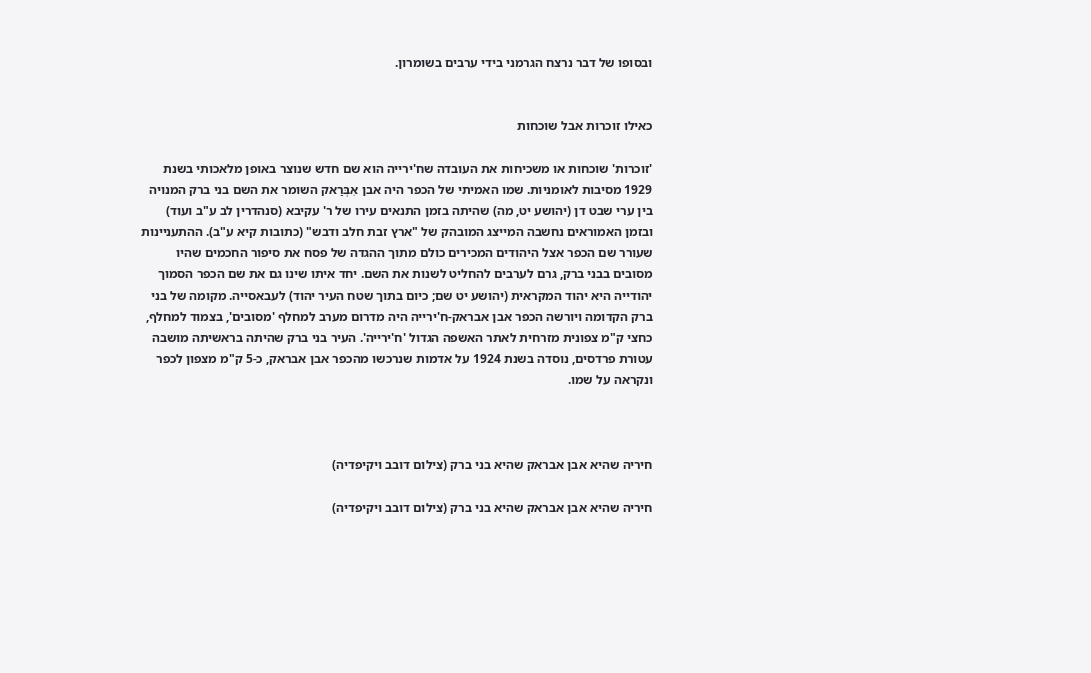ובסופו של דבר נרצח הגרמני בידי ערבים בשומרון.


כאילו זוכרות אבל שוכחות

'זוכרות' שוכחות או משכיחות את העובדה שח'ירייה הוא שם חדש שנוצר באופן מלאכותי בשנת 1929 מסיבות לאומניות. שמו האמיתי של הכפר היה אבן אִבְּרַאק השומר את השם בני ברק המנויה בין ערי שבט דן (יהושע יט, מה) שהיתה בזמן התנאים עירו של ר' עקיבא (סנהדרין לב ע"ב ועוד) ובזמן האמוראים נחשבה המייצג המובהק של "ארץ זבת חלב ודבש" (כתובות קיא ע"ב). ההתעניינות שעורר שם הכפר אצל היהודים המכירים כולם מתוך ההגדה של פסח את סיפור החכמים שהיו מסובים בבני ברק, גרם לערבים להחליט לשנות את השם. יחד איתו שינו גם את שם הכפר הסמוך יהודייה היא יהוד המקראית (יהושע יט שם; כיום בתוך שטח העיר יהוד) לעבאסייה. מקומה של בני ברק הקדומה ויורשה הכפר אבן אבראק-ח'ירייה היה מדרום מערב למחלף 'מסובים', בצמוד למחלף, כחצי ק"מ צפונית מזרחית לאתר האשפה הגדול 'ח'ירייה'. העיר בני ברק שהיתה בראשיתה מושבה עטורת פרדסים, נוסדה בשנת 1924 על אדמות שנרכשו מהכפר אבן אבראק, כ-5 ק"מ מצפון לכפר ונקראה על שמו.



חיריה שהיא אבן אבראק שהיא בני ברק (צילום דובב ויקיפדיה)

חיריה שהיא אבן אבראק שהיא בני ברק (צילום דובב ויקיפדיה)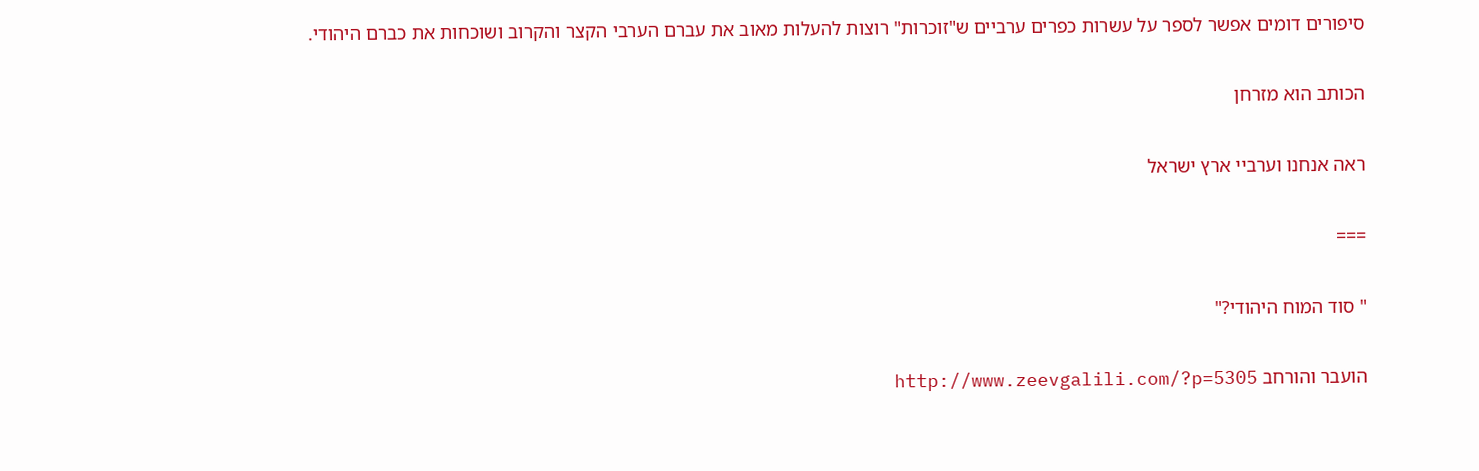סיפורים דומים אפשר לספר על עשרות כפרים ערביים ש"זוכרות" רוצות להעלות מאוב את עברם הערבי הקצר והקרוב ושוכחות את כברם היהודי.

הכותב הוא מזרחן

ראה אנחנו וערביי ארץ ישראל

===

" סוד המוח היהודי?"

הועבר והורחב http://www.zeevgalili.com/?p=5305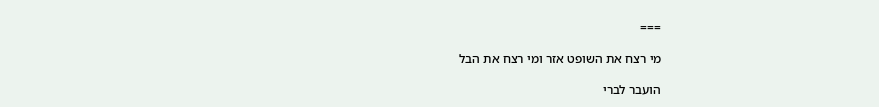===

מי רצח את השופט אזר ומי רצח את הבל

הועבר לברי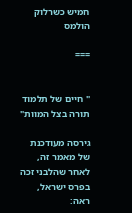חמיש כשרלוק הולמס

===


" חיים של תלמוד תורה בצל המוות"

גירסה מעודכנת של מאמר זה, לאחר שהלבני זכה בפרס ישראל, ראה: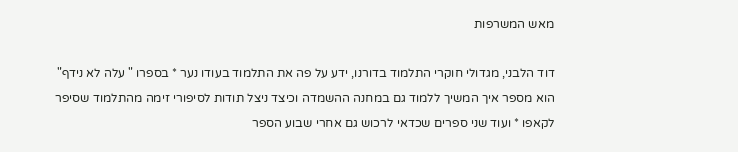מאש המשרפות

דוד הלבני, מגדולי חוקרי התלמוד בדורנו, ידע על פה את התלמוד בעודו נער * בספרו " עלה לא נידף" הוא מספר איך המשיך ללמוד גם במחנה ההשמדה וכיצד ניצל תודות לסיפורי זימה מהתלמוד שסיפר לקאפו * ועוד שני ספרים שכדאי לרכוש גם אחרי שבוע הספר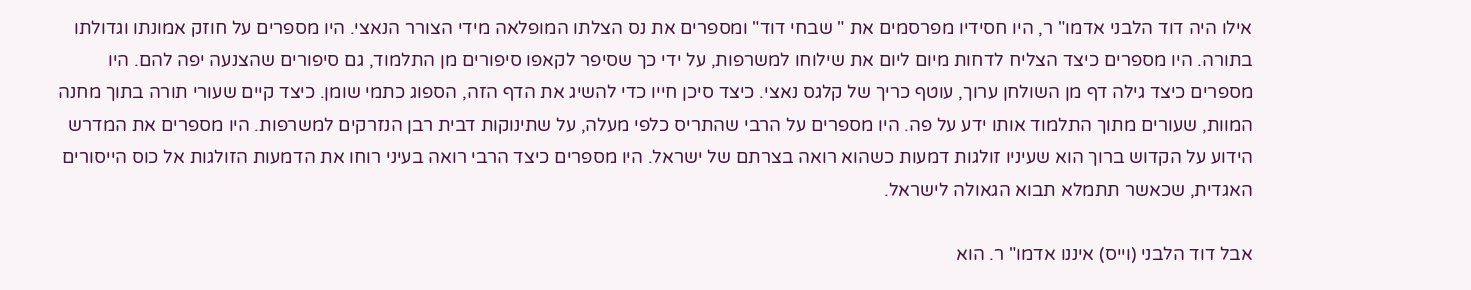אילו היה דוד הלבני אדמו" ר, היו חסידיו מפרסמים את " שבחי דוד" ומספרים את נס הצלתו המופלאה מידי הצורר הנאצי. היו מספרים על חוזק אמונתו וגדולתו בתורה. היו מספרים כיצד הצליח לדחות מיום ליום את שילוחו למשרפות, על ידי כך שסיפר לקאפו סיפורים מן התלמוד, גם סיפורים שהצנעה יפה להם. היו מספרים כיצד גילה דף מן השולחן ערוך, עוטף כריך של קלגס נאצי. כיצד סיכן חייו כדי להשיג את הדף הזה, הספוג כתמי שומן. כיצד קיים שעורי תורה בתוך מחנה המוות, שעורים מתוך התלמוד אותו ידע על פה. היו מספרים על הרבי שהתריס כלפי מעלה, על שתינוקות דבית רבן הנזרקים למשרפות. היו מספרים את המדרש הידוע על הקדוש ברוך הוא שעיניו זולגות דמעות כשהוא רואה בצרתם של ישראל. היו מספרים כיצד הרבי רואה בעיני רוחו את הדמעות הזולגות אל כוס הייסורים האגדית, שכאשר תתמלא תבוא הגאולה לישראל.

אבל דוד הלבני (וייס) איננו אדמו" ר. הוא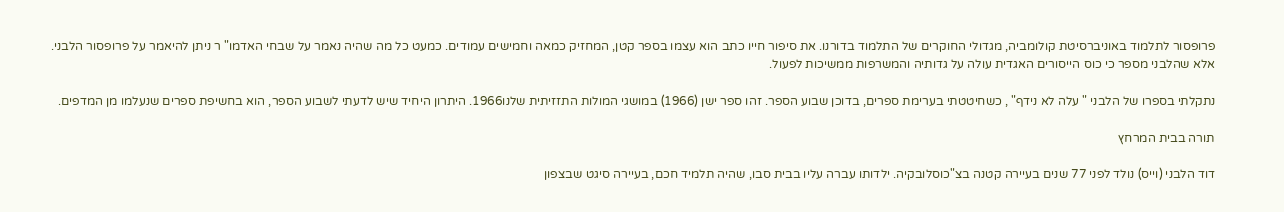פרופסור לתלמוד באוניברסיטת קולומביה, מגדולי החוקרים של התלמוד בדורנו. את סיפור חייו כתב הוא עצמו בספר קטן, המחזיק כמאה וחמישים עמודים. כמעט כל מה שהיה נאמר על שבחי האדמו" ר ניתן להיאמר על פרופסור הלבני. אלא שהלבני מספר כי כוס הייסורים האגדית עולה על גדותיה והמשרפות ממשיכות לפעול.

נתקלתי בספרו של הלבני " עלה לא נידף" , כשחיטטתי בערימת ספרים, בדוכן שבוע הספר. זהו ספר ישן (1966) במושגי המולות התזזיתית שלנו1966. היתרון היחיד שיש לדעתי לשבוע הספר, הוא בחשיפת ספרים שנעלמו מן המדפים.

תורה בבית המרחץ

דוד הלבני (וייס) נולד לפני 77 שנים בעיירה קטנה בצ"כוסלובקיה. ילדותו עברה עליו בבית סבו, שהיה תלמיד חכם, בעיירה סיגט שבצפון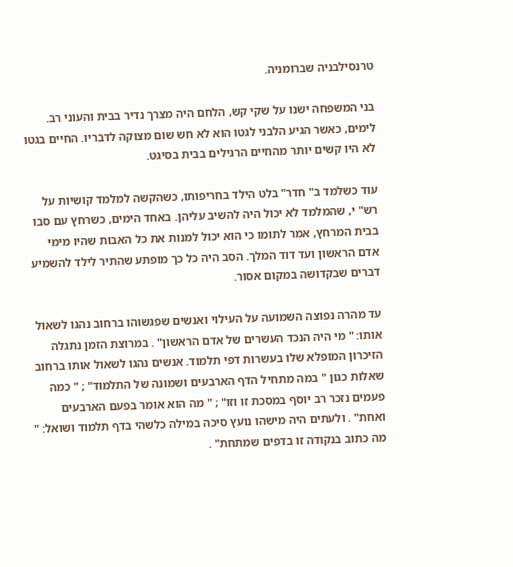טרנסילבניה שברומניה.

בני המשפחה ישנו על שקי קש, הלחם היה מצרך נדיר בבית והעוני רב. לימים, כאשר הגיע הלבני לגטו הוא לא חש שום מצוקה לדבריו. החיים בגטו לא היו קשים יותר מהחיים הרגילים בבית בסיגט.

עוד כשלמד ב" חדר" בלט הילד בחריפותו, כשהקשה למלמד קושיות על רש" י, שהמלמד לא יכול היה להשיב עליהן. באחד הימים, כשרחץ עם סבו בבית המרחץ, אמר לתומו כי הוא יכול למנות את כל האבות שהיו מימי אדם הראשון ועד דוד המלך. הסב היה כל כך מופתע שהתיר לילד להשמיע דברים שבקדושה במקום אסור.

עד מהרה נפוצה השמועה על העילוי ואנשים שפגשוהו ברחוב נהגו לשאול אותו: " מי היה הנכד העשרים של אדם הראשון" . במרוצת הזמן נתגלה הזיכרון המופלא שלו בעשרות דפי תלמוד. אנשים נהגו לשאול אותו ברחוב שאלות כגון " במה מתחיל הדף הארבעים ושמונה של התלמוד" ; " כמה פעמים נזכר רב יוסף במסכת זו וזו" ; " מה הוא אומר בפעם הארבעים ואחת" . ולעתים היה מישהו נועץ סיכה במילה כלשהי בדף תלמוד ושואל: " מה כתוב בנקודה זו בדפים שמתחת" .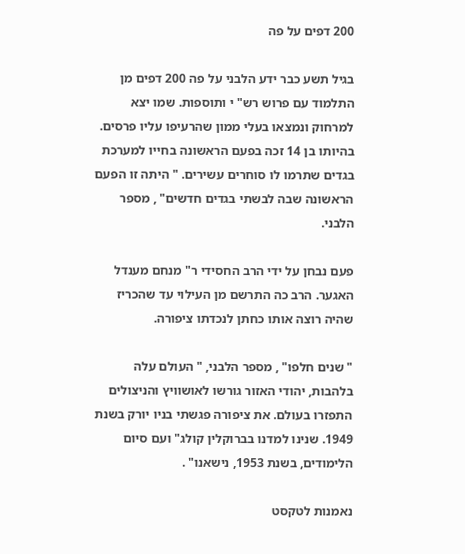200 דפים על פה

בגיל תשע כבר ידע הלבני על פה 200 דפים מן התלמוד עם פרוש רש" י ותוספות. שמו יצא למרחוק ונמצאו בעלי ממון שהרעיפו עליו פרסים. בהיותו בן 14 זכה בפעם הראשונה בחייו למערכת בגדים שתרמו לו סוחרים עשירים. " היתה זו הפעם הראשונה שבה לבשתי בגדים חדשים" , מספר הלבני.

פעם נבחן על ידי הרב החסידי ר" מנחם מענדל האגער. הרב כה התרשם מן העילוי עד שהכריז שהיה רוצה אותו כחתן לנכדתו ציפורה.

" שנים חלפו" , מספר הלבני, " העולם עלה בלהבות, יהודי האזור גורשו לאושוויץ והניצולים התפזרו בעולם. את ציפורה פגשתי בניו יורק בשנת 1949. שנינו למדנו בברוקלין קולג" ועם סיום הלימודים, בשנת 1953, נישאנו" .

נאמנות לטקסט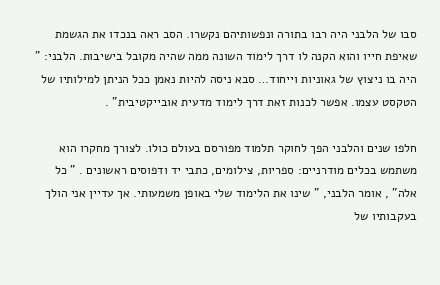סבו של הלבני היה רבו בתורה ונפשותיהם נקשרו. הסב ראה בנכדו את הגשמת שאיפת חייו והוא הקנה לו דרך לימוד השונה ממה שהיה מקובל בישיבות. הלבני: " היה בו ניצוץ של גאוניות וייחוד… סבא ניסה להיות נאמן ככל הניתן למילותיו של הטקסט עצמו. אפשר לכנות זאת דרך לימוד מדעית אובייקטיבית" .

חלפו שנים והלבני הפך לחוקר תלמוד מפורסם בעולם כולו. לצורך מחקרו הוא משתמש בכלים מודרניים: ספריות, צילומים, כתבי יד ודפוסים ראשונים . " כל אלה" , אומר הלבני, " שינו את הלימוד שלי באופן משמעותי. אך עדיין אני הולך בעקבותיו של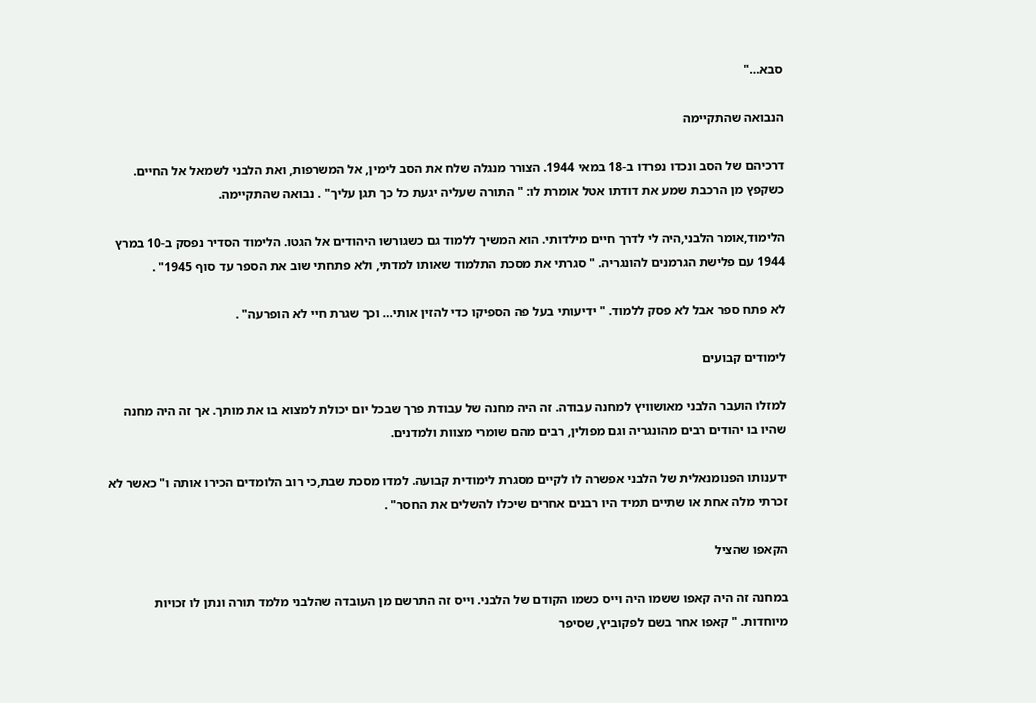סבא…"

הנבואה שהתקיימה

דרכיהם של הסב ונכדו נפרדו ב-18 במאי 1944. הצורר מנגלה שלח את הסב לימין, אל המשרפות, ואת הלבני לשמאל אל החיים. כשקפץ מן הרכבת שמע את דודתו אטל אומרת לו: " התורה שעליה יגעת כל כך תגן עליך" . נבואה שהתקיימה.

הלימוד,אומר הלבני,היה לי לדרך חיים מילדותי. הוא המשיך ללמוד גם כשגורשו היהודים אל הגטו. הלימוד הסדיר נפסק ב-10 במרץ 1944 עם פלישת הגרמנים להונגריה. " סגרתי את מסכת התלמוד שאותו למדתי, ולא פתחתי שוב את הספר עד סוף 1945" .

לא פתח ספר אבל לא פסק ללמוד. " ידיעותי בעל פה הספיקו כדי להזין אותי… וכך שגרת חיי לא הופרעה" .

לימודים קבועים

למזלו הועבר הלבני מאושוויץ למחנה עבודה. זה היה מחנה של עבודת פרך שבכל יום יכולת למצוא בו את מותך. אך זה היה מחנה שהיו בו יהודים רבים מהונגריה וגם מפולין, רבים מהם שומרי מצוות ולמדנים.

ידענותו הפנומנאלית של הלבני אפשרה לו לקיים מסגרת לימודית קבועה. למדו מסכת שבת,כי רוב הלומדים הכירו אותה ו" כאשר לא זכרתי מלה אחת או שתיים תמיד היו רבנים אחרים שיכלו להשלים את החסר" .

הקאפו שהציל

במחנה זה היה קאפו ששמו היה וייס כשמו הקודם של הלבני. וייס זה התרשם מן העובדה שהלבני מלמד תורה ונתן לו זכויות מיוחדות. " קאפו אחר בשם לפקוביץ, שסיפר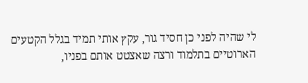לי שהיה לפני כן חסיד גור, עקץ אותי תמיד בגלל הקטעים הארוטיים בתלמוד ורצה שאצטט אותם בפניו,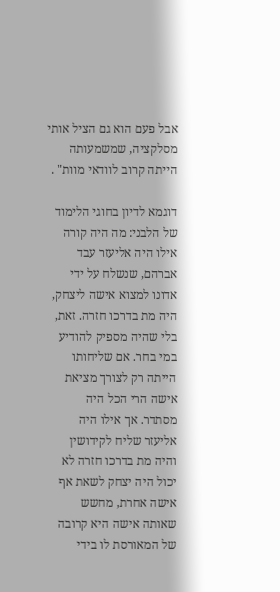אבל פעם הוא גם הציל אותי מסלקציה, שמשמעותה הייתה קרוב לוודאי מוות" .

דוגמא לדיון בחוגי הלימוד של הלבני: מה היה קורה אילו היה אליעזר עבד אברהם, שנשלח על ידי אדונו למצוא אישה ליצחק, היה מת בדרכו חזרה. זאת, בלי שהיה מספיק להודיע במי בחר. אם שליחותו הייתה רק לצורך מציאת אישה הרי הכל היה מסתדר. אך אילו היה אליעזר שליח לקידושין והיה מת בדרכו חזרה לא יכול היה יצחק לשאת אף אישה אחרת, מחשש שאותה אישה היא קרובה של המאורסת לו בידי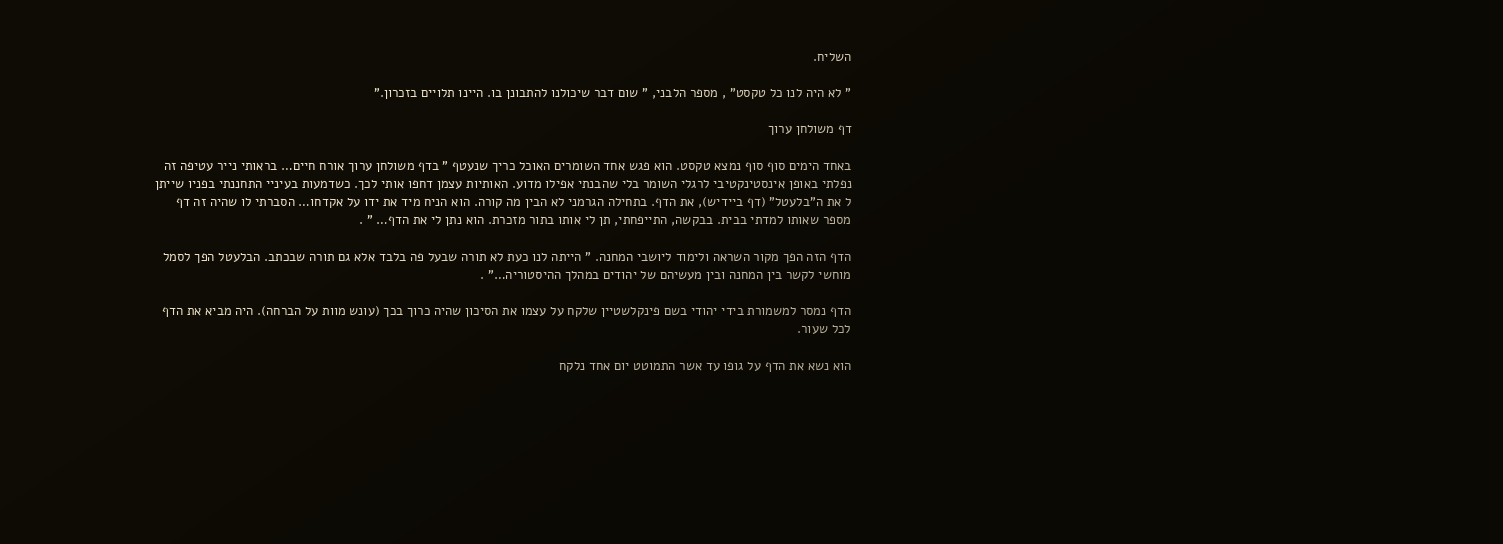השליח.

" לא היה לנו כל טקסט" , מספר הלבני, " שום דבר שיכולנו להתבונן בו. היינו תלויים בזכרון."

דף משולחן ערוך

באחד הימים סוף סוף נמצא טקסט. הוא פגש אחד השומרים האוכל כריך שנעטף " בדף משולחן ערוך אורח חיים… בראותי נייר עטיפה זה נפלתי באופן אינסטינקטיבי לרגלי השומר בלי שהבנתי אפילו מדוע. האותיות עצמן דחפו אותי לכך. כשדמעות בעיניי התחננתי בפניו שייתן ל את ה"בלעטל" (דף ביידיש), את הדף. בתחילה הגרמני לא הבין מה קורה. הוא הניח מיד את ידו על אקדחו… הסברתי לו שהיה זה דף מספר שאותו למדתי בבית. בבקשה, התייפחתי, תן לי אותו בתור מזכרת. הוא נתן לי את הדף… " .

הדף הזה הפך מקור השראה ולימוד ליושבי המחנה. " הייתה לנו כעת לא תורה שבעל פה בלבד אלא גם תורה שבכתב. הבלעטל הפך לסמל מוחשי לקשר בין המחנה ובין מעשיהם של יהודים במהלך ההיסטוריה…" .

הדף נמסר למשמורת בידי יהודי בשם פינקלשטיין שלקח על עצמו את הסיכון שהיה כרוך בכך (עונש מוות על הברחה). היה מביא את הדף לכל שעור.

הוא נשא את הדף על גופו עד אשר התמוטט יום אחד נלקח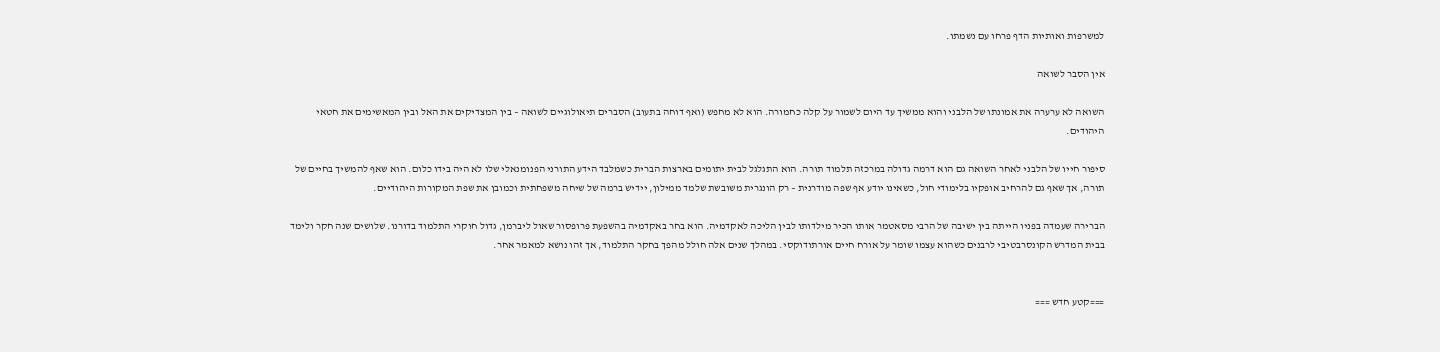למשרפות ואותיות הדף פרחו עם נשמתו.

אין הסבר לשואה

השואה לא ערערה את אמונתו של הלבני והוא ממשיך עד היום לשמור על קלה כחמורה. הוא לא מחפש (ואף דוחה בתעוב) הסברים תיאולוגיים לשואה – בין המצדיקים את האל ובין המאשימים את חטאי היהודים.

סיפור חייו של הלבני לאחר השואה גם הוא דרמה גדולה במרכזה תלמוד תורה. הוא התגלגל לבית יתומים בארצות הברית כשמלבד הידע התורני הפנומנאלי שלו לא היה בידו כלום. הוא שאף להמשיך בחיים של תורה, אך שאף גם להרחיב אופקיו בלימודי חול, כשאינו יודע אף שפה מודרנית – רק הונגרית משובשת שלמד ממילון, יידיש ברמה של שיחה משפחתית וכמובן את שפת המקורות היהודיים.

הברירה שעמדה בפניו הייתה בין ישיבה של הרבי מסאטמר אותו הכיר מילדותו לבין הליכה לאקדמיה. הוא בחר באקדמיה בהשפעת פרופסור שאול ליברמן, גדול חוקרי התלמוד בדורנו. שלושים שנה חקר ולימד בבית המדרש הקונסרבטיבי לרבנים כשהוא עצמו שומר על אורח חיים אורתודוקסי. במהלך שנים אלה חולל מהפך בחקר התלמוד, אך זהו נושא למאמר אחר.


===קטע חדש ===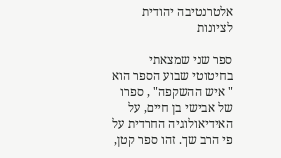אלטרנטיבה יהודית לציונות

ספר שני שמצאתי בחיטוטי שבוע הספר הוא " איש ההשקפה" , ספרו של אבישי בן חיים, על האידיאולוגיה החרדית על פי הרב שך. זהו ספר קטן,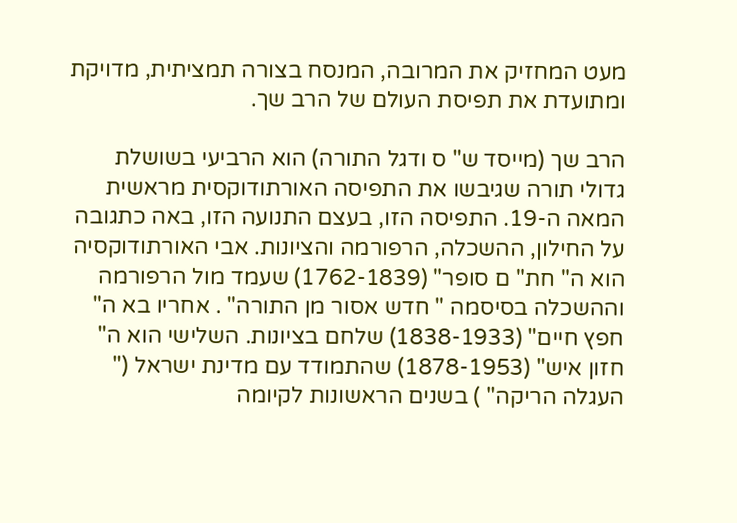מעט המחזיק את המרובה, המנסח בצורה תמציתית, מדויקת ומתועדת את תפיסת העולם של הרב שך.

הרב שך (מייסד ש" ס ודגל התורה) הוא הרביעי בשושלת גדולי תורה שגיבשו את התפיסה האורתודוקסית מראשית המאה ה-19. התפיסה הזו, בעצם התנועה הזו, באה כתגובה על החילון, ההשכלה, הרפורמה והציונות. אבי האורתודוקסיה הוא ה" חת" ם סופר" (1762-1839) שעמד מול הרפורמה וההשכלה בסיסמה " חדש אסור מן התורה" . אחריו בא ה" חפץ חיים" (1838-1933) שלחם בציונות. השלישי הוא ה" חזון איש" (1878-1953) שהתמודד עם מדינת ישראל (" העגלה הריקה" ) בשנים הראשונות לקיומה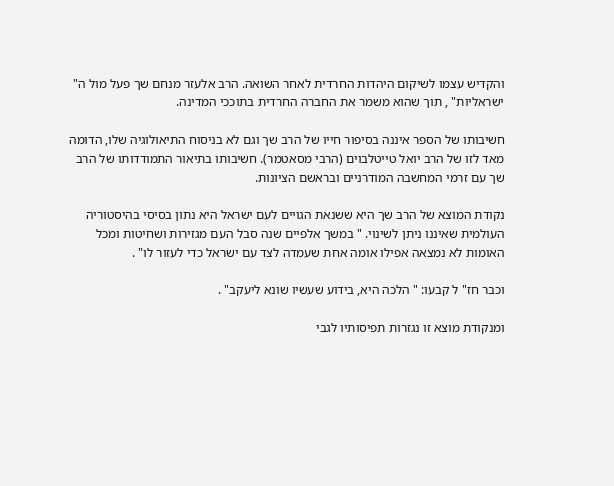והקדיש עצמו לשיקום היהדות החרדית לאחר השואה. הרב אלעזר מנחם שך פעל מול ה" ישראליות" , תוך שהוא משמר את החברה החרדית בתוככי המדינה.

חשיבותו של הספר איננה בסיפור חייו של הרב שך וגם לא בניסוח התיאולוגיה שלו, הדומה מאד לזו של הרב יואל טייטלבוים (הרבי מסאטמר). חשיבותו בתיאור התמודדותו של הרב שך עם זרמי המחשבה המודרניים ובראשם הציונות.

נקודת המוצא של הרב שך היא ששנאת הגויים לעם ישראל היא נתון בסיסי בהיסטוריה העולמית שאיננו ניתן לשינוי. " במשך אלפיים שנה סבל העם מגזירות ושחיטות ומכל האומות לא נמצאה אפילו אומה אחת שעמדה לצד עם ישראל כדי לעזור לו" .

וכבר חז" ל קבעו: " הלכה היא, בידוע שעשיו שונא ליעקב" .

ומנקודת מוצא זו נגזרות תפיסותיו לגבי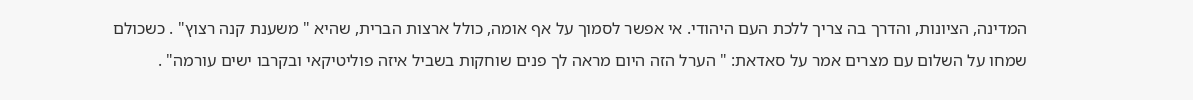המדינה, הציונות, והדרך בה צריך ללכת העם היהודי. אי אפשר לסמוך על אף אומה, כולל ארצות הברית, שהיא " משענת קנה רצוץ" . כשכולם שמחו על השלום עם מצרים אמר על סאדאת: " הערל הזה היום מראה לך פנים שוחקות בשביל איזה פוליטיקאי ובקרבו ישים עורמה" .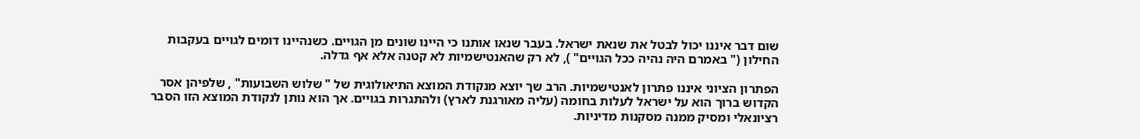שום דבר איננו יכול לבטל את שנאת ישראל. בעבר שנאו אותנו כי היינו שונים מן הגויים. כשנהיינו דומים לגויים בעקבות החילון (" באמרם היה נהיה ככל הגויים" ), לא רק שהאנטישמיות לא קטנה אלא אף גדלה.

הפתרון הציוני איננו פתרון לאנטישמיות. הרב שך יוצא מנקודת המוצא התיאולוגית של " שלוש השבועות" , שלפיהן אסר הקדוש ברוך הוא על ישראל לעלות בחומה (עליה מאורגנת לארץ) ולהתגרות בגויים. אך הוא נותן לנקודת המוצא הזו הסבר רציונאלי ומסיק ממנה מסקנות מדיניות.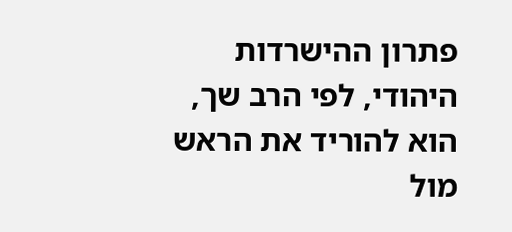פתרון ההישרדות היהודי, לפי הרב שך, הוא להוריד את הראש מול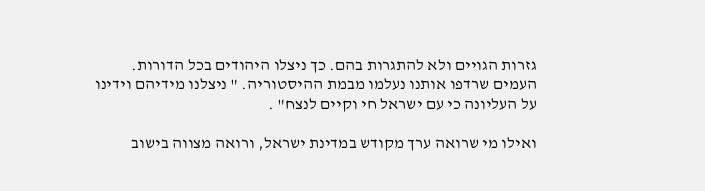גזרות הגויים ולא להתגרות בהם. כך ניצלו היהודים בכל הדורות. העמים שרדפו אותנו נעלמו מבמת ההיסטוריה. " ניצלנו מידיהם וידינו על העליונה כי עם ישראל חי וקיים לנצח" .

ואילו מי שרואה ערך מקודש במדינת ישראל, ורואה מצווה בישוב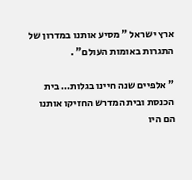ארץ ישראל " מסיע אותנו במדרון של התגרות באומות העולם" .

" אלפיים שנה חיינו בגלות… בית הכנסת ובית המדרש החזיקו אותנו הם היו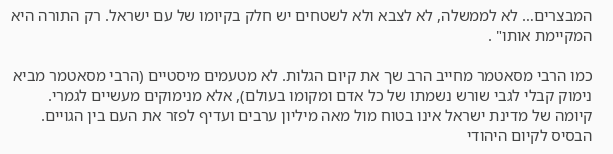המבצרים… לא לממשלה, לא לצבא ולא לשטחים יש חלק בקיומו של עם ישראל. רק התורה היא המקיימת אותו" .

כמו הרבי מסאטמר מחייב הרב שך את קיום הגלות. לא מטעמים מיסטיים (הרבי מסאטמר מביא נימוק קבלי לגבי שורש נשמתו של כל אדם ומקומו בעולם), אלא מנימוקים מעשיים לגמרי. קיומה של מדינת ישראל אינו בטוח מול מאה מיליון ערבים ועדיף לפזר את העם בין הגויים. הבסיס לקיום היהודי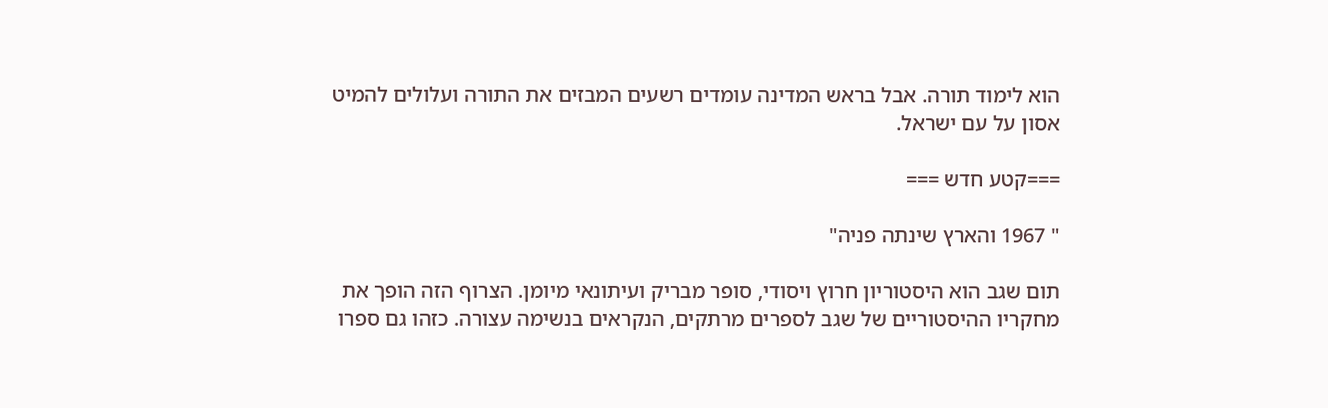הוא לימוד תורה. אבל בראש המדינה עומדים רשעים המבזים את התורה ועלולים להמיט אסון על עם ישראל.

===קטע חדש ===

" 1967 והארץ שינתה פניה"

תום שגב הוא היסטוריון חרוץ ויסודי, סופר מבריק ועיתונאי מיומן. הצרוף הזה הופך את מחקריו ההיסטוריים של שגב לספרים מרתקים, הנקראים בנשימה עצורה. כזהו גם ספרו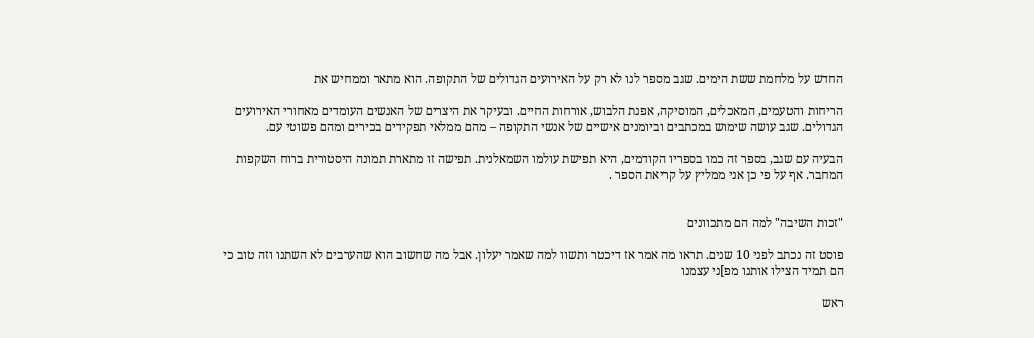החדש על מלחמת ששת הימים. שגב מספר לנו לא רק על האירועים הגדולים של התקופה. הוא מתאר וממחיש את

הריחות והטעמים, המאכלים, המוסיקה, אפנת הלבוש, אורחות החיים. ובעיקר את היצרים של האנשים העומדים מאחורי האירועים הגדולים. שגב עושה שימוש במכתבים וביומנים אישיים של אנשי התקופה – מהם ממלאי תפקידים בכירים ומהם פשוטי עם.

הבעיה עם שגב, בספר זה כמו בספריו הקודמים, היא תפישת עולמו השמאלנית. תפישה זו מתארת תמונה היסטורית ברוח השקפות המחבר. אף על פי כן אני ממליץ על קריאת הספר .


"זכות השיבה" למה הם מתכוונים

פוסט זה נכתב לפני 10 שנים. תראו מה אמר אז דיכטר ותשוו למה שאמר יעלון. אבל מה שחשוב הוא שהערבים לא השתנו וזה טוב כי הם תמיד הצילו אותנו מפ]ני עצמנו

ראש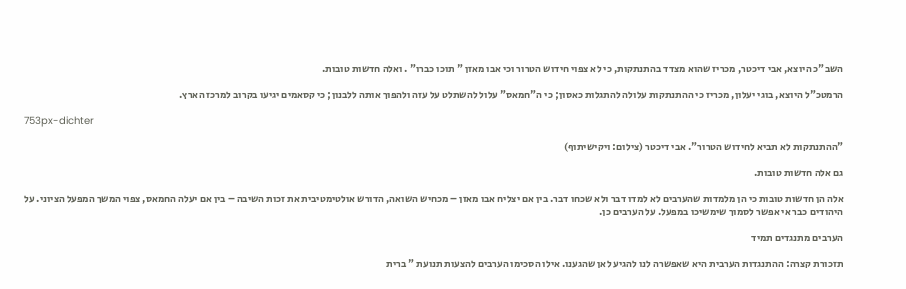השב"כ היוצא, אבי דיכטר, מכריז שהוא מצדד בהתנתקות, כי לא צפוי חידוש הטרור וכי אבו מאזן " תוכו כברו" . ואלה חדשות טובות.

הרמטכ"ל היוצא, בוגי יעלון, מכריז כי ההתנתקות עלולה להתגלות כאסון; כי ה"חמאס" עלול להשתלט על עזה ולהפוך אותה ללבנון; כי קסאמים יגיעו בקרוב למרכז הארץ.

753px-dichter

"ההתנתקות לא תביא לחידוש הטרור". אבי דיכטר (צילום: ויקישיתוף)

גם אלה חדשות טובות.

אלה הן חדשות טובות כי הן מלמדות שהערבים לא למדו דבר ולא שכחו דבר. בין אם יצליח אבו מאזן – מכחיש השואה, הדורש אולטימטיבית את זכות השיבה – בין אם יעלה החמאס, צפוי המשך המפעל הציוני. על היהודים כבר אי אפשר לסמוך שימשיכו במפעל. על הערבים כן.

הערבים מתנגדים תמיד

תזכורת קצרה: ההתנגדות הערבית היא שאפשרה לנו להגיע לאן שהגענו. אילו הסכימו הערבים להצעות תנועת " ברית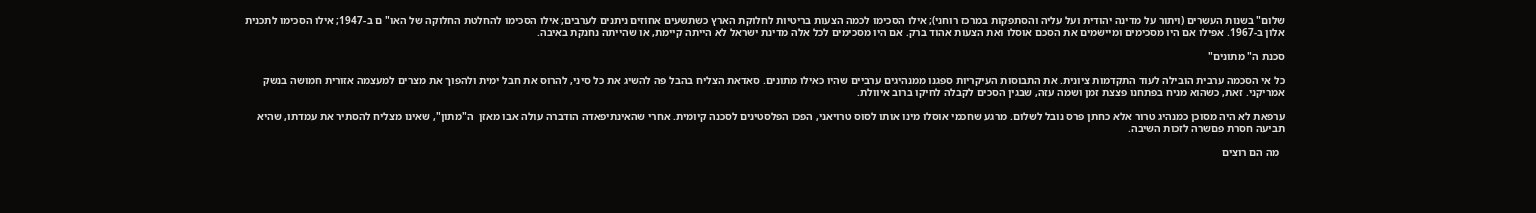שלום" בשנות העשרים (ויתור על מדינה יהודית ועל עליה והסתפקות במרכז רוחני); אילו הסכימו לכמה הצעות בריטיות לחלוקת הארץ כשתשעים אחוזים ניתנים לערבים; אילו הסכימו להחלטת החלוקה של האו" ם ב-1947; אילו הסכימו לתכנית אלון ב-1967. אפילו אם היו מסכימים ומיישמים את הסכם אוסלו ואת הצעות אהוד ברק. אם היו מסכימים לכל אלה מדינת ישראל לא הייתה קיימת, או שהייתה נחנקת באיבה.

סכנת ה" מתונים"

כל אי הסכמה ערבית הובילה לעוד התקדמות ציונית. את התבוסות העיקריות ספגנו ממנהיגים ערביים שהיו כאילו מתונים. סאדאת הצליח בהבל פה להשיג את כל סיני, להרוס את חבל ימית ולהפוך את מצרים למעצמה אזורית חמושה בנשק אמריקני. זאת, כשהוא מניח בפתחנו פצצת זמן ושמה עזה, שבגין הסכים לקבלה לחיקו ברוב איוולת.

ערפאת לא היה מסוכן כמנהיג טרור אלא כחתן פרס נובל לשלום. מרגע שחכמי אוסלו מינו אותו לסוס טרויאני, הפכו הפלסטינים לסכנה קיומית. אחרי שהאינתיפאדה הודברה עולה אבו מאזן  ה"מתון", שאינו מצליח להסתיר את עמדתו, שהיא תביעה חסרת פםשרה לזכות השיבה.

  מה הם רוצים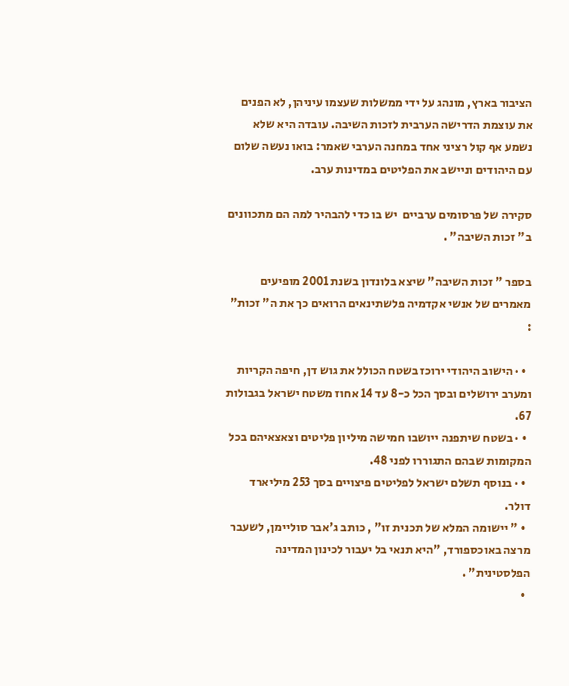הציבור בארץ, מונהג על ידי ממשלות שעצמו עיניהן, לא הפנים את עוצמת הדרישה הערבית לזכות השיבה. עובדה היא שלא נשמע אף קול רציני אחד במחנה הערבי שאמר: בואו נעשה שלום עם היהודים וניישב את הפליטים במדינות ערב.

סקירה של פרסומים ערביים  יש בו כדי להבהיר למה הם מתכוונים ב" זכות השיבה" .

בספר " זכות השיבה" שיצא בלונדון בשנת 2001 מופיעים מאמרים של אנשי אקדמיה פלשתינאים הרואים כך את ה" זכות" :

  • · הישוב היהודי ירוכז בשטח הכולל את גוש דן, חיפה הקריות ומערב ירושלים ובסך הכל כ-8 עד 14 אחוז משטח ישראל בגבולות 67.
  • · בשטח שיתפנה ייושבו חמישה מיליון פליטים וצאצאיהם בכל המקומות שבהם התגוררו לפני 48.
  • · בנוסף תשלם ישראל לפליטים פיצויים בסך 253 מיליארד דולר.
  • " יישומה המלא של תכנית זו" , כותב ג'אבר סוליימן, לשעבר מרצה באוכספורד, "היא תנאי בל יעבור לכינון המדינה הפלסטינית" .
  •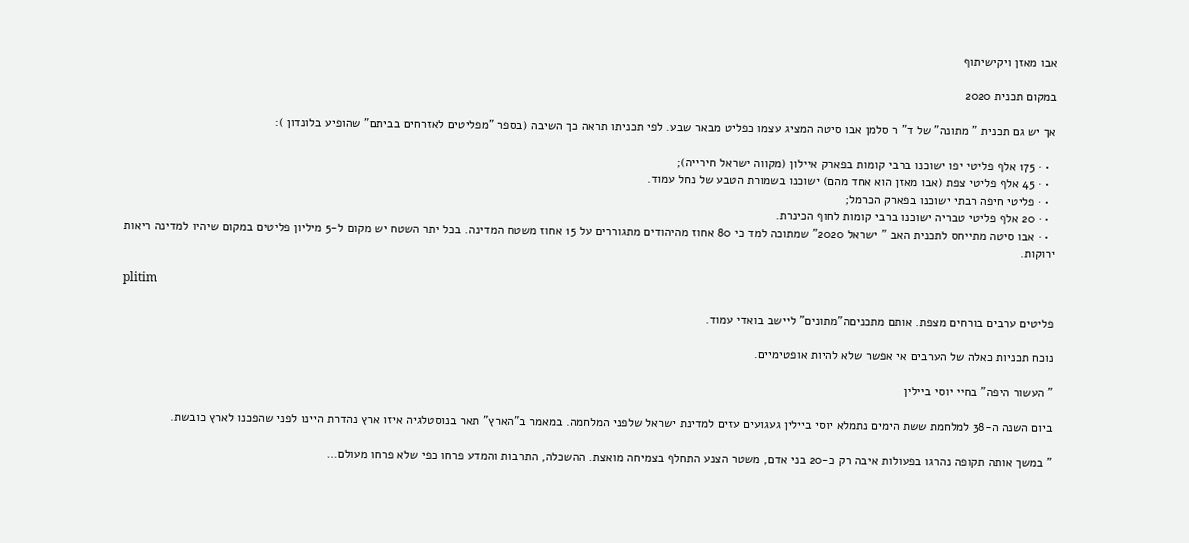אבו מאזן ויקישיתוף

במקום תכנית 2020

אך יש גם תכנית " מתונה" של ד" ר סלמן אבו סיטה המציג עצמו כפליט מבאר שבע. לפי תכניתו תראה כך השיבה (בספר "מפליטים לאזרחים בביתם" שהופיע בלונדון ):

  • · 175 אלף פליטי יפו ישוכנו ברבי קומות בפארק איילון (מקווה ישראל חירייה);
  • · 45 אלף פליטי צפת (אבו מאזן הוא אחד מהם) ישוכנו בשמורת הטבע של נחל עמוד.
  • · פליטי חיפה רבתי ישוכנו בפארק הכרמל;
  • · 20 אלף פליטי טבריה ישוכנו ברבי קומות לחוף הכינרת.
  • · אבו סיטה מתייחס לתכנית האב " ישראל 2020" שמתוכה למד כי 80 אחוז מהיהודים מתגוררים על 15 אחוז משטח המדינה. בכל יתר השטח יש מקום ל-5 מיליון פליטים במקום שיהיו למדינה ריאות ירוקות.

plitim

פליטים ערבים בורחים מצפת. אותם מתכניםה"מתונים" ליישב בואדי עמוד.

נוכח תכניות כאלה של הערבים אי אפשר שלא להיות אופטימיים.

" העשור היפה" בחיי יוסי ביילין

ביום השנה ה-38 למלחמת ששת הימים נתמלא יוסי ביילין געגועים עזים למדינת ישראל שלפני המלחמה. במאמר ב"הארץ" תאר בנוסטלגיה איזו ארץ נהדרת היינו לפני שהפכנו לארץ כובשת.

" במשך אותה תקופה נהרגו בפעולות איבה רק כ-20 בני אדם, משטר הצנע התחלף בצמיחה מואצת. ההשכלה, התרבות והמדע פרחו כפי שלא פרחו מעולם…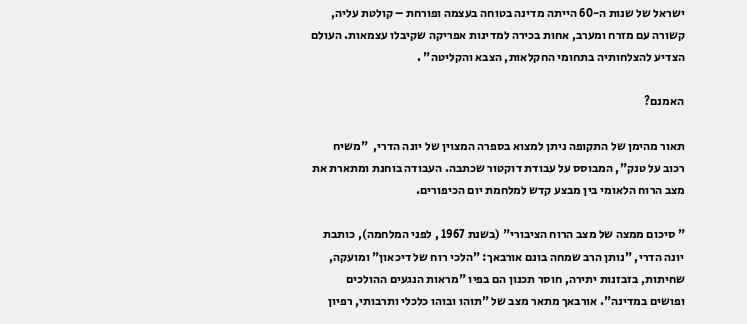ישראל של שנות ה-60 הייתה מדינה בטוחה בעצמה ופורחת – קולטת עליה, קשורה עם מזרח ומערב, אחות בכירה למדינות אפריקה שקיבלו עצמאות. העולם הצדיע להצלחותיה בתחומי החקלאות, הצבא והקליטה" .

האמנם?

תאור מהימן של התקופה ניתן למצוא בספרה המצוין של יונה הדרי,  "משיח רכוב על טנק", המבוסס על עבודת דוקטור שכתבה. העבודה בוחנת ומתארת את מצב הרוח הלאומי בין מבצע קדש למלחמת יום הכיפורים.

" סיכום ממצה של מצב הרוח הציבורי" (בשנת 1967 , לפני המלחמה), כותבת יונה הדרי, "נותן הרב שמחה בונם אורבאך: "הלכי רוח של דיכאון" ומועקה, שחיתות, בזבזנות יתירה, חוסר תכנון הם בפיו "מראות הנגעים ההולכים ופושים במדינה". אורבאך מתאר מצב של "תוהו ובוהו כלכלי ותרבותי, רפיון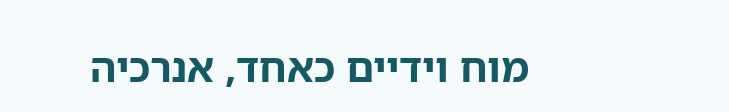מוח וידיים כאחד, אנרכיה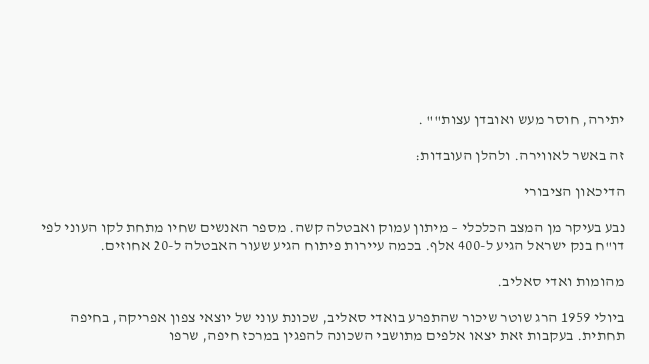יתירה, חוסר מעש ואובדן עצות"" .

זה באשר לאווירה. ולהלן העובדות:

הדיכאון הציבורי

נבע בעיקר מן המצב הכלכלי – מיתון עמוק ואבטלה קשה. מספר האנשים שחיו מתחת לקו העוני לפי דו"ח בנק ישראל הגיע ל-400 אלף. בכמה עיירות פיתוח הגיע שעור האבטלה ל-20 אחוזים.

מהומות ואדי סאליב.

ביולי 1959 הרג שוטר שיכור שהתפרע בואדי סאליב, שכונת עוני של יוצאי צפון אפריקה, בחיפה תחתית. בעקבות זאת יצאו אלפים מתושבי השכונה להפגין במרכז חיפה, שרפו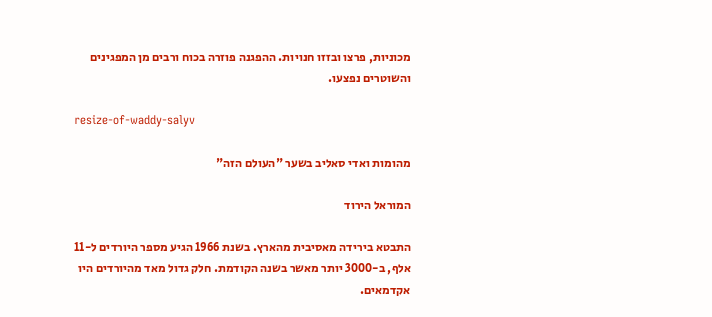מכוניות, פרצו ובזזו חנויות. ההפגנה פוזרה בכוח ורבים מן המפגינים והשוטרים נפצעו.

resize-of-waddy-salyv

מהומות ואדי סאליב בשער "העולם הזה"

המוראל הירוד

התבטא בירידה מאסיבית מהארץ. בשנת 1966 הגיע מספר היורדים ל-11 אלף, ב-3000 יותר מאשר בשנה הקודמת. חלק גדול מאד מהיורדים היו אקדמאים.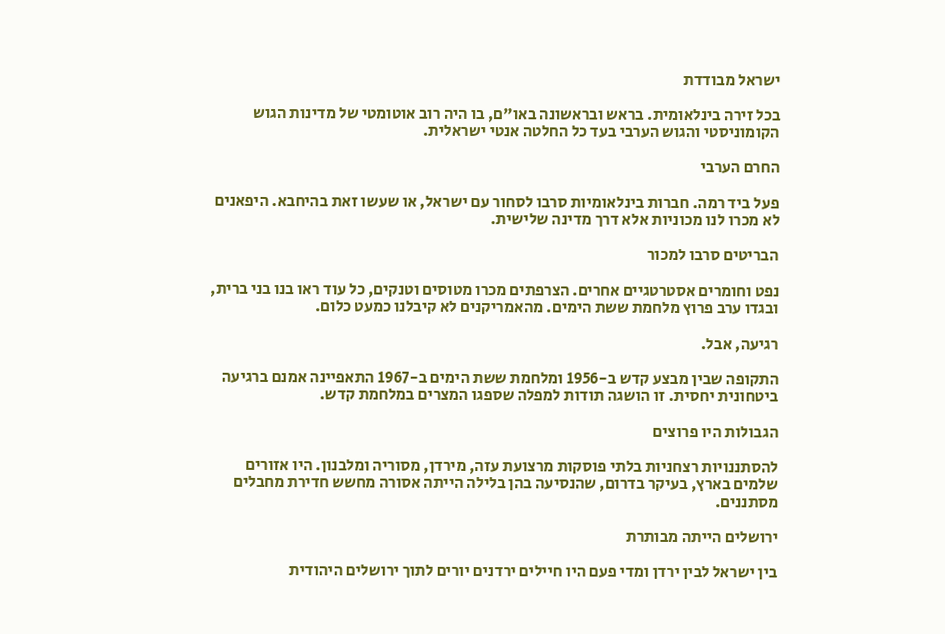ישראל מבודדת

בכל זירה בינלאומית. בראש ובראשונה באו"ם, בו היה רוב אוטומטי של מדינות הגוש הקומוניסטי והגוש הערבי בעד כל החלטה אנטי ישראלית.

החרם הערבי

פעל ביד רמה. חברות בינלאומיות סרבו לסחור עם ישראל, או שעשו זאת בהיחבא. היפאנים לא מכרו לנו מכוניות אלא דרך מדינה שלישית.

הבריטים סרבו למכור

נפט וחומרים אסטרטגיים אחרים. הצרפתים מכרו מטוסים וטנקים, כל עוד ראו בנו בני ברית, ובגדו ערב פרוץ מלחמת ששת הימים. מהאמריקנים לא קיבלנו כמעט כלום.

רגיעה, אבל.

התקופה שבין מבצע קדש ב-1956 ומלחמת ששת הימים ב-1967 התאפיינה אמנם ברגיעה ביטחונית יחסית. זו הושגה תודות למפלה שספגו המצרים במלחמת קדש.

הגבולות היו פרוצים

להסתננויות רצחניות בלתי פוסקות מרצועת עזה, מירדן, מסוריה ומלבנון. היו אזורים שלמים בארץ, בעיקר בדרום, שהנסיעה בהן בלילה הייתה אסורה מחשש חדירת מחבלים מסתננים.

ירושלים הייתה מבותרת

בין ישראל לבין ירדן ומדי פעם היו חיילים ירדנים יורים לתוך ירושלים היהודית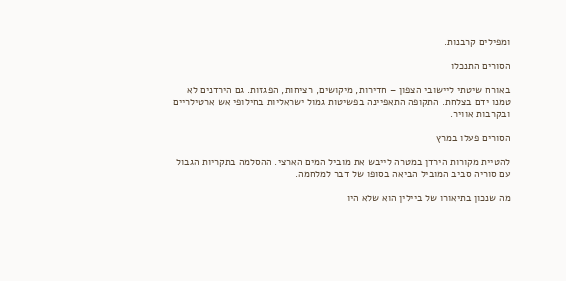ומפילים קרבנות.

הסורים התנכלו

באורח שיטתי ליישובי הצפון – חדירות, מיקושים, רציחות, הפגזות. גם הירדנים לא טמנו ידם בצלחת. התקופה התאפיינה בפשיטות גמול ישראליות בחילופי אש ארטילריים ובקרבות אוויר.

הסורים פעלו במרץ

להטיית מקורות הירדן במטרה לייבש את מוביל המים הארצי. ההסלמה בתקריות הגבול עם סוריה סביב המוביל הביאה בסופו של דבר למלחמה.

מה שנכון בתיאורו של ביילין הוא שלא היו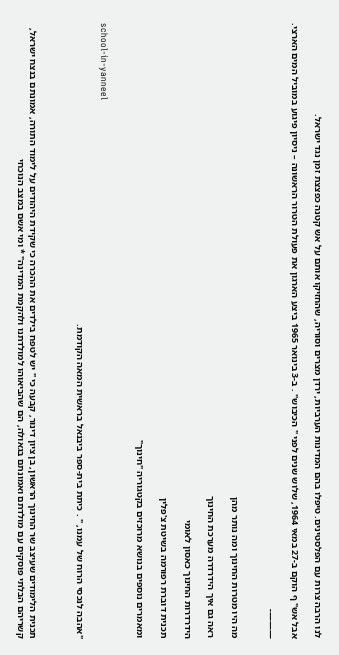לנו הרבה צרות עם הפלסטינים. טיפלו בהם המדינות הערביות, ירדן מצרים וסוריה, שהחזיקו אותם על אש קטנה כפצצת זמן נגד ישראל.

אבל אש" ף הוקם ב-27 במאי 1964, שלוש שנים לפני " הכיבוש" . ב-3 בינואר 1965 ביצע הארגון את פעולת הטרור הראשונה – ניסיון פיגוע במוביל המים הארצי.

———-


מה היו מטרות החינוך ומה נותר מהן

ראה גם איך הידרדרה מערכת החינוך

הידרדרות החינוך כאסון לאומי

תכנית דוברת רפורמה בשיטת צ'פלין

ומאמרים נוספים בנושא מרוכזים בקטגוריה "חינוך"


school-in-yanneel

"אהבה לנכסי הרוח של עמנו, " . כיתת בית-ספר ביבנאל בראשית המאה הקודמת.



תכנית הלימודים שעיצב שר החינוך הראשון, בן ציון דינור, קבעה כי " יש לטפח בילדים את ההכרה כי שקידת היהודים על לימוד התורה, אמונתם בנצח ישראל, קשריהם הבלתי פוסקים עם מולדתם ואמונתם בגאולה, הם שהביאוהו למולדתנו ולהקמת המדינה" * ומי אשם במצב הנוכחי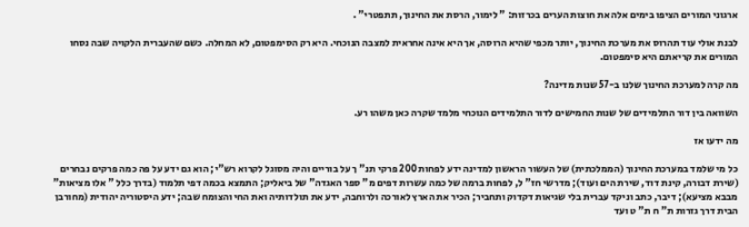ארגוני המורים הציפו בימים אלה את חוצות הערים בכרזות: " לימור, הרסת את החינוך, תתפטרי" .

לבנת אולי עוד תהרוס את מערכת החינוך, יותר מכפי שהיא הרוסה, אך היא אינה אחראית למצבה הנוכחי. היא רק הסימפטום, לא המחלה. כשם שהעברית הלקויה שבה נסחו המורים את קריאתם היא סימפטום.

מה קרה למערכת החינוך שלנו ב-57 שנות מדינה?

השוואה בין דור התלמידים של שנות החמישים לדור התלמידים הנוכחי מלמד שקרה כאן משהו רע.

מה ידעו אז

כל מי שלמד במערכת החינוך (הממלכתית) של העשור הראשון למדינה ידע לפחות 200 פרקי תנ" ך על בוריים והיה מסוגל לקרוא רש"י; הוא גם ידע על פה כמה פרקים נבחרים (שירת דבורה, קינת דוד, שירת הים ועוד); מדרשי חז" ל, לפחות ברמה של כמה עשרות דפים מ" ספר האגדה" של ביאליק; התמצא בכמה דפי תלמוד (בדרך כלל " אלו מציאות" מבבא מציעא); דיבר, כתב וניקד עברית בלי שגיאות דקדוק ותחביר; הכיר את הארץ לאורכה ולרוחבה, ידע את תולדותיה ואת החי והצומח שבה; ידע היסטוריה יהודית (מחורבן הבית דרך גזרות ת" ח ת" ט ועד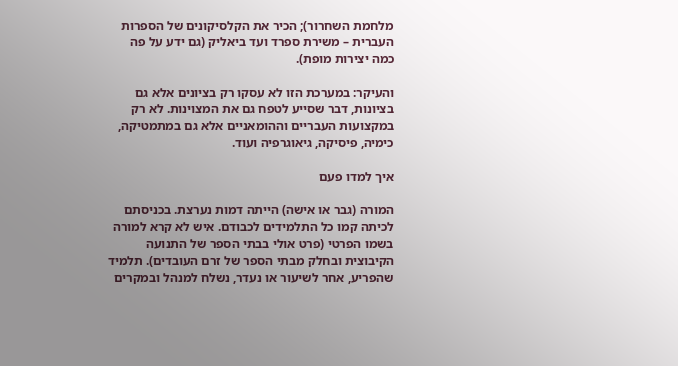מלחמת השחרור); הכיר את הקלסיקונים של הספרות העברית – משירת ספרד ועד ביאליק (גם ידע על פה כמה יצירות מופת).

והעיקר: במערכת הזו לא עסקו רק בציונים אלא גם בציונות, דבר שסייע לטפח גם את המצוינות. לא רק במקצועות העבריים וההומאניים אלא גם במתמטיקה, כימיה, פיסיקה, גיאוגרפיה ועוד.

איך למדו פעם

המורה (גבר או אישה) הייתה דמות נערצת. בכניסתם לכיתה קמו כל התלמידים לכבודם. איש לא קרא למורה בשמו הפרטי (פרט אולי בבתי הספר של התנועה הקיבוצית ובחלק מבתי הספר של זרם העובדים). תלמיד שהפריע, אחר לשיעור או נעדר, נשלח למנהל ובמקרים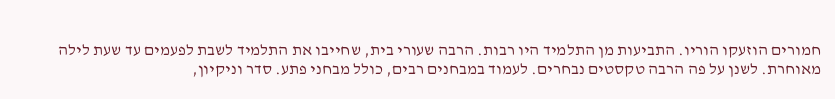חמורים הוזעקו הוריו. התביעות מן התלמיד היו רבות. הרבה שעורי בית, שחייבו את התלמיד לשבת לפעמים עד שעת לילה מאוחרת. לשנן על פה הרבה טקסטים נבחרים. לעמוד במבחנים רבים, כולל מבחני פתע. סדר וניקיון,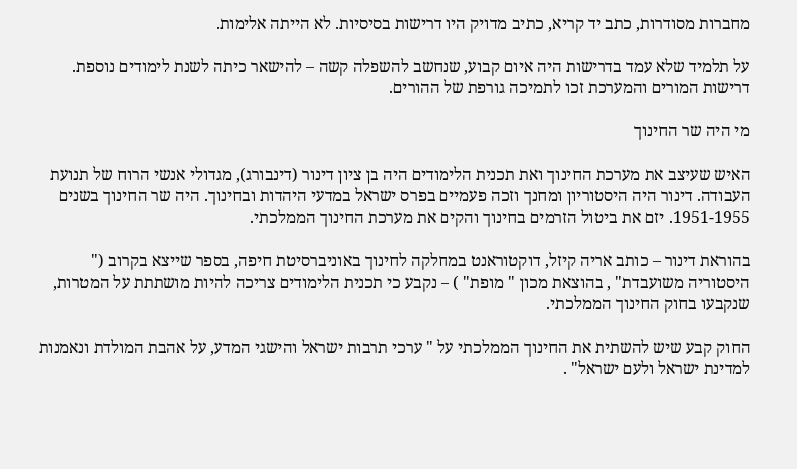מחברות מסודרות, כתב יד קריא, כתיב מדויק היו דרישות בסיסיות. לא הייתה אלימות.

על תלמיד שלא עמד בדרישות היה איום קבוע, שנחשב להשפלה קשה – להישאר כיתה לשנת לימודים נוספת. דרישות המורים והמערכת זכו לתמיכה גורפת של ההורים.

מי היה שר החינוך

האיש שעיצב את מערכת החינוך ואת תכנית הלימודים היה בן ציון דינור (דינבורג), מגדולי אנשי הרוח של תנועת העבודה. דינור היה היסטוריון ומחנך וזכה פעמיים בפרס ישראל במדעי היהדות ובחינוך. היה שר החינוך בשנים 1951-1955. יזם את ביטול הזרמים בחינוך והקים את מערכת החינוך הממלכתי.

בהוראת דינור – כותב אריה קיזל, דוקטוראנט במחלקה לחינוך באוניברסיטת חיפה, בספר שייצא בקרוב (" היסטוריה משועבדת" , בהוצאת מכון " מופת" ) – נקבע כי תכנית הלימודים צריכה להיות מושתתת על המטרות, שנקבעו בחוק החינוך הממלכתי.

החוק קבע שיש להשתית את החינוך הממלכתי על " ערכי תרבות ישראל והישגי המדע, על אהבת המולדת ונאמנות למדינת ישראל ולעם ישראל" .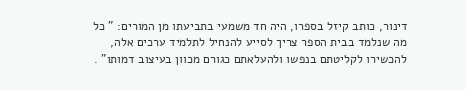דינור, כותב קיזל בספרו, היה חד משמעי בתביעתו מן המורים: " כל מה שנלמד בבית הספר צריך לסייע להנחיל לתלמיד ערכים אלה, להכשירו לקליטתם בנפשו ולהעלאתם כגורם מכוון בעיצוב דמותו" .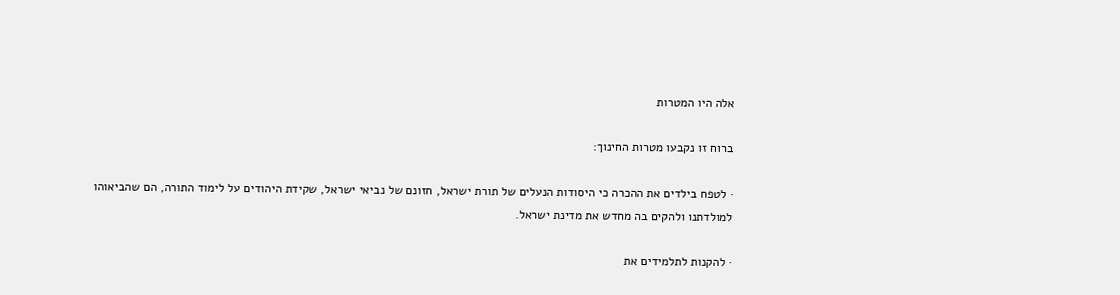אלה היו המטרות

ברוח זו נקבעו מטרות החינוך:

· לטפח בילדים את ההכרה כי היסודות הנעלים של תורת ישראל, חזונם של נביאי ישראל, שקידת היהודים על לימוד התורה, הם שהביאוהו למולדתנו ולהקים בה מחדש את מדינת ישראל.

· להקנות לתלמידים את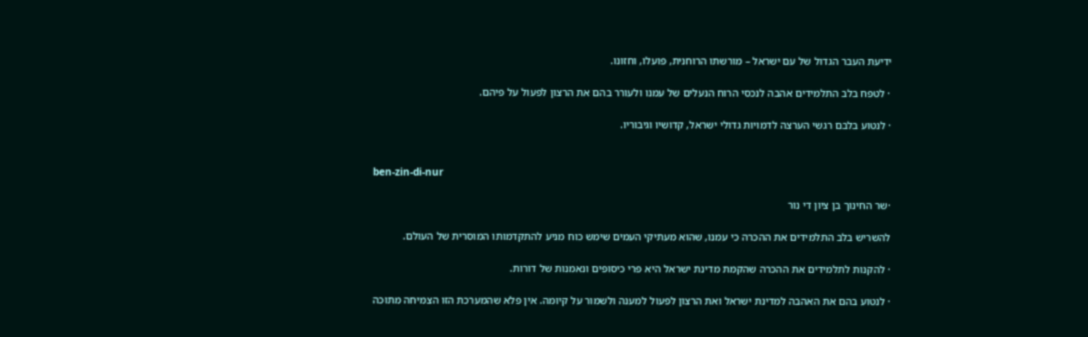ידיעת העבר הגדול של עם ישראל – מורשתו הרוחנית, פועלו, וחזונו.

· לטפח בלב התלמידים אהבה לנכסי הרוח הנעלים של עמנו ולעורר בהם את הרצון לפעול על פיהם.

· לנטוע בלבם רגשי הערצה לדמויות גדולי ישראל, קדושיו וגיבוריו.


ben-zin-di-nur

·שר החינוך בן ציון די נור

להשריש בלב התלמידים את ההכרה כי עמנו, שהוא מעתיקי העמים שימש כוח מניע להתקדמותו המוסרית של העולם.

· להקנות לתלמידים את ההכרה שהקמת מדינת ישראל היא פרי כיסופים ונאמנות של דורות.

· לנטוע בהם את האהבה למדינת ישראל ואת הרצון לפעול למענה ולשמור על קיומה. אין פלא שהמערכת הזו הצמיחה מתוכה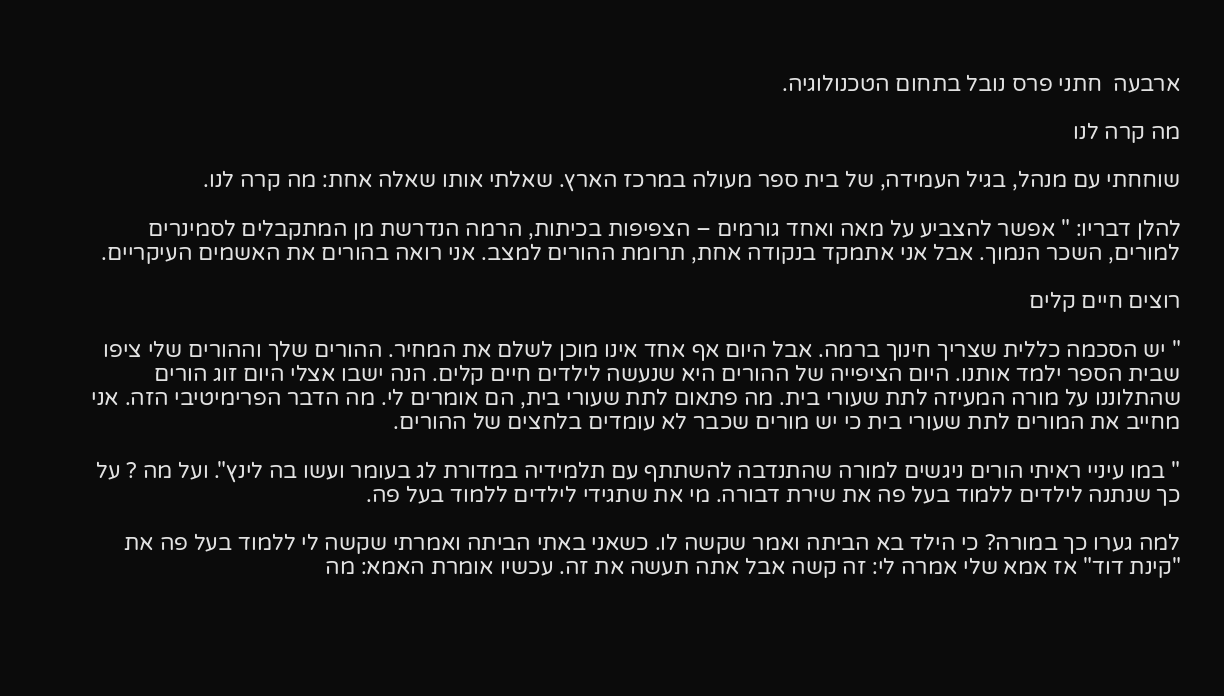ארבעה  חתני פרס נובל בתחום הטכנולוגיה.

מה קרה לנו

שוחחתי עם מנהל, בגיל העמידה, של בית ספר מעולה במרכז הארץ. שאלתי אותו שאלה אחת: מה קרה לנו.

להלן דבריו: " אפשר להצביע על מאה ואחד גורמים – הצפיפות בכיתות, הרמה הנדרשת מן המתקבלים לסמינרים למורים, השכר הנמוך. אבל אני אתמקד בנקודה אחת, תרומת ההורים למצב. אני רואה בהורים את האשמים העיקריים.

רוצים חיים קלים

" יש הסכמה כללית שצריך חינוך ברמה. אבל היום אף אחד אינו מוכן לשלם את המחיר. ההורים שלך וההורים שלי ציפו שבית הספר ילמד אותנו. היום הציפייה של ההורים היא שנעשה לילדים חיים קלים. הנה ישבו אצלי היום זוג הורים שהתלוננו על מורה המעיזה לתת שעורי בית. מה פתאום לתת שעורי בית, הם אומרים לי. מה הדבר הפרימיטיבי הזה. אני מחייב את המורים לתת שעורי בית כי יש מורים שכבר לא עומדים בלחצים של ההורים.

" במו עיניי ראיתי הורים ניגשים למורה שהתנדבה להשתתף עם תלמידיה במדורת לג בעומר ועשו בה לינץ". ועל מה ? על כך שנתנה לילדים ללמוד בעל פה את שירת דבורה. מי את שתגידי לילדים ללמוד בעל פה.

למה גערו כך במורה? כי הילד בא הביתה ואמר שקשה לו. כשאני באתי הביתה ואמרתי שקשה לי ללמוד בעל פה את "קינת דוד" אז אמא שלי אמרה לי: זה קשה אבל אתה תעשה את זה. עכשיו אומרת האמא: מה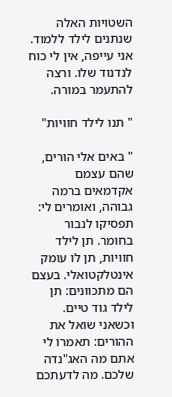השטויות האלה שנתנים לילד ללמוד. אני עייפה, אין לי כוח לנדנוד שלו. ורצה להתעמר במורה.

" תנו לילד חוויות"

" באים אלי הורים, שהם עצמם אקדמאים ברמה גבוהה, ואומרים לי: תפסיקו לנבור בחומר. תן לילד חוויות, תן לו עומק אינטלקטואלי. בעצם הם מתכוונים: תן לילד גוד טיים. וכשאני שואל את ההורים: תאמרו לי אתם מה האג"נדה שלכם. מה לדעתכם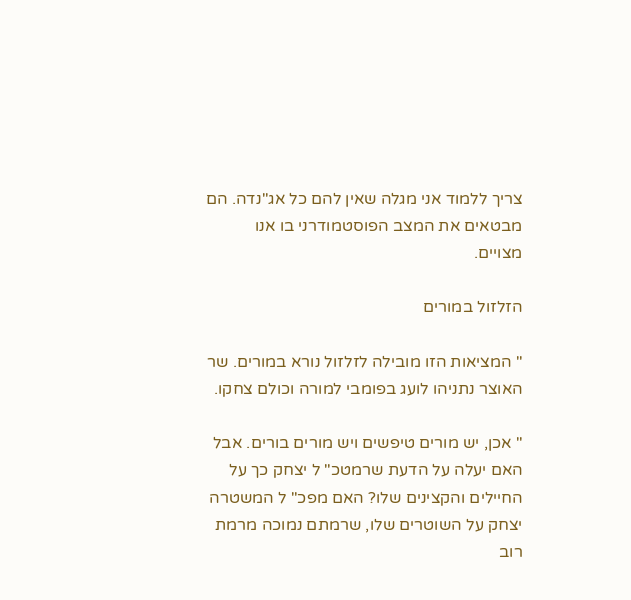צריך ללמוד אני מגלה שאין להם כל אג"נדה. הם מבטאים את המצב הפוסטמודרני בו אנו מצויים.

הזלזול במורים

" המציאות הזו מובילה לזלזול נורא במורים. שר האוצר נתניהו לועג בפומבי למורה וכולם צחקו.

" אכן, יש מורים טיפשים ויש מורים בורים. אבל האם יעלה על הדעת שרמטכ" ל יצחק כך על החיילים והקצינים שלו? האם מפכ" ל המשטרה יצחק על השוטרים שלו, שרמתם נמוכה מרמת רוב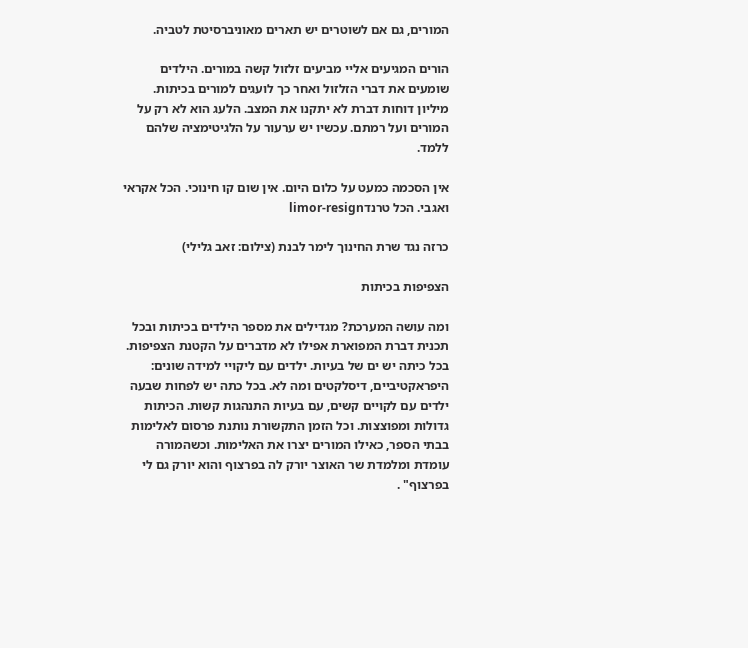המורים, גם אם לשוטרים יש תארים מאוניברסיטת לטביה.

הורים המגיעים אליי מביעים זלזול קשה במורים. הילדים שומעים את דברי הזלזול ואחר כך לועגים למורים בכיתות. מיליון דוחות דברת לא יתקנו את המצב. הלעג הוא לא רק על המורים ועל רמתם. עכשיו יש ערעור על הלגיטימציה שלהם ללמד.

אין הסכמה כמעט על כלום היום. אין שום קו חינוכי. הכל אקראי ואגבי. הכל טרנדlimor-resign

כרזה נגד שרת החינוך לימר לבנת (צילום: זאב גלילי)

הצפיפות בכיתות

ומה עושה המערכת? מגדילים את מספר הילדים בכיתות ובכל תכנית דברת המפוארת אפילו לא מדברים על הקטנת הצפיפות. בכל כיתה יש ים של בעיות. ילדים עם ליקויי למידה שונים: היפראקטיביים, דיסלקטים ומה לא. בכל כתה יש לפחות שבעה ילדים עם לקויים קשים, עם בעיות התנהגות קשות. הכיתות גדולות ומפוצצות. וכל הזמן התקשורת נותנת פרסום לאלימות בבתי הספר, כאילו המורים יצרו את האלימות. וכשהמורה עומדת ומלמדת שר האוצר יורק לה בפרצוף והוא יורק גם לי בפרצוף" .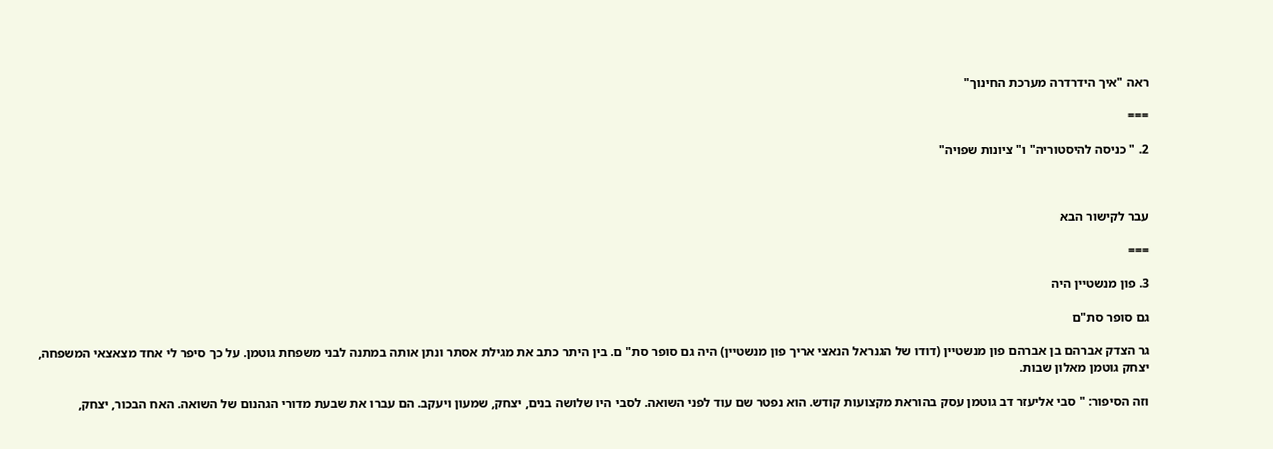ראה "איך הידרדרה מערכת החינוך"

===

2. " כניסה להיסטוריה" ו" ציונות שפויה"



עבר לקישור הבא

===

3. פון מנשטיין היה

גם סופר סת"ם

גר הצדק אברהם בן אברהם פון מנשטיין (דודו של הגנראל הנאצי אריך פון מנשטיין) היה גם סופר סת" ם. בין היתר כתב את מגילת אסתר ונתן אותה במתנה לבני משפחת גוטמן. על כך סיפר לי אחד מצאצאי המשפחה, יצחק גוטמן מאלון שבות.

וזה הסיפור: " סבי אליעזר דב גוטמן עסק בהוראת מקצועות קודש. הוא נפטר שם עוד לפני השואה. לסבי היו שלושה בנים, יצחק, שמעון ויעקב. הם עברו את שבעת מדורי הגהנום של השואה. האח הבכור, יצחק,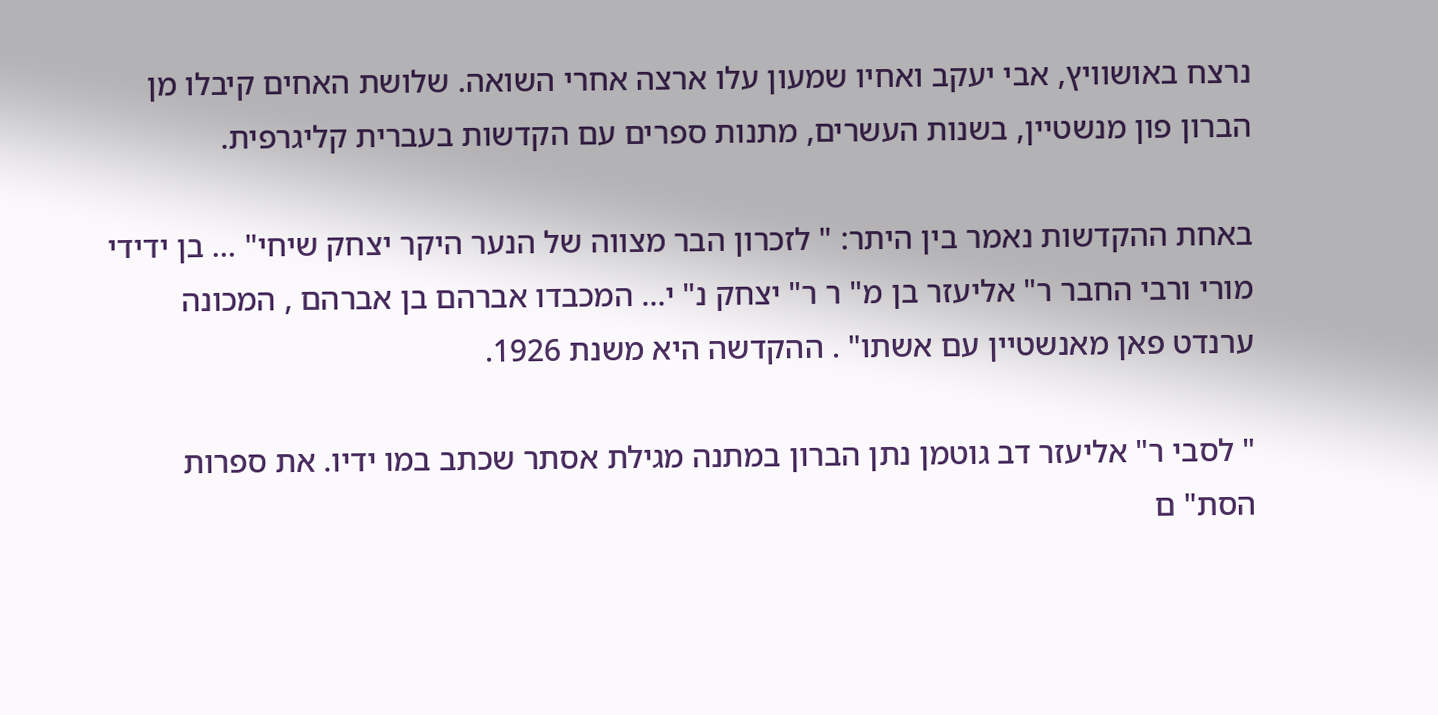נרצח באושוויץ, אבי יעקב ואחיו שמעון עלו ארצה אחרי השואה. שלושת האחים קיבלו מן הברון פון מנשטיין, בשנות העשרים, מתנות ספרים עם הקדשות בעברית קליגרפית.

באחת ההקדשות נאמר בין היתר: " לזכרון הבר מצווה של הנער היקר יצחק שיחי" … בן ידידי מורי ורבי החבר ר" אליעזר בן מ" ר ר" יצחק נ" י… המכבדו אברהם בן אברהם , המכונה ערנדט פאן מאנשטיין עם אשתו" . ההקדשה היא משנת 1926.

" לסבי ר" אליעזר דב גוטמן נתן הברון במתנה מגילת אסתר שכתב במו ידיו. את ספרות הסת" ם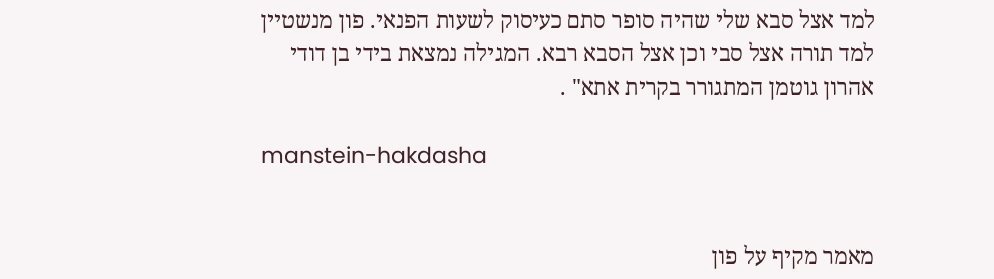למד אצל סבא שלי שהיה סופר סתם כעיסוק לשעות הפנאי. פון מנשטיין למד תורה אצל סבי וכן אצל הסבא רבא. המגילה נמצאת בידי בן דודי אהרון גוטמן המתגורר בקרית אתא" .

manstein-hakdasha


מאמר מקיף על פון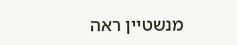מנשטיין ראה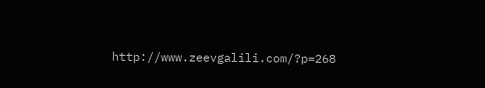http://www.zeevgalili.com/?p=268